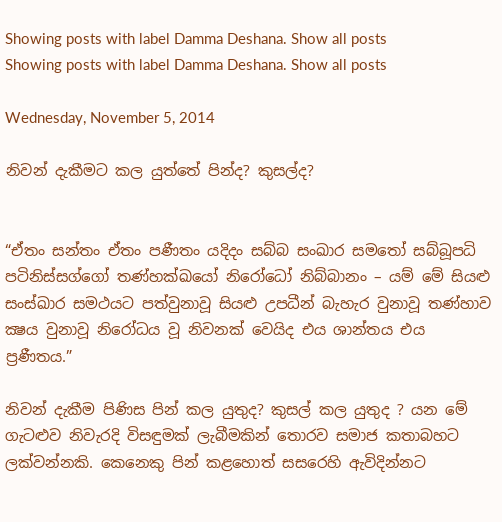Showing posts with label Damma Deshana. Show all posts
Showing posts with label Damma Deshana. Show all posts

Wednesday, November 5, 2014

නිවන් දැකීමට කල යුත්තේ පින්ද? කුසල්ද?


“ඒතං සන්තං ඒතං පණීතං යදිදං සබ්බ සංඛාර සමතෝ සබ්බූපධි පටිනිස්සග්ගෝ තණ්හක්ඛයෝ නිරෝධෝ නිබ්බානං – යම් මේ සියළු සංස්ඛාර සමථයට පත්වුනාවූ සියළු උපධීන් බැහැර වුනාවූ තණ්හාව ක්‍ෂය වුනාවූ නිරෝධය වූ නිවනක් වෙයිද එය ශාන්තය එය ප්‍රණීතය.”

නිවන් දැකීම පිණිස පින් කල යුතුද? කුසල් කල යුතුද ? යන මේ ගැටළුව නිවැරදි විසඳුමක් ලැබීමකින් තොරව සමාජ කතාබහට ලක්වන්නකි. කෙනෙකු පින් කළහොත් සසරෙහි ඇවිදින්නට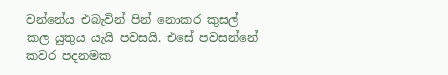වන්නේය එබැවින් පින් නොකර කුසල් කල යුතුය යැයි පවසයි. එසේ පවසන්නේ කවර පදනමක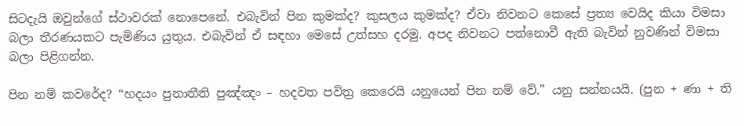සිටදැයි ඔවුන්ගේ ස්ථාවරක් නොපෙනේ. එබැවින් පින කුමක්ද? කුසලය කුමක්ද? ඒවා නිවනට කෙසේ ප්‍රත්‍ය වෙයිද කියා විමසා බලා තීරණයකට පැමිණිය යුතුය. එබැවින් ඒ සඳහා මෙසේ උත්සහ දරමු. අපද නිවනට පත්නොවී ඇති බැවින් නුවණින් විමසා බලා පිළිගන්න.

පින නම් කවරේද? “හදයං පුනාතීති පුඤ්ඤං – හදවත පවිත්‍ර කෙරෙයි යනුයෙන් පින නම් වේ.” යනු සන්නයයි. (පුන + ණා + ති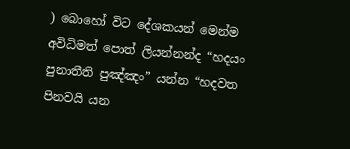) බොහෝ විට දේශකයන් මෙන්ම අවිධිමත් පොත් ලියන්නන්ද “හදයං පුනාතීති පුඤ්ඤං” යන්න “හදවත පිනවයි යන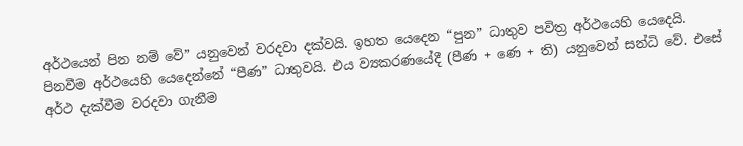අර්ථයෙන් පින නම් වේ” යනුවෙන් වරදවා දක්වයි. ඉහත යෙදෙන “පුන” ධාතුව පවිත්‍ර අර්ථයෙහි යෙදෙයි. පිනවීම අර්ථයෙහි යෙදෙන්නේ “පීණ” ධාතුවයි. එය ව්‍යකරණයේදී (පීණ + ණෙ + ති) යනුවෙන් සන්ධි වේ. එසේ අර්ථ දැක්වීම වරදවා ගැනීම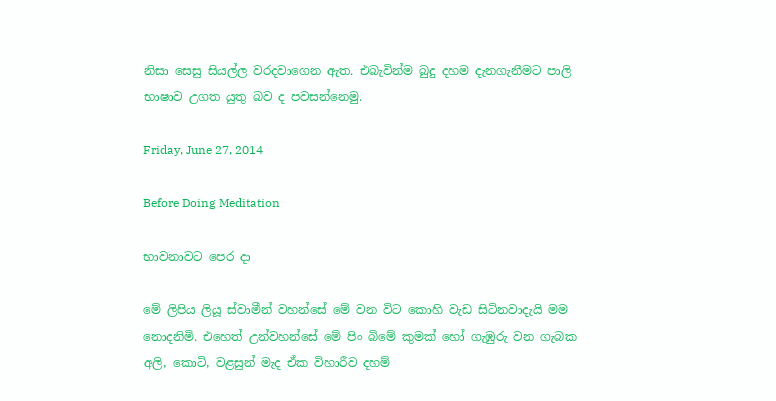නිසා සෙසු සියල්ල වරදවාගෙන ඇත. එබැවින්ම බුදු දහම දැනගැනීමට පාලි භාෂාව උගත යුතු බව ද පවසන්නෙමු.

Friday, June 27, 2014

Before Doing Meditation

භාවනාවට පෙර දා

මේ ලිපිය ලියූ ස්‌වාමීන් වහන්සේ මේ වන විට කොහි වැඩ සිටිනවාදැයි මම නොදනිමි. එහෙත් උන්වහන්සේ මේ පිං බිමේ කුමක්‌ හෝ ගැඹුරු වන ගැබක අලි, කොටි, වළසුන් මැද ඒක විහාරීව දහම්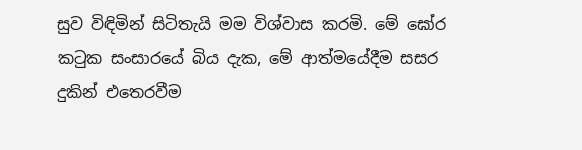සුව විඳිමින් සිටිතැයි මම විශ්වාස කරමි. මේ ඝෝර කටුක සංසාරයේ බිය දැක, මේ ආත්මයේදීම සසර දුකින් එතෙරවීම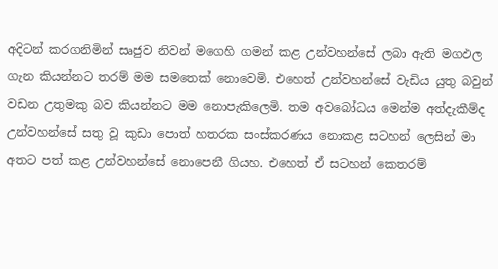අදිටන් කරගනිමින් සෘජුව නිවන් මගෙහි ගමන් කළ උන්වහන්සේ ලබා ඇති මගඵල ගැන කියන්නට තරම් මම සමතෙක්‌ නොවෙමි. එහෙත් උන්වහන්සේ වැඩිය යුතු බවුන් වඩන උතුමකු බව කියන්නට මම නොපැකිලෙමි. තම අවබෝධය මෙන්ම අත්දැකීම්ද උන්වහන්සේ සතු වූ කුඩා පොත් හතරක සංස්‌කරණය නොකළ සටහන් ලෙසින් මා අතට පත් කළ උන්වහන්සේ නොපෙනී ගියහ. එහෙත් ඒ සටහන් කෙතරම්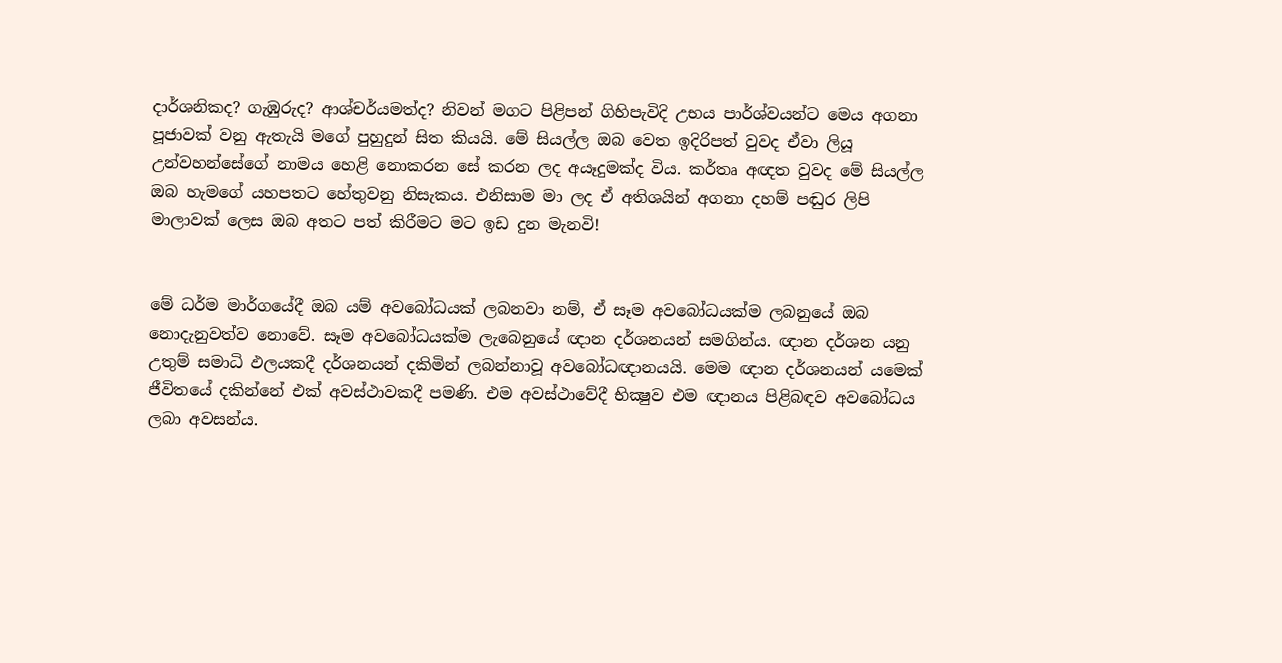දාර්ශනිකද? ගැඹුරුද? ආශ්චර්යමත්ද? නිවන් මගට පිළිපන් ගිහිපැවිදි උභය පාර්ශ්වයන්ට මෙය අගනා පූජාවක්‌ වනු ඇතැයි මගේ පුහුදුන් සිත කියයි. මේ සියල්ල ඔබ වෙත ඉදිරිපත් වුවද ඒවා ලියූ උන්වහන්සේගේ නාමය හෙළි නොකරන සේ කරන ලද අයෑදුමක්‌ද විය. කර්තෘ අඥත වුවද මේ සියල්ල ඔබ හැමගේ යහපතට හේතුවනු නිසැකය. එනිසාම මා ලද ඒ අතිශයින් අගනා දහම් පඬුර ලිපි මාලාවක්‌ ලෙස ඔබ අතට පත් කිරීමට මට ඉඩ දුන මැනවි!


මේ ධර්ම මාර්ගයේදී ඔබ යම් අවබෝධයක්‌ ලබනවා නම්, ඒ සෑම අවබෝධයක්‌ම ලබනුයේ ඔබ නොදැනුවත්ව නොවේ. සෑම අවබෝධයක්‌ම ලැබෙනුයේ ඥාන දර්ශනයන් සමගින්ය. ඥාන දර්ශන යනු උතුම් සමාධි ඵලයකදී දර්ශනයන් දකිමින් ලබන්නාවූ අවබෝධඥානයයි. මෙම ඥාන දර්ශනයන් යමෙක්‌ ජීවිතයේ දකින්නේ එක්‌ අවස්‌ථාවකදී පමණි. එම අවස්‌ථාවේදී භික්‍ෂුව එම ඥානය පිළිබඳව අවබෝධය ලබා අවසන්ය.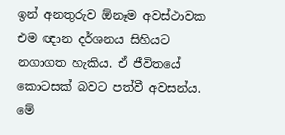ඉන් අනතුරුව ඕනෑම අවස්‌ථාවක එම ඥාන දර්ශනය සිහියට නගාගත හැකිය. ඒ ජීවිතයේ කොටසක්‌ බවට පත්වී අවසන්ය. මේ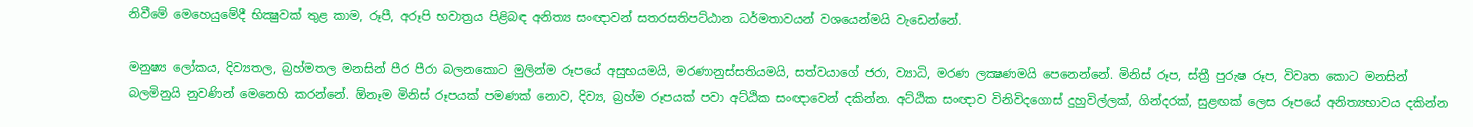නිවීමේ මෙහෙයුමේදී භික්‍ෂුවක්‌ තුළ කාම, රූපී, අරූපි භවාත්‍රය පිළිබඳ අනිත්‍ය සංඥාවන් සතරසතිපට්‌ඨාන ධර්මතාවයන් වශයෙන්මයි වැඩෙන්නේ.

මනුෂ්‍ය ලෝකය, දිව්‍යතල, බ්‍රහ්මතල මනසින් පීර පීරා බලනකොට මුලින්ම රූපයේ අසුභයමයි, මරණානුස්‌සතියමයි, සත්වයාගේ ජරා, ව්‍යාධි, මරණ ලක්‍ෂණමයි පෙනෙන්නේ. මිනිස්‌ රූප, ස්‌ත්‍රී පුරුෂ රූප, විවෘත කොට මනසින් බලමිනුයි නුවණින් මෙනෙහි කරන්නේ. ඕනෑම මිනිස්‌ රූපයක්‌ පමණක්‌ නොව, දිව්‍ය, බ්‍රහ්ම රූපයක්‌ පවා අට්‌ඨික සංඥාවෙන් දකින්න. අට්‌ඨික සංඥාව විනිවිදගොස්‌ දුහුවිල්ලක්‌, ගින්දරක්‌, සුළඟක්‌ ලෙස රූපයේ අනිත්‍යභාවය දකින්න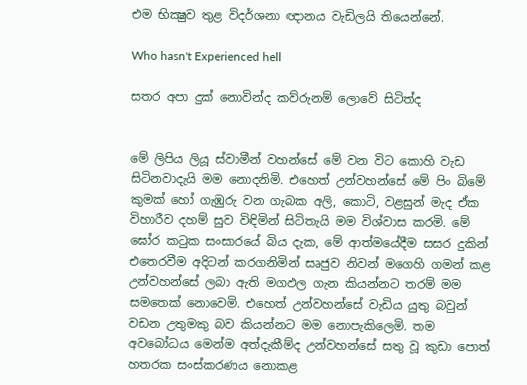එම භික්‍ෂුව තුළ විදර්ශනා ඥානය වැඩිලයි තියෙන්නේ.

Who hasn't Experienced hell

සතර අපා දුක්‌ නොවින්ද කව්රුනම් ලොවේ සිටිත්ද


මේ ලිපිය ලියූ ස්‌වාමීන් වහන්සේ මේ වන විට කොහි වැඩ සිටිනවාදැයි මම නොදනිමි. එහෙත් උන්වහන්සේ මේ පිං බිමේ කුමක්‌ හෝ ගැඹුරු වන ගැබක අලි, කොටි, වළසුන් මැද ඒක විහාරීව දහම් සුව විඳිමින් සිටිතැයි මම විශ්වාස කරමි. මේ ඝෝර කටුක සංසාරයේ බිය දැක, මේ ආත්මයේදීම සසර දුකින් එතෙරවීම අදිටන් කරගනිමින් සෘජුව නිවන් මගෙහි ගමන් කළ උන්වහන්සේ ලබා ඇති මගඵල ගැන කියන්නට තරම් මම සමතෙක්‌ නොවෙමි. එහෙත් උන්වහන්සේ වැඩිය යුතු බවුන් වඩන උතුමකු බව කියන්නට මම නොපැකිලෙමි. තම අවබෝධය මෙන්ම අත්දැකීම්ද උන්වහන්සේ සතු වූ කුඩා පොත් හතරක සංස්‌කරණය නොකළ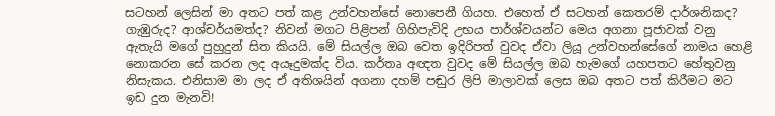සටහන් ලෙසින් මා අතට පත් කළ උන්වහන්සේ නොපෙනී ගියහ. එහෙත් ඒ සටහන් කෙතරම් දාර්ශනිකද? ගැඹුරුද? ආශ්චර්යමත්ද? නිවන් මගට පිළිපන් ගිහිපැවිදි උභය පාර්ශ්වයන්ට මෙය අගනා පූජාවක්‌ වනු ඇතැයි මගේ පුහුදුන් සිත කියයි. මේ සියල්ල ඔබ වෙත ඉදිරිපත් වුවද ඒවා ලියූ උන්වහන්සේගේ නාමය හෙළි නොකරන සේ කරන ලද අයෑදුමක්‌ද විය. කර්තෘ අඥත වුවද මේ සියල්ල ඔබ හැමගේ යහපතට හේතුවනු නිසැකය. එනිසාම මා ලද ඒ අතිශයින් අගනා දහම් පඬුර ලිපි මාලාවක්‌ ලෙස ඔබ අතට පත් කිරීමට මට ඉඩ දුන මැනවි!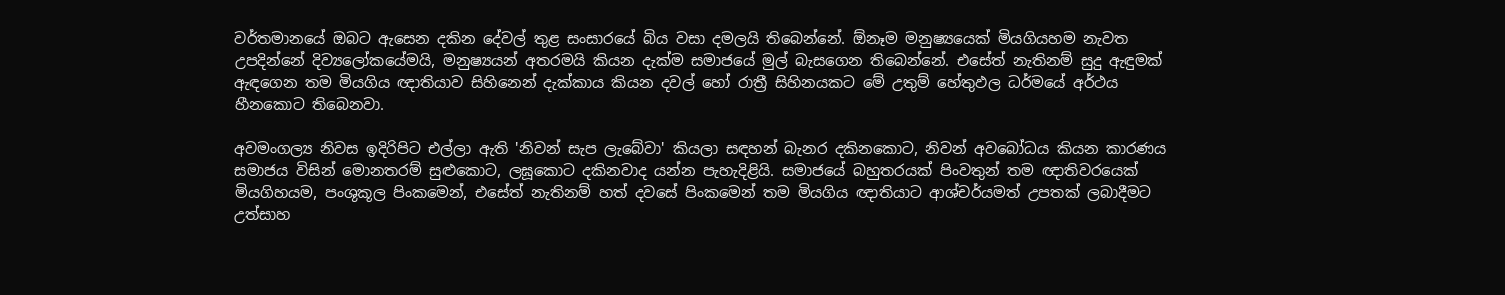වර්තමානයේ ඔබට ඇසෙන දකින දේවල් තුළ සංසාරයේ බිය වසා දමලයි තිබෙන්නේ. ඕනෑම මනුෂ්‍යයෙක්‌ මියගියහම නැවත උපදින්නේ දිව්‍යලෝකයේමයි, මනුෂ්‍යයන් අතරමයි කියන දැක්‌ම සමාජයේ මුල් බැසගෙන තිබෙන්නේ. එසේත් නැතිනම් සුදු ඇඳුමක්‌ ඇඳගෙන තම මියගිය ඥාතියාව සිහිනෙන් දැක්‌කාය කියන දවල් හෝ රාත්‍රී සිහිනයකට මේ උතුම් හේතුඵල ධර්මයේ අර්ථය හීනකොට තිබෙනවා.

අවමංගල්‍ය නිවස ඉදිරිපිට එල්ලා ඇති 'නිවන් සැප ලැබේවා' කියලා සඳහන් බැනර දකිනකොට, නිවන් අවබෝධය කියන කාරණය සමාජය විසින් මොනතරම් සුළුකොට, ලඝූකොට දකිනවාද යන්න පැහැදිළියි. සමාජයේ බහුතරයක්‌ පිංවතුන් තම ඥාතිවරයෙක්‌ මියගිහයම, පංශුකූල පිංකමෙන්, එසේත් නැතිනම් හත් දවසේ පිංකමෙන් තම මියගිය ඥාතියාට ආශ්චර්යමත් උපතක්‌ ලබාදීමට උත්සාහ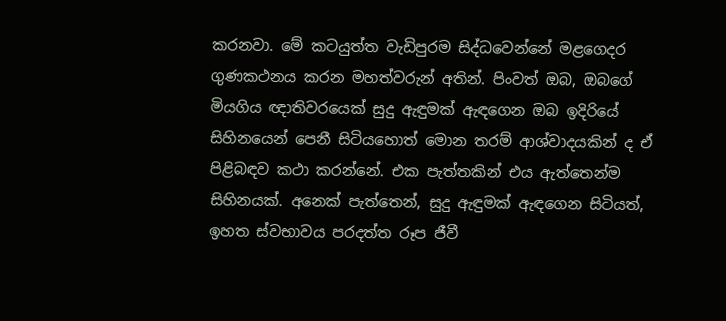කරනවා. මේ කටයුත්ත වැඩිපුරම සිද්ධවෙන්නේ මළගෙදර ගුණකථනය කරන මහත්වරුන් අතින්. පිංවත් ඔබ, ඔබගේ මියගිය ඥාතිවරයෙක්‌ සුදු ඇඳුමක්‌ ඇඳගෙන ඔබ ඉදිරියේ සිහිනයෙන් පෙනී සිටියහොත් මොන තරම් ආශ්වාදයකින් ද ඒ පිළිබඳව කථා කරන්නේ. එක පැත්තකින් එය ඇත්තෙන්ම සිහිනයක්‌. අනෙක්‌ පැත්තෙන්, සුදු ඇඳුමක්‌ ඇඳගෙන සිටියත්, ඉහත ස්‌වභාවය පරදත්ත රූප ජීවී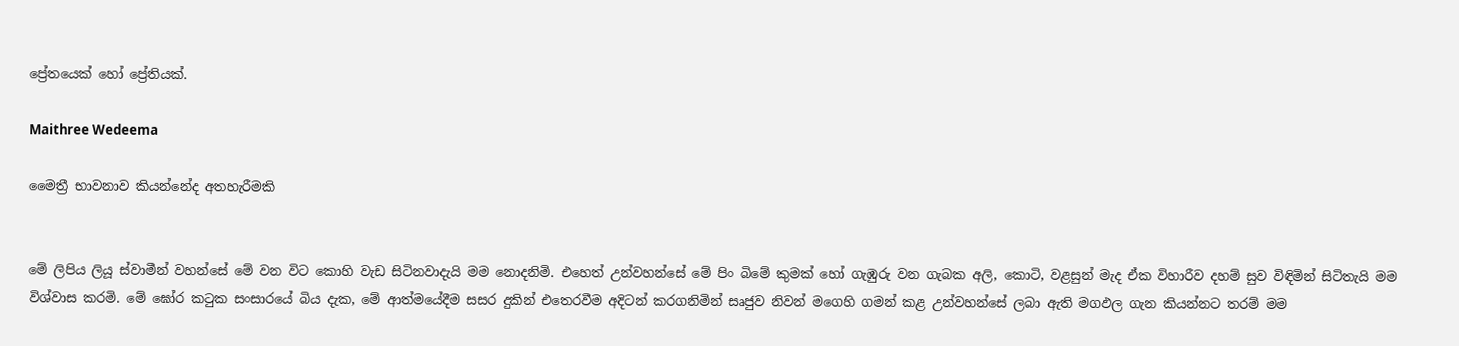ප්‍රේතයෙක්‌ හෝ ප්‍රේතියක්‌.

Maithree Wedeema

මෛත්‍රී භාවනාව කියන්නේද අතහැරීමකි


මේ ලිපිය ලියූ ස්‌වාමීන් වහන්සේ මේ වන විට කොහි වැඩ සිටිනවාදැයි මම නොදනිමි. එහෙත් උන්වහන්සේ මේ පිං බිමේ කුමක්‌ හෝ ගැඹුරු වන ගැබක අලි, කොටි, වළසුන් මැද ඒක විහාරීව දහම් සුව විඳිමින් සිටිතැයි මම විශ්වාස කරමි. මේ ඝෝර කටුක සංසාරයේ බිය දැක, මේ ආත්මයේදීම සසර දුකින් එතෙරවීම අදිටන් කරගනිමින් සෘජුව නිවන් මගෙහි ගමන් කළ උන්වහන්සේ ලබා ඇති මගඵල ගැන කියන්නට තරම් මම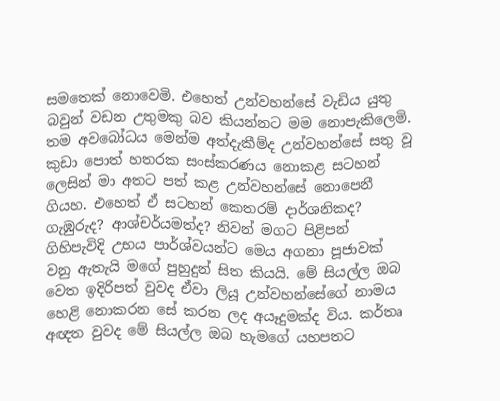සමතෙක්‌ නොවෙමි. එහෙත් උන්වහන්සේ වැඩිය යුතු බවුන් වඩන උතුමකු බව කියන්නට මම නොපැකිලෙමි. තම අවබෝධය මෙන්ම අත්දැකීම්ද උන්වහන්සේ සතු වූ කුඩා පොත් හතරක සංස්‌කරණය නොකළ සටහන් ලෙසින් මා අතට පත් කළ උන්වහන්සේ නොපෙනී ගියහ. එහෙත් ඒ සටහන් කෙතරම් දාර්ශනිකද? ගැඹුරුද? ආශ්චර්යමත්ද? නිවන් මගට පිළිපන් ගිහිපැවිදි උභය පාර්ශ්වයන්ට මෙය අගනා පූජාවක්‌ වනු ඇතැයි මගේ පුහුදුන් සිත කියයි. මේ සියල්ල ඔබ වෙත ඉදිරිපත් වුවද ඒවා ලියූ උන්වහන්සේගේ නාමය හෙළි නොකරන සේ කරන ලද අයෑදුමක්‌ද විය. කර්තෘ අඥත වුවද මේ සියල්ල ඔබ හැමගේ යහපතට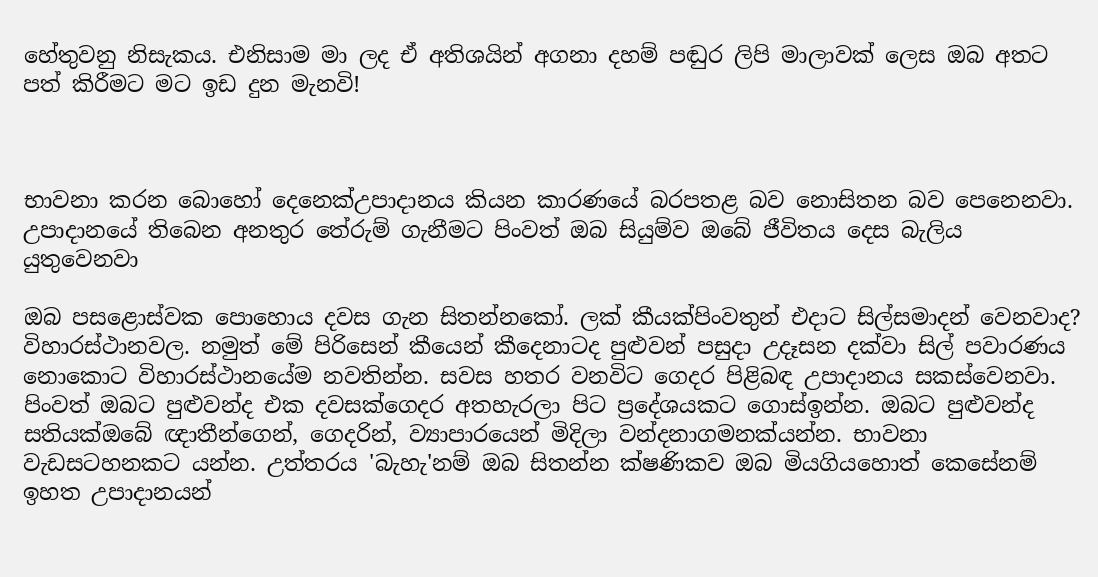හේතුවනු නිසැකය. එනිසාම මා ලද ඒ අතිශයින් අගනා දහම් පඬුර ලිපි මාලාවක්‌ ලෙස ඔබ අතට පත් කිරීමට මට ඉඩ දුන මැනවි!



භාවනා කරන බොහෝ දෙනෙක්උපාදානය කියන කාරණයේ බරපතළ බව නොසිතන බව පෙනෙනවා. උපාදානයේ තිබෙන අනතුර තේරුම් ගැනීමට පිංවත් ඔබ සියුම්ව ඔබේ ජීවිතය දෙස බැලිය යුතුවෙනවා

ඔබ පසළොස්වක පොහොය දවස ගැන සිතන්නකෝ. ලක් කීයක්පිංවතුන් එදාට සිල්සමාදන් වෙනවාද? විහාරස්ථානවල. නමුත් මේ පිරිසෙන් කීයෙන් කීදෙනාටද පුළුවන් පසුදා උදෑසන දක්වා සිල් පවාරණය නොකොට විහාරස්ථානයේම නවතින්න. සවස හතර වනවිට ගෙදර පිළිබඳ උපාදානය සකස්වෙනවා. පිංවත් ඔබට පුළුවන්ද එක දවසක්ගෙදර අතහැරලා පිට ප්‍රදේශයකට ගොස්ඉන්න. ඔබට පුළුවන්ද සතියක්ඔබේ ඥාතීන්ගෙන්, ගෙදරින්, ව්‍යාපාරයෙන් මිදිලා වන්දනාගමනක්යන්න. භාවනා වැඩසටහනකට යන්න. උත්තරය 'බැහැ'නම් ඔබ සිතන්න ක්ෂණිකව ඔබ මියගියහොත් කෙසේනම් ඉහත උපාදානයන්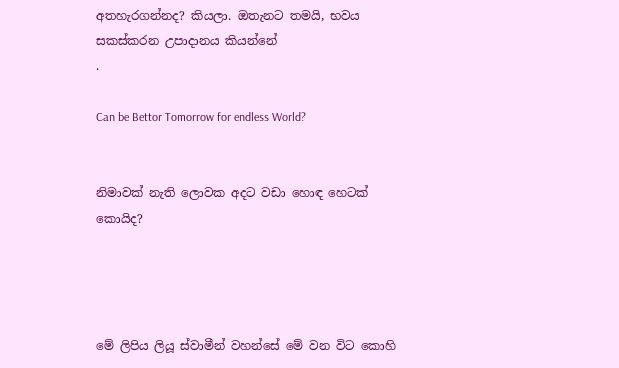අතහැරගන්නද? කියලා. ඔතැනට තමයි, භවය සකස්කරන උපාදානය කියන්නේ
.

Can be Bettor Tomorrow for endless World?


නිමාවක්‌ නැති ලොවක අදට වඩා හොඳ හෙටක්‌ කොයිද?




මේ ලිපිය ලියූ ස්‌වාමීන් වහන්සේ මේ වන විට කොහි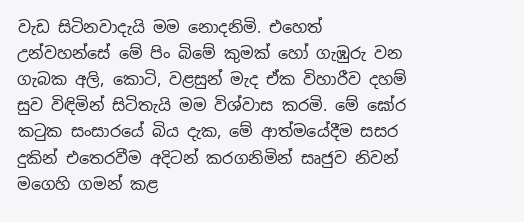වැඩ සිටිනවාදැයි මම නොදනිමි. එහෙත් උන්වහන්සේ මේ පිං බිමේ කුමක්‌ හෝ ගැඹුරු වන ගැබක අලි, කොටි, වළසුන් මැද ඒක විහාරීව දහම් සුව විඳිමින් සිටිතැයි මම විශ්වාස කරමි. මේ ඝෝර කටුක සංසාරයේ බිය දැක, මේ ආත්මයේදීම සසර දුකින් එතෙරවීම අදිටන් කරගනිමින් සෘජුව නිවන් මගෙහි ගමන් කළ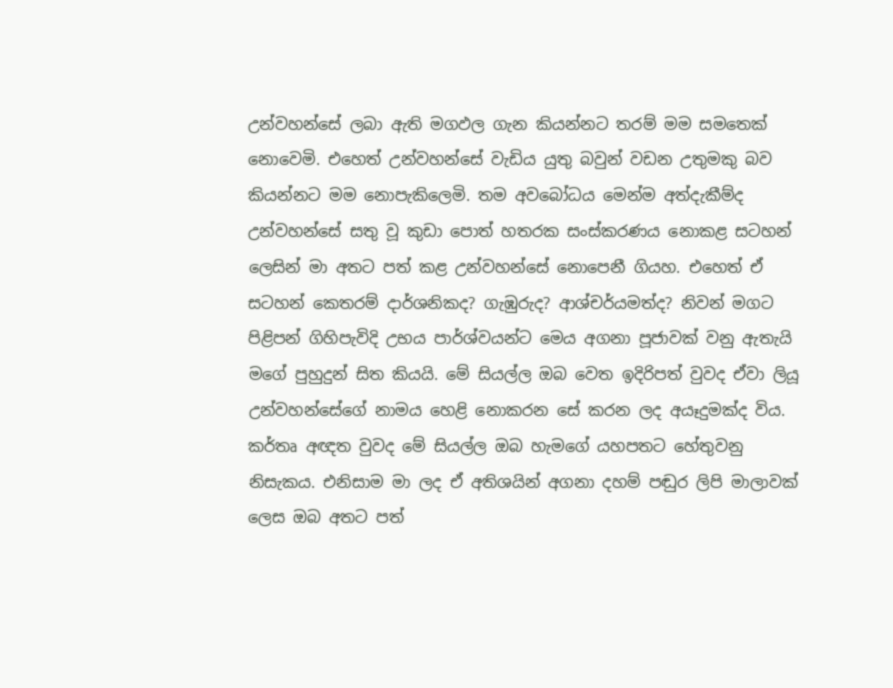උන්වහන්සේ ලබා ඇති මගඵල ගැන කියන්නට තරම් මම සමතෙක්‌ නොවෙමි. එහෙත් උන්වහන්සේ වැඩිය යුතු බවුන් වඩන උතුමකු බව කියන්නට මම නොපැකිලෙමි. තම අවබෝධය මෙන්ම අත්දැකීම්ද උන්වහන්සේ සතු වූ කුඩා පොත් හතරක සංස්‌කරණය නොකළ සටහන් ලෙසින් මා අතට පත් කළ උන්වහන්සේ නොපෙනී ගියහ. එහෙත් ඒ සටහන් කෙතරම් දාර්ශනිකද? ගැඹුරුද? ආශ්චර්යමත්ද? නිවන් මගට පිළිපන් ගිහිපැවිදි උභය පාර්ශ්වයන්ට මෙය අගනා පූජාවක්‌ වනු ඇතැයි මගේ පුහුදුන් සිත කියයි. මේ සියල්ල ඔබ වෙත ඉදිරිපත් වුවද ඒවා ලියූ උන්වහන්සේගේ නාමය හෙළි නොකරන සේ කරන ලද අයෑදුමක්‌ද විය. කර්තෘ අඥත වුවද මේ සියල්ල ඔබ හැමගේ යහපතට හේතුවනු නිසැකය. එනිසාම මා ලද ඒ අතිශයින් අගනා දහම් පඬුර ලිපි මාලාවක්‌ ලෙස ඔබ අතට පත්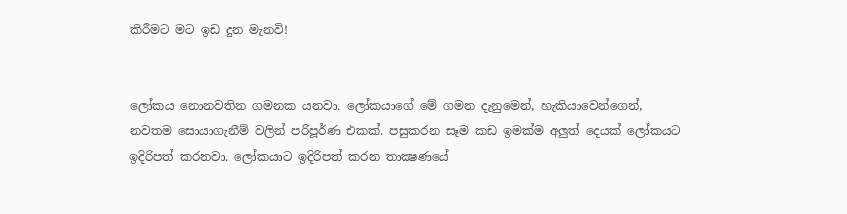කිරීමට මට ඉඩ දුන මැනවි!


ලෝකය නොනවතින ගමනක යනවා. ලෝකයාගේ මේ ගමන දැනුමෙන්, හැකියාවෙන්ගෙන්, නවතම සොයාගැනීම් වලින් පරිපූර්ණ එකක්‌. පසුකරන සෑම කඩ ඉමක්‌ම අලුත් දෙයක්‌ ලෝකයට ඉදිරිපත් කරනවා. ලෝකයාට ඉදිරිපත් කරන තාක්‍ෂණයේ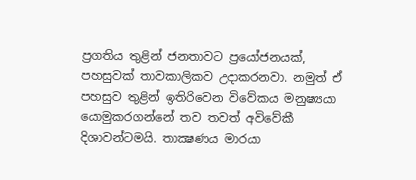ප්‍රගතිය තුළින් ජනතාවට ප්‍රයෝජනයක්‌, පහසුවක්‌ තාවකාලිකව උදාකරනවා. නමුත් ඒ පහසුව තුළින් ඉතිරිවෙන විවේකය මනුෂ්‍යයා යොමුකරගන්නේ තව තවත් අවිවේකී දිශාවන්ටමයි. තාක්‍ෂණය මාරයා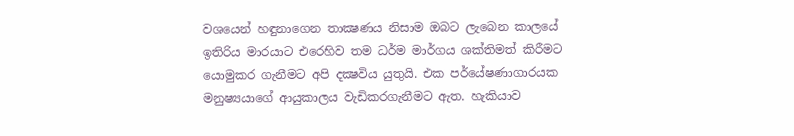වශයෙන් හඳුනාගෙන තාක්‍ෂණය නිසාම ඔබට ලැබෙන කාලයේ ඉතිරිය මාරයාට එරෙහිව තම ධර්ම මාර්ගය ශක්‌තිමත් කිරීමට යොමුකර ගැනීමට අපි දක්‍ෂවිය යුතුයි. එක පර්යේෂණාගාරයක මනුෂ්‍යයාගේ ආයුකාලය වැඩිකරගැනීමට ඇත. හැකියාව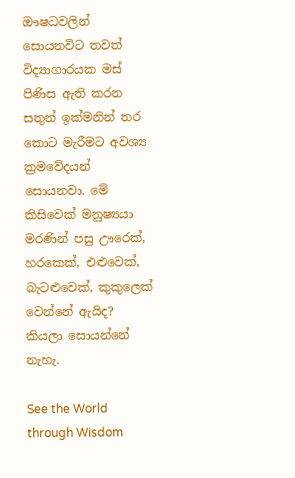ඖෂධවලින් සොයනවිට තවත් විද්‍යාගාරයක මස්‌ පිණිස ඇති කරන සතුන් ඉක්‌මනින් තර කොට මැරීමට අවශ්‍ය ක්‍රමවේදයන් සොයනවා. මේ කිසිවෙක්‌ මනුෂ්‍යයා මරණින් පසු ඌරෙක්‌, හරකෙක්‌, එළුවෙක්‌, බැටළුවෙක්‌, කුකුලෙක්‌ වෙන්නේ ඇයිද? කියලා සොයන්නේ නැහැ.

See the World through Wisdom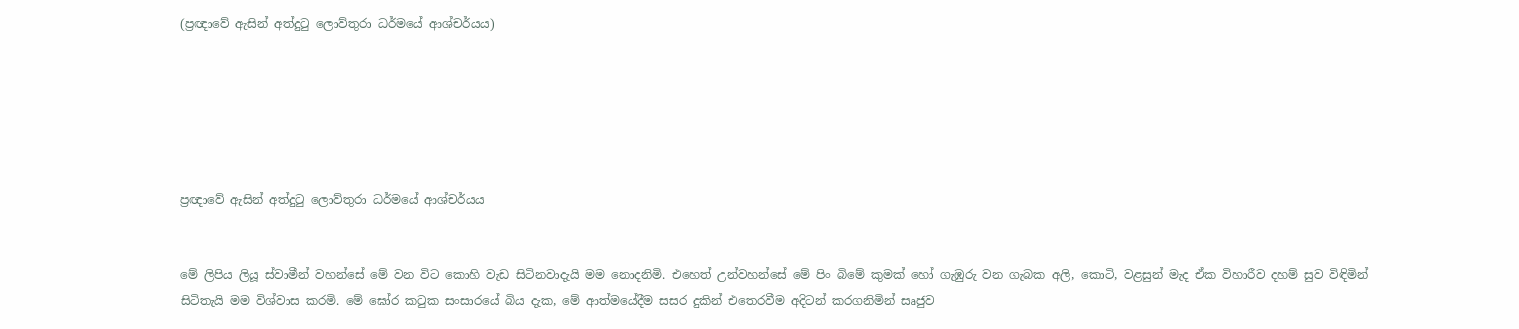(ප්‍රඥාවේ ඇසින් අත්දුටු ලොව්තුරා ධර්මයේ ආශ්චර්යය)






ප්‍රඥාවේ ඇසින් අත්දුටු ලොව්තුරා ධර්මයේ ආශ්චර්යය


මේ ලිපිය ලියූ ස්‌වාමීන් වහන්සේ මේ වන විට කොහි වැඩ සිටිනවාදැයි මම නොදනිමි. එහෙත් උන්වහන්සේ මේ පිං බිමේ කුමක්‌ හෝ ගැඹුරු වන ගැබක අලි, කොටි, වළසුන් මැද ඒක විහාරීව දහම් සුව විඳිමින් සිටිතැයි මම විශ්වාස කරමි. මේ ඝෝර කටුක සංසාරයේ බිය දැක, මේ ආත්මයේදීම සසර දුකින් එතෙරවීම අදිටන් කරගනිමින් සෘජුව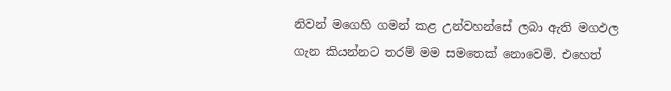නිවන් මගෙහි ගමන් කළ උන්වහන්සේ ලබා ඇති මගඵල ගැන කියන්නට තරම් මම සමතෙක්‌ නොවෙමි. එහෙත්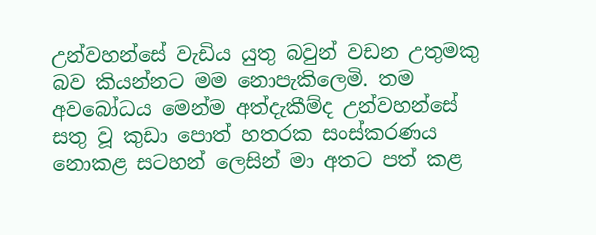උන්වහන්සේ වැඩිය යුතු බවුන් වඩන උතුමකු බව කියන්නට මම නොපැකිලෙමි. තම අවබෝධය මෙන්ම අත්දැකීම්ද උන්වහන්සේ සතු වූ කුඩා පොත් හතරක සංස්‌කරණය නොකළ සටහන් ලෙසින් මා අතට පත් කළ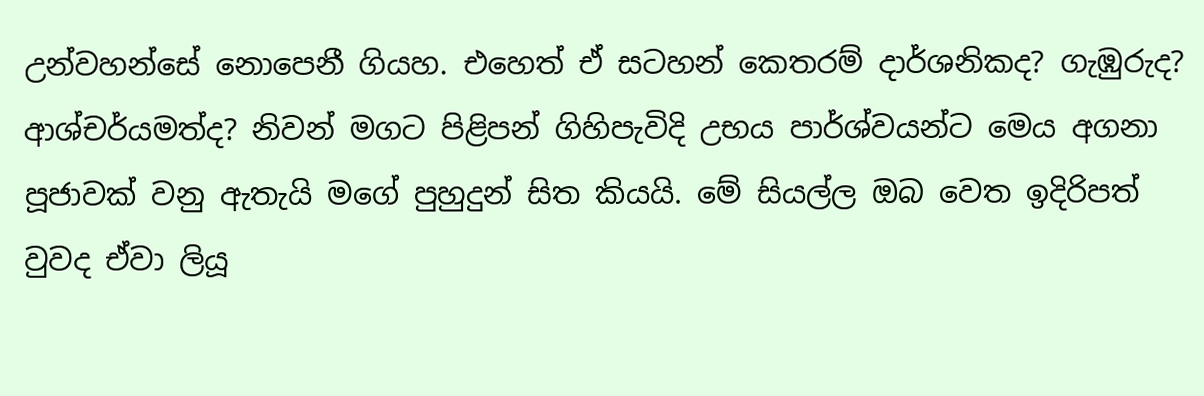උන්වහන්සේ නොපෙනී ගියහ. එහෙත් ඒ සටහන් කෙතරම් දාර්ශනිකද? ගැඹුරුද? ආශ්චර්යමත්ද? නිවන් මගට පිළිපන් ගිහිපැවිදි උභය පාර්ශ්වයන්ට මෙය අගනා පූජාවක්‌ වනු ඇතැයි මගේ පුහුදුන් සිත කියයි. මේ සියල්ල ඔබ වෙත ඉදිරිපත් වුවද ඒවා ලියූ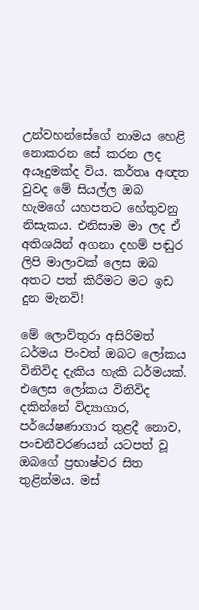උන්වහන්සේගේ නාමය හෙළි නොකරන සේ කරන ලද අයෑදුමක්‌ද විය. කර්තෘ අඥත වුවද මේ සියල්ල ඔබ හැමගේ යහපතට හේතුවනු නිසැකය. එනිසාම මා ලද ඒ අතිශයින් අගනා දහම් පඬුර ලිපි මාලාවක්‌ ලෙස ඔබ අතට පත් කිරීමට මට ඉඩ දුන මැනවි!

මේ ලොව්තුරා අසිරිමත් ධර්මය පිංවත් ඔබට ලෝකය විනිවිද දැකිය හැකි ධර්මයක්‌. එලෙස ලෝකය විනිවිද දකින්නේ විද්‍යාගාර, පර්යේෂණාගාර තුළදී නොව, පංචනීවරණයන් යටපත් වූ ඔබගේ ප්‍රභාෂ්වර සිත තුළින්මය. මස්‌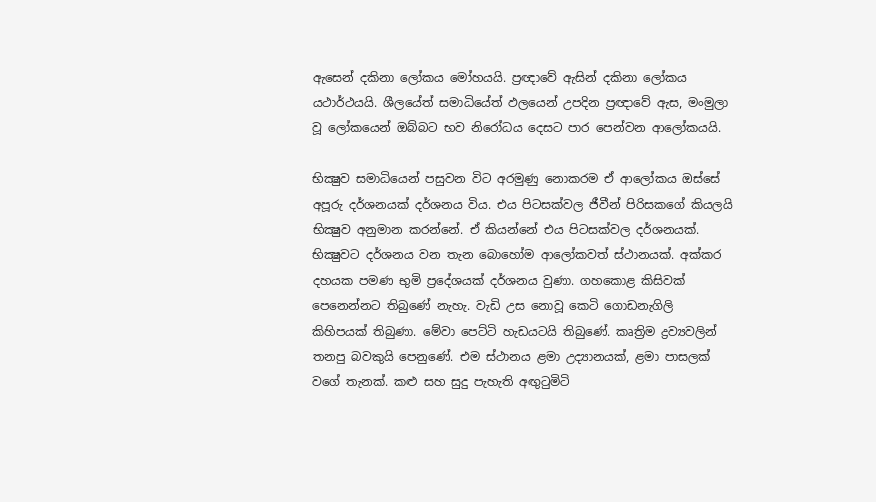ඇසෙන් දකිනා ලෝකය මෝහයයි. ප්‍රඥාවේ ඇසින් දකිනා ලෝකය යථාර්ථයයි. ශීලයේත් සමාධියේත් ඵලයෙන් උපදින ප්‍රඥාවේ ඇස, මංමුලා වූ ලෝකයෙන් ඔබ්බට භව නිරෝධය දෙසට පාර පෙන්වන ආලෝකයයි.

භික්‍ෂුව සමාධියෙන් පසුවන විට අරමුණු නොකරම ඒ ආලෝකය ඔස්‌සේ අපූරු දර්ශනයක්‌ දර්ශනය විය. එය පිටසක්‌වල ජීවීන් පිරිසකගේ කියලයි භික්‍ෂුව අනුමාන කරන්නේ. ඒ කියන්නේ එය පිටසක්‌වල දර්ශනයක්‌. භික්‍ෂුවට දර්ශනය වන තැන බොහෝම ආලෝකවත් ස්‌ථානයක්‌. අක්‌කර දහයක පමණ භුමි ප්‍රදේශයක්‌ දර්ශනය වුණා. ගහකොළ කිසිවක්‌ පෙනෙන්නට තිබුණේ නැහැ. වැඩි උස නොවූ කෙටි ගොඩනැගිලි කිහිපයක්‌ තිබුණා. මේවා පෙට්‌ටි හැඩයටයි තිබුණේ. කෘත්‍රිම ද්‍රව්‍යවලින් තනපු බවකුයි පෙනුණේ. එම ස්‌ථානය ළමා උද්‍යානයක්‌, ළමා පාසලක්‌ වගේ තැනක්‌. කළු සහ සුදු පැහැති අඟුටුමිටි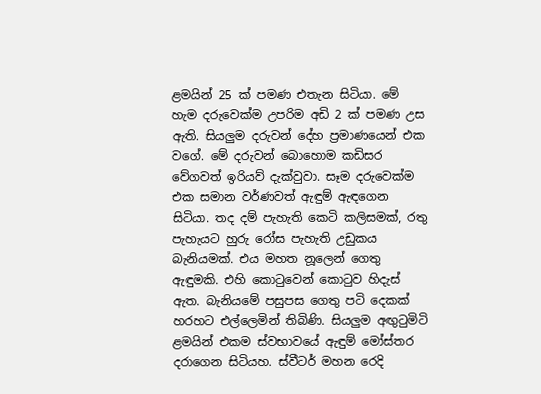ළමයින් 25 ක්‌ පමණ එතැන සිටියා. මේ හැම දරුවෙක්‌ම උපරිම අඩි 2 ක්‌ පමණ උස ඇති. සියලුම දරුවන් දේහ ප්‍රමාණයෙන් එක වගේ. මේ දරුවන් බොහොම කඩිසර වේගවත් ඉරියව් දැක්‌වුවා. සෑම දරුවෙක්‌ම එක සමාන වර්ණවත් ඇඳුම් ඇඳගෙන සිටියා. තද දම් පැහැති කෙටි කලිසමක්‌, රතු පැහැයට හුරු රෝස පැහැති උඩුකය බැනියමක්‌. එය මහත නූලෙන් ගෙතු ඇඳුමකි. එහි කොටුවෙන් කොටුව හිදැස්‌ ඇත. බැනියමේ පසුපස ගෙතු පටි දෙකක්‌ හරහට එල්ලෙමින් තිබිණි. සියලුම අඟුටුමිටි ළමයින් එකම ස්‌වභාවයේ ඇඳුම් මෝස්‌තර දරාගෙන සිටියහ. ස්‌වීටර් මහන රෙදි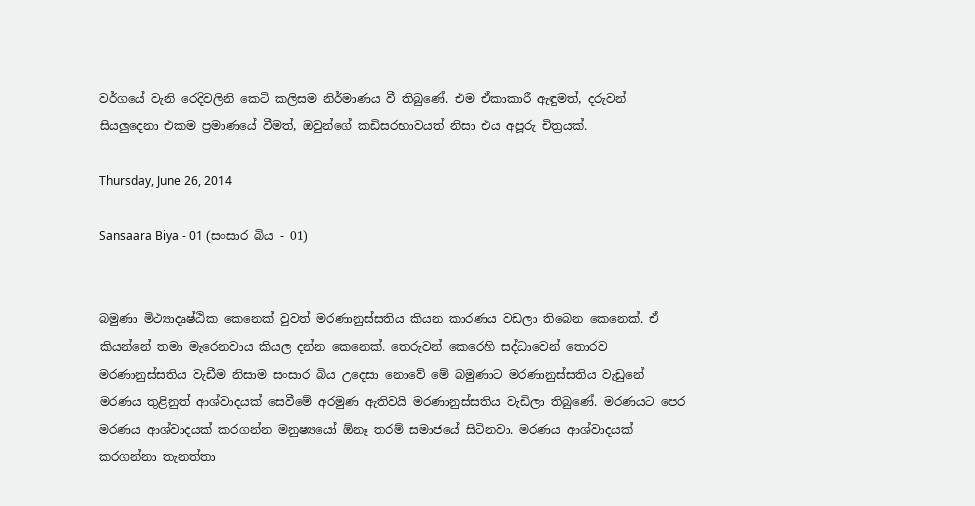වර්ගයේ වැනි රෙදිවලිනි කෙටි කලිසම නිර්මාණය වී තිබුණේ. එම ඒකාකාරී ඇඳුමත්, දරුවන් සියලුදෙනා එකම ප්‍රමාණයේ වීමත්, ඔවුන්ගේ කඩිසරභාවයත් නිසා එය අපූරු චිත්‍රයක්‌.

Thursday, June 26, 2014

Sansaara Biya - 01 (සංසාර බිය - 01)


බමුණා මිථ්‍යාදෘෂ්ඨික කෙනෙක්‌ වුවත් මරණානුස්‌සතිය කියන කාරණය වඩලා තිබෙන කෙනෙක්‌. ඒ කියන්නේ තමා මැරෙනවාය කියල දන්න කෙනෙක්‌. තෙරුවන් කෙරෙහි සද්ධාවෙන් තොරව මරණානුස්‌සතිය වැඩීම නිසාම සංසාර බිය උදෙසා නොවේ මේ බමුණාට මරණානුස්‌සතිය වැඩුනේ මරණය තුළිනුත් ආශ්වාදයක්‌ සෙවීමේ අරමුණ ඇතිවයි මරණානුස්‌සතිය වැඩිලා තිබුණේ. මරණයට පෙර මරණය ආශ්වාදයක්‌ කරගන්න මනුෂ්‍යයෝ ඕනෑ තරම් සමාජයේ සිටිනවා. මරණය ආශ්වාදයක්‌ කරගන්නා තැනත්තා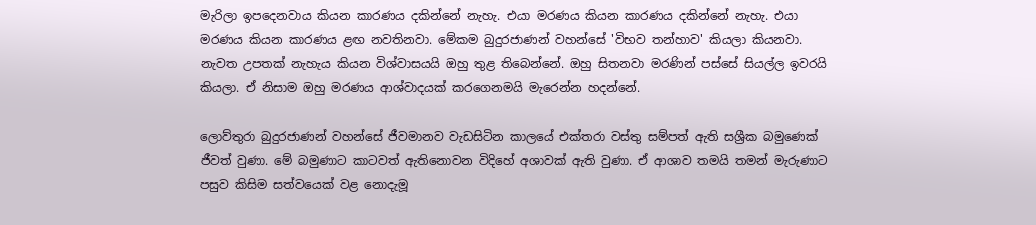මැරිලා ඉපදෙනවාය කියන කාරණය දකින්නේ නැහැ. එයා මරණය කියන කාරණය දකින්නේ නැහැ. එයා මරණය කියන කාරණය ළඟ නවතිනවා. මේකම බුදුරජාණන් වහන්සේ 'විභව තන්හාව' කියලා කියනවා. නැවත උපතක්‌ නැහැය කියන විශ්වාසයයි ඔහු තුළ තිබෙන්නේ. ඔහු සිතනවා මරණින් පස්‌සේ සියල්ල ඉවරයි කියලා. ඒ නිසාම ඔහු මරණය ආශ්වාදයක්‌ කරගෙනමයි මැරෙන්න හදන්නේ.

ලොව්තුරා බුදුරජාණන් වහන්සේ ජීවමානව වැඩසිටින කාලයේ එක්‌තරා වස්‌තු සම්පත් ඇති සශ්‍රීක බමුණෙක්‌ ජීවත් වුණා. මේ බමුණාට කාටවත් ඇතිනොවන විදිහේ අශාවක්‌ ඇති වුණා. ඒ ආශාව තමයි තමන් මැරුණාට පසුව කිසිම සත්වයෙක්‌ වළ නොදැමූ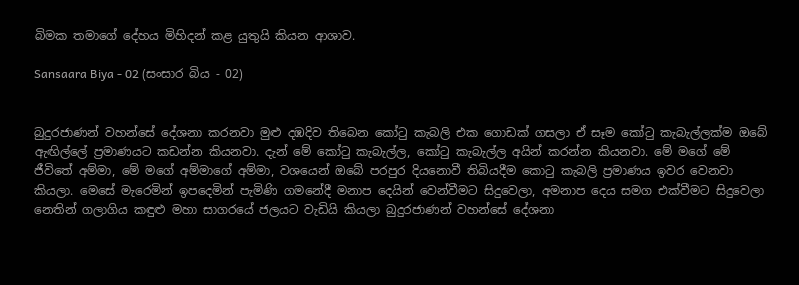බිමක තමාගේ දේහය මිහිදන් කළ යුතුයි කියන ආශාව.

Sansaara Biya - 02 (සංසාර බිය - 02)


බුදුරජාණන් වහන්සේ දේශනා කරනවා මුළු දඹදිව තිබෙන කෝටු කැබලි එක ගොඩක්‌ ගසලා ඒ සෑම කෝටු කැබැල්ලක්‌ම ඔබේ ඇඟිල්ලේ ප්‍රමාණයට කඩන්න කියනවා. දැන් මේ කෝටු කැබැල්ල, කෝටු කැබැල්ල අයින් කරන්න කියනවා. මේ මගේ මේ ජීවිතේ අම්මා, මේ මගේ අම්මාගේ අම්මා, වශයෙන් ඔබේ පරපුර දියනොවී තිබියදීම කොටු කැබලි ප්‍රමාණය ඉවර වෙනවා කියලා. මෙසේ මැරෙමින් ඉපදෙමින් පැමිණි ගමනේදී මනාප දෙයින් වෙන්වීමට සිදුවෙලා, අමනාප දෙය සමග එක්‌වීමට සිදුවෙලා නෙතින් ගලාගිය කඳුළු මහා සාගරයේ ජලයට වැඩියි කියලා බුදුරජාණන් වහන්සේ දේශනා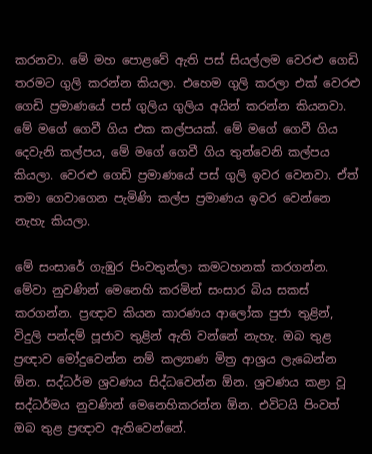කරනවා. මේ මහ පොළවේ ඇති පස්‌ සියල්ලම වෙරළු ගෙඩි තරමට ගුලි කරන්න කියලා. එහෙම ගුලි කරලා එක්‌ වෙරළු ගෙඩි ප්‍රමාණයේ පස්‌ ගුලිය ගුලිය අයින් කරන්න කියනවා. මේ මගේ ගෙවී ගිය එක කල්පයක්‌. මේ මගේ ගෙවී ගිය දෙවැනි කල්පය, මේ මගේ ගෙවී ගිය තුන්වෙනි කල්පය කියලා. වෙරළු ගෙඩි ප්‍රමාණයේ පස්‌ ගුලි ඉවර වෙනවා. ඒත් තමා ගෙවාගෙන පැමිණි කල්ප ප්‍රමාණය ඉවර වෙන්නෙ නැහැ කියලා.

මේ සංසාරේ ගැඹුර පිංවතුන්ලා කමටහනක්‌ කරගන්න. මේවා නුවණින් මෙනෙහි කරමින් සංසාර බිය සකස්‌ කරගන්න. ප්‍රඥාව කියන කාරණය ආලෝක පුජා තුළින්, විදුලි පන්දම් පූජාව තුළින් ඇති වන්නේ නැහැ. ඔබ තුළ ප්‍රඥාව මෝදුවෙන්න නම් කල්‍යාණ මිත්‍ර ආශ්‍රය ලැබෙන්න ඕන. සද්ධර්ම ශ්‍රවණය සිද්ධවෙන්න ඕන. ශ්‍රවණය කළා වූ සද්ධර්මය නුවණින් මෙනෙහිකරන්න ඕන. එවිටයි පිංවත් ඔබ තුළ ප්‍රඥාව ඇතිවෙන්නේ.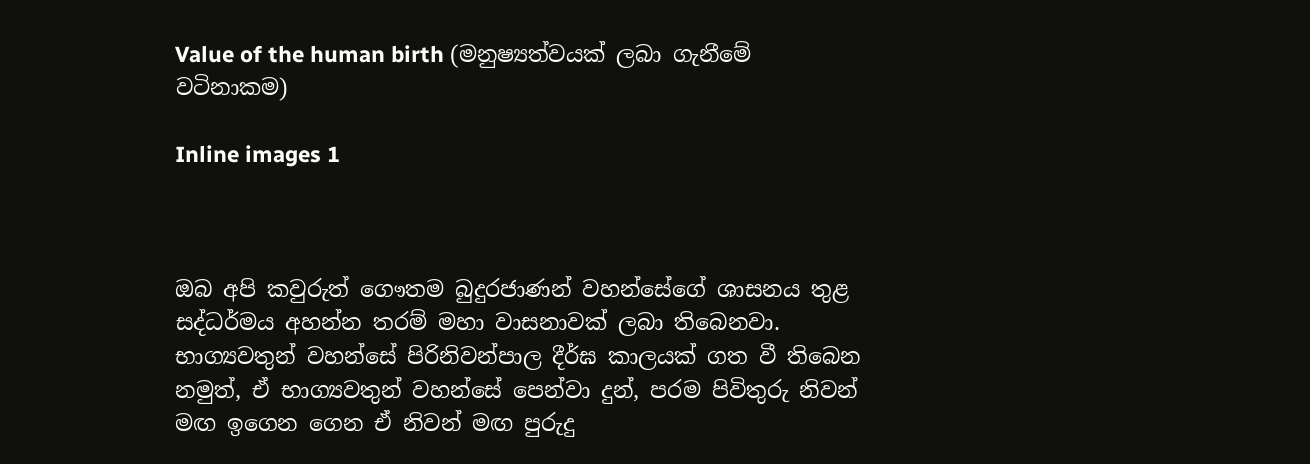Value of the human birth (මනුෂ්‍යත්වයක් ලබා ගැනීමේ වටිනාකම)

Inline images 1



ඔබ අපි කවුරුත් ගෞතම බුදුරජාණන් වහන්සේගේ ශාසනය තුළ සද්ධර්මය අහන්න තරම් මහා වාසනාවක් ලබා තිබෙනවා. භාග්‍යවතුන් වහන්සේ පිරිනිවන්පාල දීර්ඝ කාලයක් ගත වී තිබෙන නමුත්, ඒ භාග්‍යවතුන් වහන්සේ පෙන්වා දුන්, පරම පිවිතුරු නිවන් මඟ ඉගෙන ගෙන ඒ නිවන් මඟ පුරුදු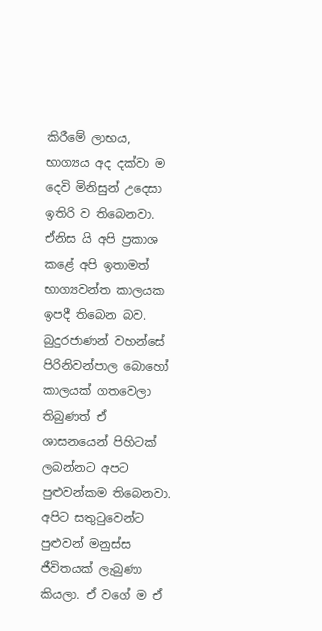කිරීමේ ලාභය, භාග්‍යය අද දක්වා ම දෙවි මිනිසුන් උදෙසා ඉතිරි ව තිබෙනවා. ඒනිස යි අපි ප්‍රකාශ කළේ අපි ඉතාමත් භාග්‍යවන්ත කාලයක ඉපදී තිබෙන බව. බුදුරජාණන් වහන්සේ පිරිනිවන්පාල බොහෝ කාලයක් ගතවෙලා තිබුණත් ඒ ශාසනයෙන් පිහිටක් ලබන්නට අපට පුළුවන්කම තිබෙනවා. අපිට සතුටුවෙන්ට පුළුවන් මනුස්ස ජීවිතයක් ලැබුණා කියලා. ඒ වගේ ම ඒ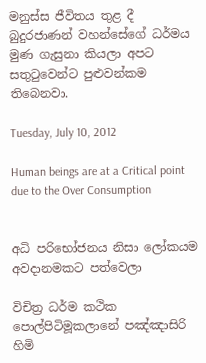මනුස්ස ජීවිතය තුළ දී බුදුරජාණන් වහන්සේගේ ධර්මය මුණ ගැසුනා කියලා අපට සතුටුවෙන්ට පුළුවන්කම තිබෙනවා.

Tuesday, July 10, 2012

Human beings are at a Critical point due to the Over Consumption


අධි පරිභෝජනය නිසා ලෝකයම අවදානමකට පත්වෙලා

විචිත්‍ර ධර්ම කථික පොල්පිටිමූකලානේ පඤ්ඤාසිරි හිමි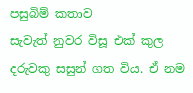පසුබිම් කතාව
සැවැත් නුවර විසූ එක් කුල දරුවකු සසුන් ගත විය. ඒ නම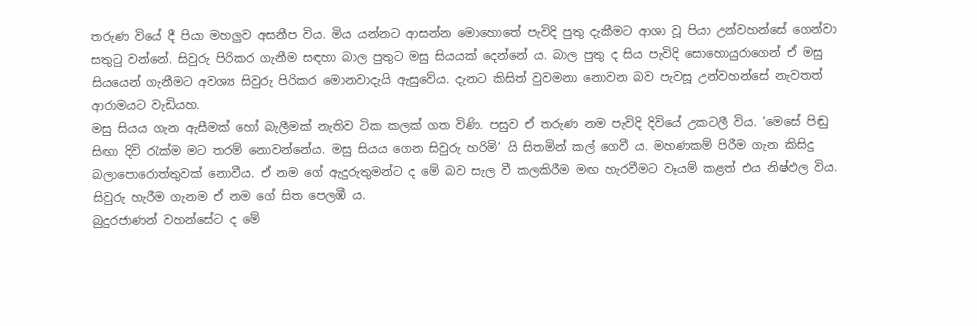තරුණ වියේ දී පියා මහලුව අසනීප විය. මිය යන්නට ආසන්න මොහොතේ පැවිදි පුතු දැකීමට ආශා වූ පියා උන්වහන්සේ ගෙන්වා සතුටු වන්නේ. සිවුරු පිරිකර ගැනීම සඳහා බාල පුතුට මසු සියයක් දෙන්නේ ය. බාල පුතු ද සිය පැවිදි සොහොයුරාගෙන් ඒ මසු සියයෙන් ගැනීමට අවශ්‍ය සිවුරු පිරිකර මොනවාදැයි ඇසුවේය. දැනට කිසිත් වුවමනා නොවන බව පැවසූ උන්වහන්සේ නැවතත් ආරාමයට වැඩියහ.
මසු සියය ගැන ඇසීමක් හෝ බැලීමක් නැතිව ටික කලක් ගත විණි. පසුව ඒ තරුණ නම පැවිදි දිවියේ උකටලී විය. ‘මෙසේ පිඬු සිඟා දිවි රැක්ම මට තරම් නොවන්නේය. මසු සියය ගෙන සිවුරු හරිමි’ යි සිතමින් කල් ගෙවී ය. මහණකම් පිරීම ගැන කිසිදු බලාපොරොත්තුවක් නොවීය. ඒ නම ගේ ඇදුරුතුමන්ට ද මේ බව සැල වී කලකිරීම මඟ හැරවීමට වෑයම් කළත් එය නිෂ්ඵල විය. සිවුරු හැරීම ගැනම ඒ නම ගේ සිත පෙලඹී ය.
බුදුරජාණන් වහන්සේට ද මේ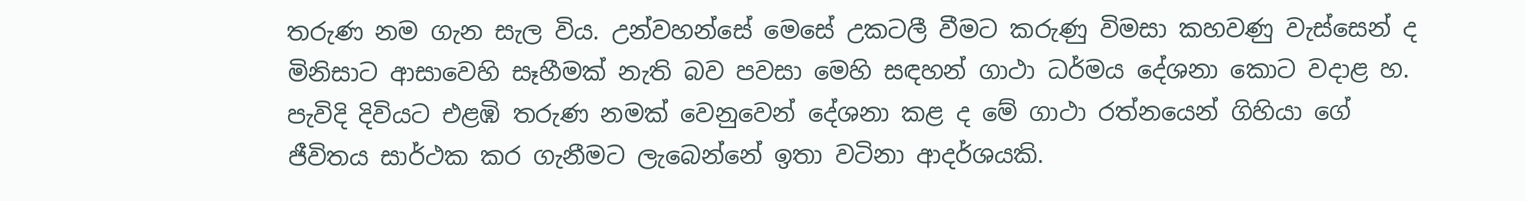තරුණ නම ගැන සැල විය. උන්වහන්සේ මෙසේ උකටලී වීමට කරුණු විමසා කහවණු වැස්සෙන් ද මිනිසාට ආසාවෙහි සෑහීමක් නැති බව පවසා මෙහි සඳහන් ගාථා ධර්මය දේශනා කොට වදාළ හ.
පැවිදි දිවියට එළඹි තරුණ නමක් වෙනුවෙන් දේශනා කළ ද මේ ගාථා රත්නයෙන් ගිහියා ගේ ජීවිතය සාර්ථක කර ගැනීමට ලැබෙන්නේ ඉතා වටිනා ආදර්ශයකි.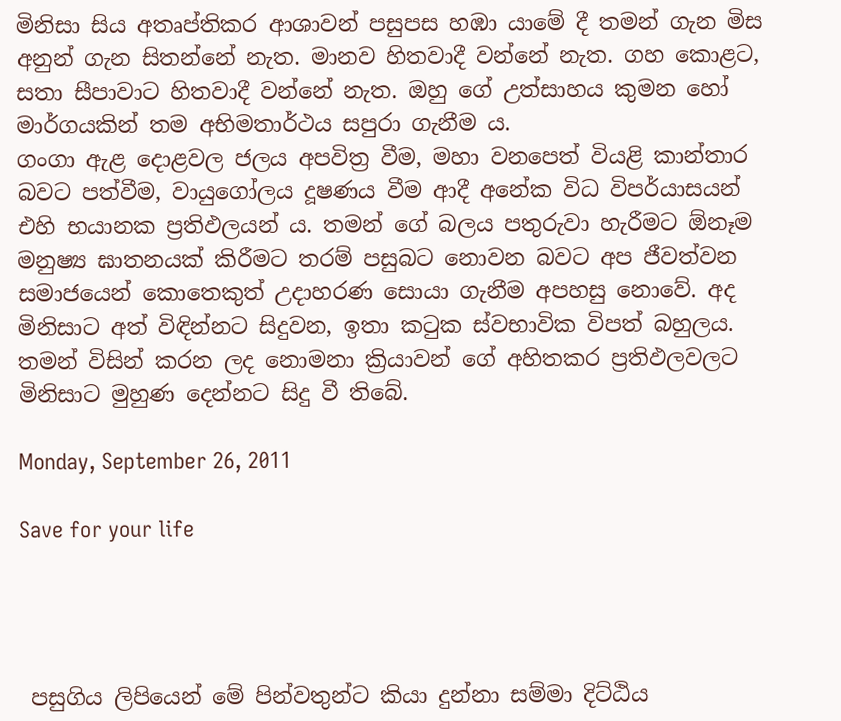මිනිසා සිය අතෘප්තිකර ආශාවන් පසුපස හඹා යාමේ දී තමන් ගැන මිස අනුන් ගැන සිතන්නේ නැත. මානව හිතවාදී වන්නේ නැත. ගහ කොළට, සතා සීපාවාට හිතවාදී වන්නේ නැත. ඔහු ගේ උත්සාහය කුමන හෝ මාර්ගයකින් තම අභිමතාර්ථය සපුරා ගැනීම ය.
ගංගා ඇළ දොළවල ජලය අපවිත්‍ර වීම, මහා වනපෙත් වියළි කාන්තාර බවට පත්වීම, වායුගෝලය දූෂණය වීම ආදී අනේක විධ විපර්යාසයන් එහි භයානක ප්‍රතිඵලයන් ය. තමන් ගේ බලය පතුරුවා හැරීමට ඕනෑම මනුෂ්‍ය ඝාතනයක් කිරීමට තරම් පසුබට නොවන බවට අප ජීවත්වන සමාජයෙන් කොතෙකුත් උදාහරණ සොයා ගැනීම අපහසු නොවේ. අද මිනිසාට අත් විඳින්නට සිදුවන, ඉතා කටුක ස්වභාවික විපත් බහුලය. තමන් විසින් කරන ලද නොමනා ක්‍රියාවන් ගේ අහිතකර ප්‍රතිඵලවලට මිනිසාට මුහුණ දෙන්නට සිදු වී තිබේ.

Monday, September 26, 2011

Save for your life




 පසුගිය ලිපියෙන් මේ පින්වතුන්ට කියා දුන්නා සම්මා දිට්ඨිය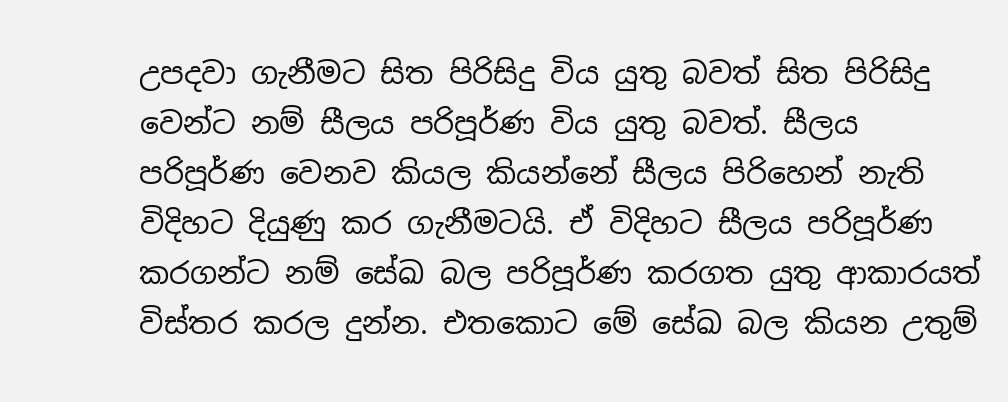උපදවා ගැනීමට සිත පිරිසිදු විය යුතු බවත් සිත පිරිසිදු වෙන්ට නම් සීලය පරිපූර්ණ විය යුතු බවත්. සීලය පරිපූර්ණ වෙනව කියල කියන්නේ සීලය පිරිහෙන් නැති විදිහට දියුණු කර ගැනීමටයි. ඒ විදිහට සීලය පරිපූර්ණ කරගන්ට නම් සේඛ බල පරිපූර්ණ කරගත යුතු ආකාරයත් විස්තර කරල දුන්න. එතකොට මේ සේඛ බල කියන උතුම්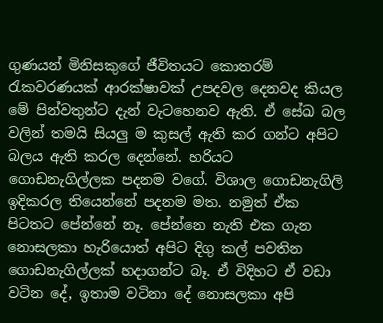ගුණයන් මිනිසකුගේ ජීවිතයට කොතරම් රැකවරණයක් ආරක්ෂාවක් උපදවල දෙනවද කියල මේ පින්වතුන්ට දැන් වැටහෙනව ඇති. ඒ සේඛ බල වලින් තමයි සියලු ම කුසල් ඇති කර ගන්ට අපිට බලය ඇති කරල දෙන්නේ. හරියට ගොඩනැගිල්ලක පදනම වගේ. විශාල ගොඩනැගිලි ඉදිකරල තියෙන්නේ පදනම මත. නමුත් ඒක පිටතට පේන්නේ නෑ. පේන්නෙ නැති එක ගැන නොසලකා හැරියොත් අපිට දිගු කල් පවතින ගොඩනැගිල්ලක් හදාගන්ට බෑ. ඒ විදිහට ඒ වඩා වටින දේ, ඉතාම වටිනා දේ නොසලකා අපි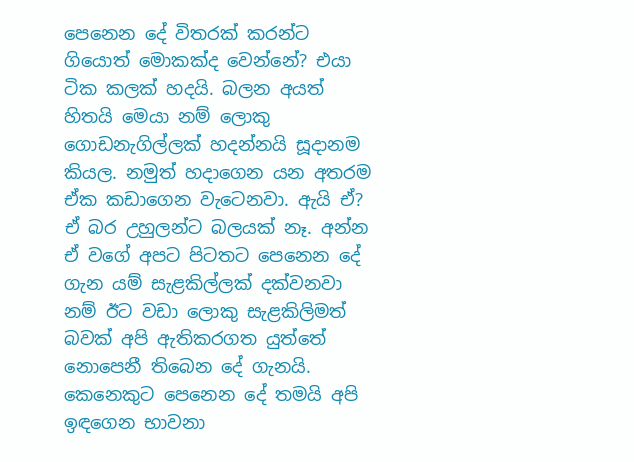පෙනෙන දේ විතරක් කරන්ට ගියොත් මොකක්ද වෙන්නේ? එයා ටික කලක් හදයි. බලන අයත් හිතයි මෙයා නම් ලොකු ගොඩනැගිල්ලක් හදන්නයි සූදානම කියල. නමුත් හදාගෙන යන අතරම ඒක කඩාගෙන වැටෙනවා. ඇයි ඒ? ඒ බර උහුලන්ට බලයක් නෑ. අන්න ඒ වගේ අපට පිටතට පෙනෙන දේ ගැන යම් සැළකිල්ලක් දක්වනවා නම් ඊට වඩා ලොකු සැළකිලිමත් බවක් අපි ඇතිකරගත යුත්තේ නොපෙනී තිබෙන දේ ගැනයි. කෙනෙකුට පෙනෙන දේ තමයි අපි ඉඳගෙන භාවනා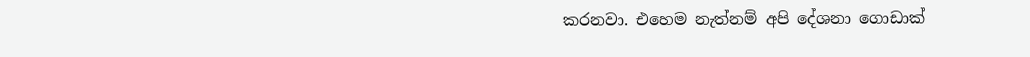කරනවා. එහෙම නැත්නම් අපි දේශනා ගොඩාක්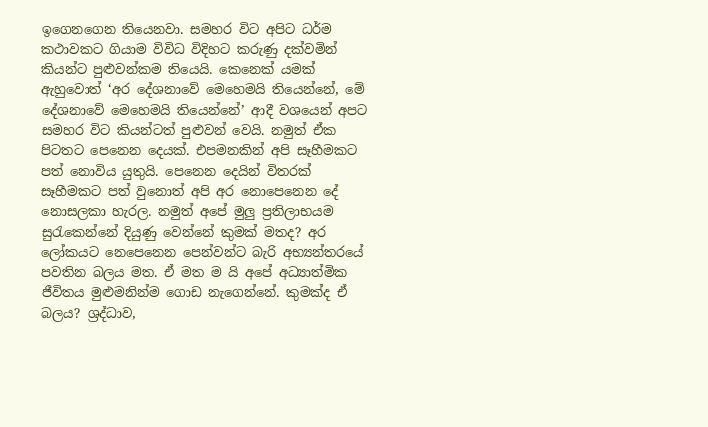ඉගෙනගෙන තියෙනවා. සමහර විට අපිට ධර්ම කථාවකට ගියාම විවිධ විදිහට කරුණු දක්වමින් කියන්ට පුළුවන්කම තියෙයි. කෙනෙක් යමක් ඇහුවොත් ‘අර දේශනාවේ මෙහෙමයි තියෙන්නේ, මේ දේශනාවේ මෙහෙමයි තියෙන්නේ’ ආදී වශයෙන් අපට සමහර විට කියන්ටත් පුළුවන් වෙයි. නමුත් ඒක පිටතට පෙනෙන දෙයක්. එපමනකින් අපි සෑහීමකට පත් නොවිය යුතුයි. පෙනෙන දෙයින් විතරක් සෑහීමකට පත් වුනොත් අපි අර නොපෙනෙන දේ නොසලකා හැරල. නමුත් අපේ මුලු ප්‍රතිලාභයම සුරැකෙන්නේ දියුණු වෙන්නේ කුමක් මතද? අර ලෝකයට නෙපෙනෙන පෙන්වන්ට බැරි අභ්‍යන්තරයේ පවතින බලය මත. ඒ මත ම යි අපේ අධ්‍යාත්මික ජීවිතය මුළුමනින්ම ගොඩ නැගෙන්නේ. කුමක්ද ඒ බලය? ශ්‍රද්ධාව,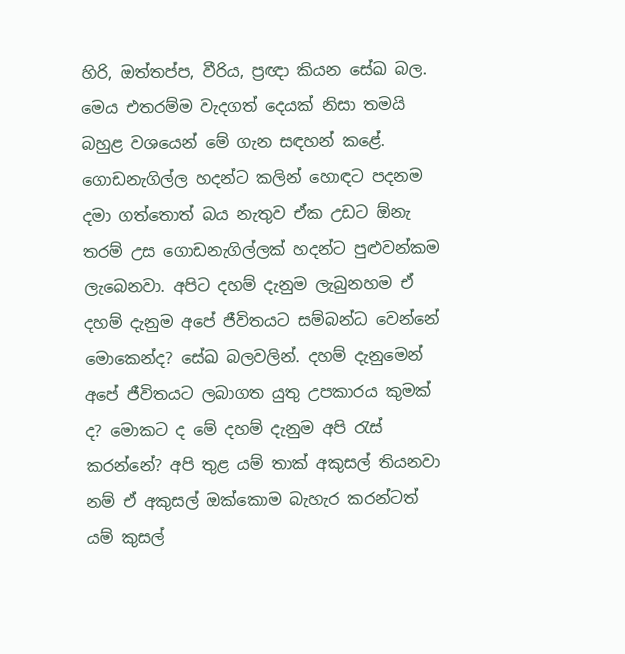හිරි, ඔත්තප්ප, වීරිය, ප්‍රඥා කියන සේඛ බල. මෙය එතරම්ම වැදගත් දෙයක් නිසා තමයි බහුළ වශයෙන් මේ ගැන සඳහන් කළේ. ගොඩනැගිල්ල හදන්ට කලින් හොඳට පදනම දමා ගත්තොත් බය නැතුව ඒක උඩට ඕනැ තරම් උස ගොඩනැගිල්ලක් හදන්ට පුළුවන්කම ලැබෙනවා. අපිට දහම් දැනුම ලැබුනහම ඒ දහම් දැනුම අපේ ජීවිතයට සම්බන්ධ වෙන්නේ මොකෙන්ද? සේඛ බලවලින්. දහම් දැනුමෙන් අපේ ජීවිතයට ලබාගත යුතු උපකාරය කුමක් ද? මොකට ද මේ දහම් දැනුම අපි රැස් කරන්නේ? අපි තුළ යම් තාක් අකුසල් තියනවා නම් ඒ අකුසල් ඔක්කොම බැහැර කරන්ටත් යම් කුසල්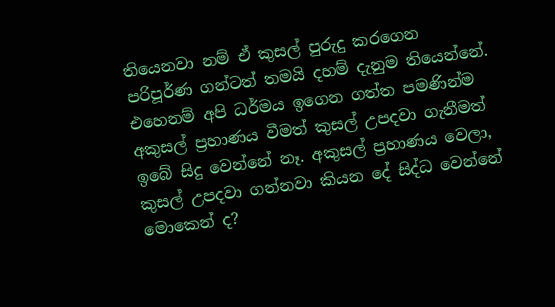තියෙනවා නම් ඒ කුසල් පුරුදු කරගෙන පරිපූර්ණ ගන්ටත් තමයි දහම් දැනුම තියෙන්නේ. එහෙනම් අපි ධර්මය ඉගෙන ගත්ත පමණින්ම අකුසල් ප්‍රහාණය වීමත් කුසල් උපදවා ගැනීමත් ඉබේ සිදු වෙන්නේ නෑ. අකුසල් ප්‍රහාණය වෙලා, කුසල් උපදවා ගන්නවා කියන දේ සිද්ධ වෙන්නේ මොකෙන් ද?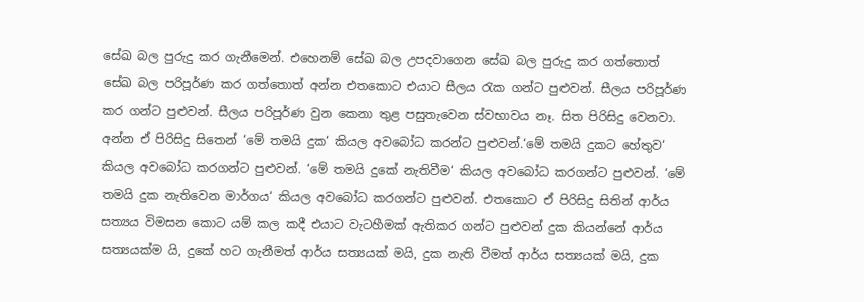සේඛ බල පුරුදු කර ගැනීමෙන්. එහෙනම් සේඛ බල උපදවාගෙන සේඛ බල පුරුදු කර ගත්තොත් සේඛ බල පරිපූර්ණ කර ගත්තොත් අන්න එතකොට එයාට සීලය රැක ගන්ට පුළුවන්. සීලය පරිපූර්ණ කර ගන්ට පුළුවන්. සීලය පරිපූර්ණ වුන කෙනා තුළ පසුතැවෙන ස්වභාවය නෑ. සිත පිරිසිදු වෙනවා. අන්න ඒ පිරිසිදු සිතෙන් ‘මේ තමයි දුක‘ කියල අවබෝධ කරන්ට පුළුවන්.‘මේ තමයි දුකට හේතුව‘ කියල අවබෝධ කරගන්ට පුළුවන්. ‘මේ තමයි දුකේ නැතිවීම‘ කියල අවබෝධ කරගන්ට පුළුවන්. ‘මේ තමයි දුක නැතිවෙන මාර්ගය‘ කියල අවබෝධ කරගන්ට පුළුවන්. එතකොට ඒ පිරිසිදු සිතින් ආර්ය සත්‍යය විමසන කොට යම් කල කදී එයාට වැටහීමක් ඇතිකර ගන්ට පුළුවන් දුක කියන්නේ ආර්ය සත්‍යයක්ම යි, දුකේ හට ගැනීමත් ආර්ය සත්‍යයක් මයි, දුක නැති වීමත් ආර්ය සත්‍යයක් මයි, දුක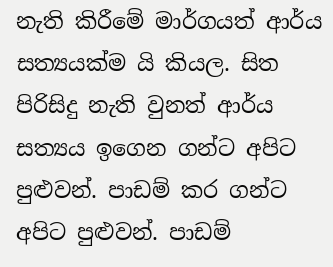නැති කිරීමේ මාර්ගයත් ආර්ය සත්‍යයක්ම යි කියල. සිත පිරිසිදු නැති වුනත් ආර්ය සත්‍යය ඉගෙන ගන්ට අපිට පුළුවන්. පාඩම් කර ගන්ට අපිට පුළුවන්. පාඩම්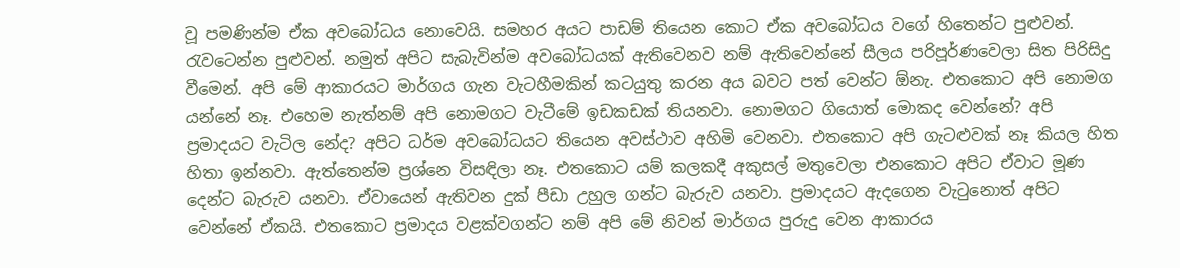වූ පමණින්ම ඒක අවබෝධය නොවෙයි. සමහර අයට පාඩම් තියෙන කොට ඒක අවබෝධය වගේ හිතෙන්ට පුළුවන්. රැවටෙන්න පුළුවන්. නමුත් අපිට සැබැවින්ම අවබෝධයක් ඇතිවෙනව නම් ඇතිවෙන්නේ සීලය පරිපූර්ණවෙලා සිත පිරිසිදු වීමෙන්. අපි මේ ආකාරයට මාර්ගය ගැන වැටහීමකින් කටයුතු කරන අය බවට පත් වෙන්ට ඕනැ. එතකොට අපි නොමග යන්නේ නෑ. එහෙම නැත්නම් අපි නොමගට වැටීමේ ඉඩකඩක් තියනවා. නොමගට ගියොත් මොකද වෙන්නේ? අපි ප්‍රමාදයට වැටිල නේද? අපිට ධර්ම අවබෝධයට තියෙන අවස්ථාව අහිමි වෙනවා. එතකොට අපි ගැටළුවක් නෑ කියල හිත හිතා ඉන්නවා. ඇත්තෙන්ම ප්‍රශ්නෙ විසඳිලා නෑ. එතකොට යම් කලකදී අකුසල් මතුවෙලා එනකොට අපිට ඒවාට මූණ දෙන්ට බැරුව යනවා. ඒවායෙන් ඇතිවන දුක් පීඩා උහුල ගන්ට බැරුව යනවා. ප්‍රමාදයට ඇදගෙන වැටුනොත් අපිට වෙන්නේ ඒකයි. එතකොට ප්‍රමාදය වළක්වගන්ට නම් අපි මේ නිවන් මාර්ගය පුරුදු වෙන ආකාරය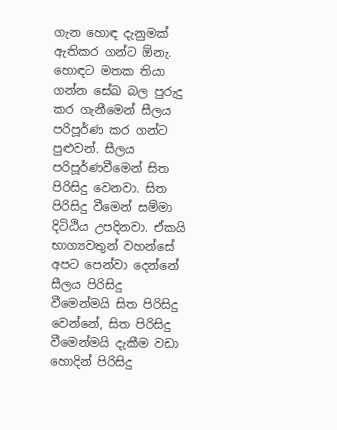ගැන හොඳ දැනුමක් ඇතිකර ගන්ට ඕනැ. හොඳට මතක තියා ගන්න සේඛ බල පුරුදු කර ගැනීමෙන් සීලය පරිපූර්ණ කර ගන්ට පුළුවන්. සීලය පරිපූර්ණවීමෙන් සිත පිරිසිදු වෙනවා. සිත පිරිසිදු වීමෙන් සම්මා දිටිඨිය උපදිනවා. ඒකයි භාග්‍යවතුන් වහන්සේ අපට පෙන්වා දෙන්නේ සීලය පිරිසිදු වීමෙන්මයි සිත පිරිසිදු වෙන්නේ, සිත පිරිසිදු වීමෙන්මයි දැකීම වඩා හොදින් පිරිසිදු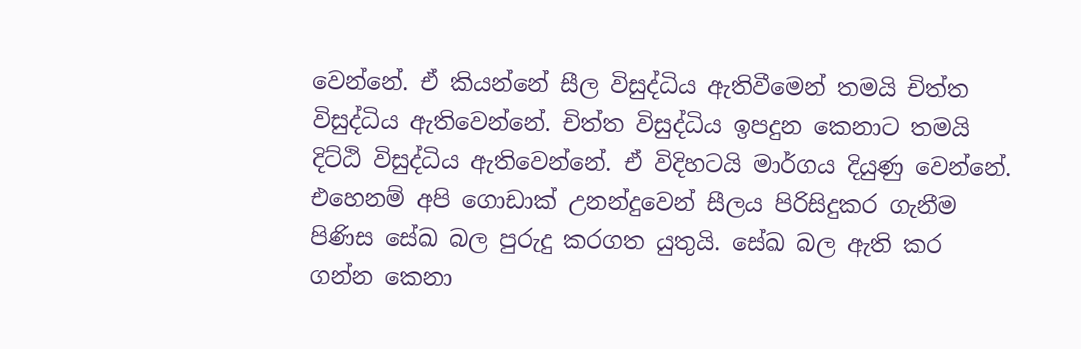වෙන්නේ. ඒ කියන්නේ සීල විසුද්ධිය ඇතිවීමෙන් තමයි චිත්ත විසුද්ධිය ඇතිවෙන්නේ. චිත්ත විසුද්ධිය ඉපදුන කෙනාට තමයි දිට්ඨි විසුද්ධිය ඇතිවෙන්නේ. ඒ විදිහටයි මාර්ගය දියුණු වෙන්නේ. එහෙනම් අපි ගොඩාක් උනන්දුවෙන් සීලය පිරිසිදුකර ගැනීම පිණිස සේඛ බල පුරුදු කරගත යුතුයි. සේඛ බල ඇති කර ගන්න කෙනා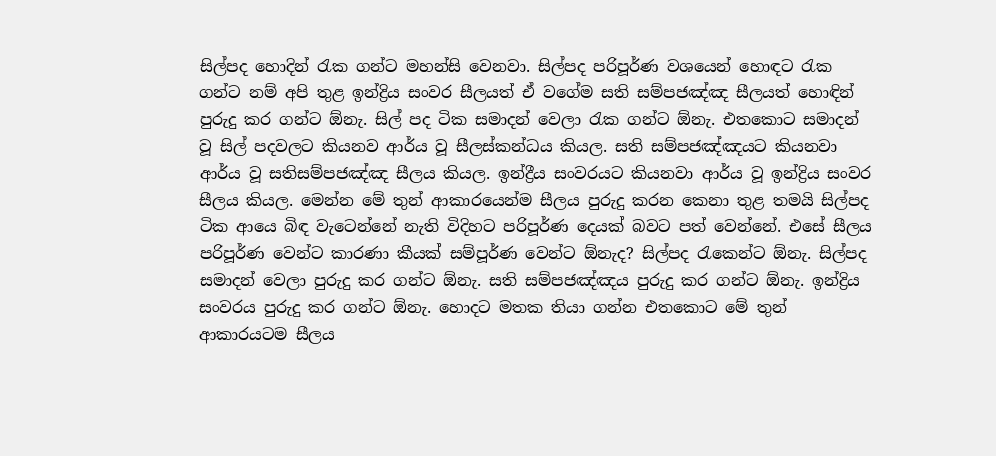සිල්පද හොදින් රැක ගන්ට මහන්සි වෙනවා. සිල්පද පරිපූර්ණ වශයෙන් හොඳට රැක ගන්ට නම් අපි තුළ ඉන්ද්‍රිය සංවර සීලයත් ඒ වගේම සති සම්පජඤ්ඤ සීලයත් හොඳින් පුරුදු කර ගන්ට ඕනැ. සිල් පද ටික සමාදන් වෙලා රැක ගන්ට ඕනැ. එතකොට සමාදන් වූ සිල් පදවලට කියනව ආර්ය වූ සීලස්කන්ධය කියල. සති සම්පජඤ්ඤයට කියනවා ආර්ය වූ සතිසම්පජඤ්ඤ සීලය කියල. ඉන්ද්‍රීය සංවරයට කියනවා ආර්ය වූ ඉන්ද්‍රිය සංවර සීලය කියල. මෙන්න මේ තුන් ආකාරයෙන්ම සීලය පුරුදු කරන කෙනා තුළ තමයි සිල්පද ටික ආයෙ බිඳ වැටෙන්නේ නැති විදිහට පරිපූර්ණ දෙයක් බවට පත් වෙන්නේ. එසේ සීලය පරිපූර්ණ වෙන්ට කාරණා කීයක් සම්පූර්ණ වෙන්ට ඕනැද? සිල්පද රැකෙන්ට ඕනැ. සිල්පද සමාදන් වෙලා පුරුදු කර ගන්ට ඕනැ. සති සම්පජඤ්ඤය පුරුදු කර ගන්ට ඕනැ. ඉන්ද්‍රිය සංවරය පුරුදු කර ගන්ට ඕනැ. හොදට මතක තියා ගන්න එතකොට මේ තුන් ආකාරයටම සීලය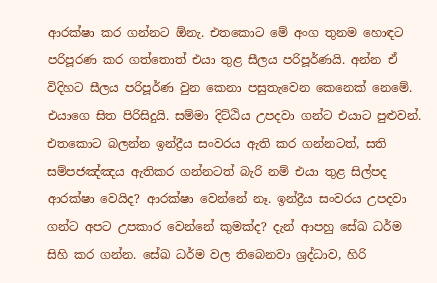ආරක්ෂා කර ගන්නට ඕනැ. එතකොට මේ අංග තුනම හොඳට පරිපූරණ කර ගත්තොත් එයා තුළ සීලය පරිපූර්ණයි. අන්න ඒ විදිහට සීලය පරිපූර්ණ වුන කෙනා පසුතැවෙන කෙනෙක් නෙමේ. එයාගෙ සිත පිරිසිදුයි. සම්මා දිට්ඨිය උපදවා ගන්ට එයාට පුළුවන්. එතකොට බලන්න ඉන්ද්‍රීය සංවරය ඇති කර ගන්නටත්, සති සම්පජඤ්ඤය ඇතිකර ගන්නටත් බැරි නම් එයා තුළ සිල්පද ආරක්ෂා වෙයිද? ආරක්ෂා වෙන්නේ නෑ. ඉන්ද්‍රීය සංවරය උපදවා ගන්ට අපට උපකාර වෙන්නේ කුමක්ද? දැන් ආපහු සේඛ ධර්ම සිහි කර ගන්න. සේඛ ධර්ම වල තිබෙනවා ශ්‍රද්ධාව, හිරි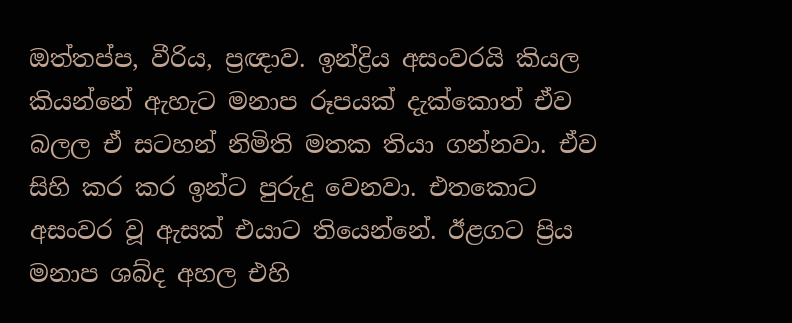ඔත්තප්ප, වීරිය, ප්‍රඥාව. ඉන්ද්‍රිය අසංවරයි කියල කියන්නේ ඇහැට මනාප රූපයක් දැක්කොත් ඒව බලල ඒ සටහන් නිමිති මතක තියා ගන්නවා. ඒව සිහි කර කර ඉන්ට පුරුදු වෙනවා. එතකොට අසංවර වූ ඇසක් එයාට තියෙන්නේ. ඊළගට ප්‍රිය මනාප ශබ්ද අහල එහි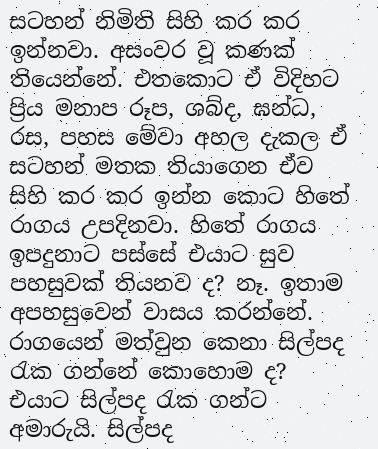සටහන් නිමිති සිහි කර කර ඉන්නවා. අසංවර වූ කණක් තියෙන්නේ. එතකොට ඒ විදිහට ප්‍රිය මනාප රූප, ශබ්ද, ඝන්ධ, රස, පහස මේවා අහල දැකල ඒ සටහන් මතක තියාගෙන ඒව සිහි කර කර ඉන්න කොට හිතේ රාගය උපදිනවා. හිතේ රාගය ඉපදුනාට පස්සේ එයාට සුව පහසුවක් තියනව ද? නෑ. ඉතාම අපහසුවෙන් වාසය කරන්නේ. රාගයෙන් මත්වුන කෙනා සිල්පද රැක ගන්නේ කොහොම ද? එයාට සිල්පද රැක ගන්ට අමාරුයි. සිල්පද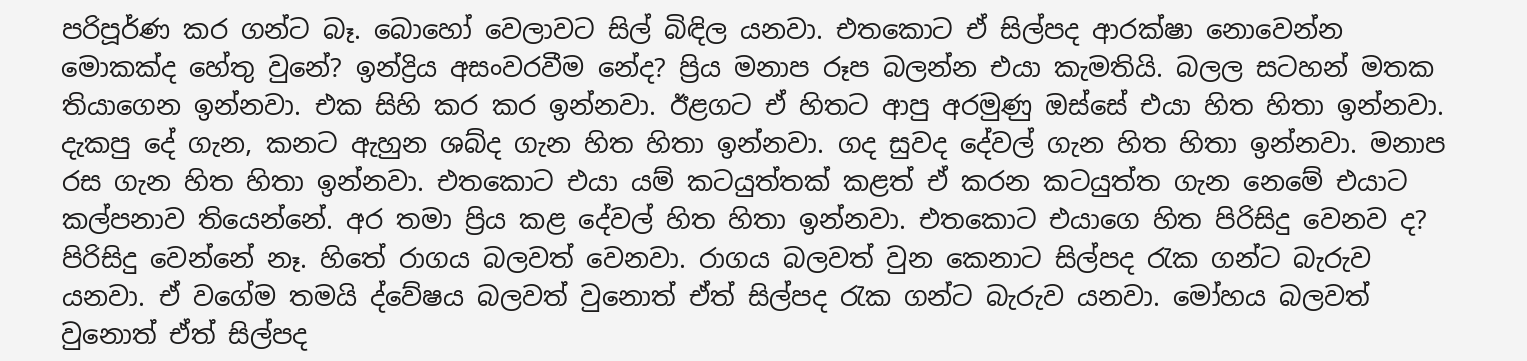පරිපූර්ණ කර ගන්ට බෑ. බොහෝ වෙලාවට සිල් බිඳිල යනවා. එතකොට ඒ සිල්පද ආරක්ෂා නොවෙන්න මොකක්ද හේතු වුනේ? ඉන්ද්‍රිය අසංවරවීම නේද? ප්‍රිය මනාප රූප බලන්න එයා කැමතියි. බලල සටහන් මතක තියාගෙන ඉන්නවා. එක සිහි කර කර ඉන්නවා. ඊළගට ඒ හිතට ආපු අරමුණු ඔස්සේ එයා හිත හිතා ඉන්නවා. දැකපු දේ ගැන, කනට ඇහුන ශබ්ද ගැන හිත හිතා ඉන්නවා. ගද සුවද දේවල් ගැන හිත හිතා ඉන්නවා. මනාප රස ගැන හිත හිතා ඉන්නවා. එතකොට එයා යම් කටයුත්තක් කළත් ඒ කරන කටයුත්ත ගැන නෙමේ එයාට කල්පනාව තියෙන්නේ. අර තමා ප්‍රිය කළ දේවල් හිත හිතා ඉන්නවා. එතකොට එයාගෙ හිත පිරිසිදු වෙනව ද? පිරිසිදු වෙන්නේ නෑ. හිතේ රාගය බලවත් වෙනවා. රාගය බලවත් වුන කෙනාට සිල්පද රැක ගන්ට බැරුව යනවා. ඒ වගේම තමයි ද්වේෂය බලවත් වුනොත් ඒත් සිල්පද රැක ගන්ට බැරුව යනවා. මෝහය බලවත් වුනොත් ඒත් සිල්පද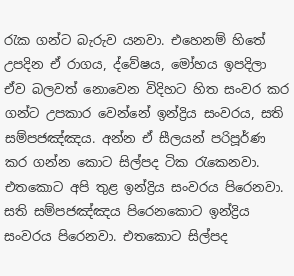රැක ගන්ට බැරුව යනවා. එහෙනම් හිතේ උපදින ඒ රාගය, ද්වේෂය, මෝහය ඉපදිලා ඒව බලවත් නොවෙන විදිහට හිත සංවර කර ගන්ට උපකාර වෙන්නේ ඉන්ද්‍රිය සංවරය, සති සම්පජඤ්ඤය. අන්න ඒ සීලයන් පරිපූර්ණ කර ගන්න කොට සිල්පද ටික රැකෙනවා. එතකොට අපි තුළ ඉන්ද්‍රිය සංවරය පිරෙනවා. සති සම්පජඤ්ඤය පිරෙනකොට ඉන්ද්‍රිය සංවරය පිරෙනවා. එතකොට සිල්පද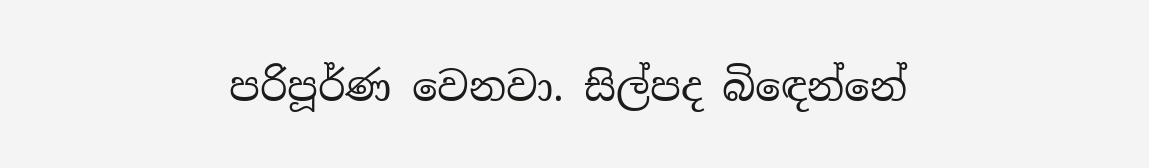පරිපූර්ණ වෙනවා. සිල්පද බිඳෙන්නේ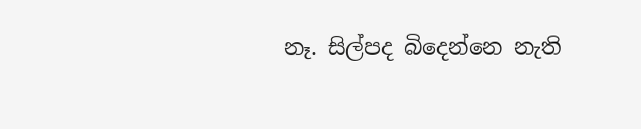නෑ. සිල්පද බිදෙන්නෙ නැති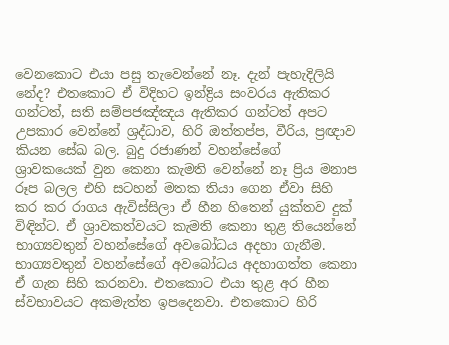වෙනකොට එයා පසු තැවෙන්නේ නෑ. දැන් පැහැදිලියි නේද? එතකොට ඒ විදිහට ඉන්ද්‍රිය සංවරය ඇතිකර ගන්ටත්, සති සම්පජඤ්ඤය ඇතිකර ගන්ටත් අපට උපකාර වෙන්නේ ශ්‍රද්ධාව, හිරි ඔත්තප්ප, වීරිය, ප්‍රඥාව කියන සේඛ බල. බුදු රජාණන් වහන්සේගේ ශ්‍රාවකයෙක් වුන කෙනා කැමති වෙන්නේ නෑ ප්‍රිය මනාප රූප බලල එහි සටහන් මතක තියා ගෙන ඒවා සිහි කර කර රාගය ඇවිස්සිලා ඒ හීන හිතෙන් යුක්තව දුක් විඳින්ට. ඒ ශ්‍රාවකත්වයට කැමති කෙනා තුළ තියෙන්නේ භාග්‍යවතුන් වහන්සේගේ අවබෝධය අදහා ගැනීම. භාග්‍යවතුන් වහන්සේගේ අවබෝධය අදහාගත්ත කෙනා ඒ ගැන සිහි කරනවා. එතකොට එයා තුළ අර හීන ස්වභාවයට අකමැත්ත ඉපදෙනවා. එතකොට හිරි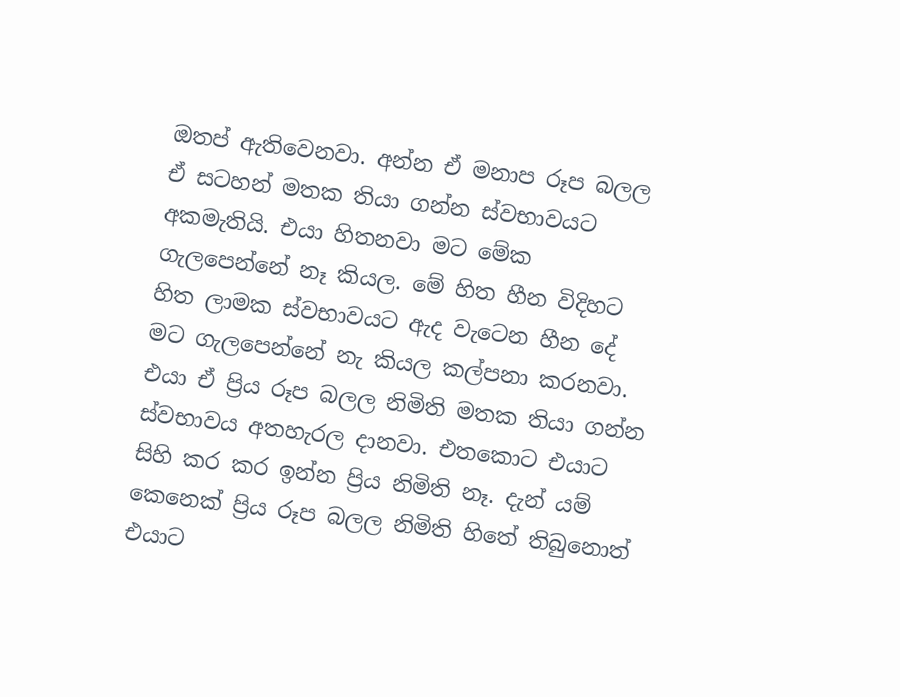ඔතප් ඇතිවෙනවා. අන්න ඒ මනාප රූප බලල ඒ සටහන් මතක තියා ගන්න ස්වභාවයට අකමැතියි. එයා හිතනවා මට මේක ගැලපෙන්නේ නෑ කියල. මේ හිත හීන විදිහට හිත ලාමක ස්වභාවයට ඇද වැටෙන හීන දේ මට ගැලපෙන්නේ නැ කියල කල්පනා කරනවා. එයා ඒ ප්‍රිය රූප බලල නිමිති මතක තියා ගන්න ස්වභාවය අතහැරල දානවා. එතකොට එයාට සිහි කර කර ඉන්න ප්‍රිය නිමිති නෑ. දැන් යම් කෙනෙක් ප්‍රිය රූප බලල නිමිති හිතේ තිබුනොත් එයාට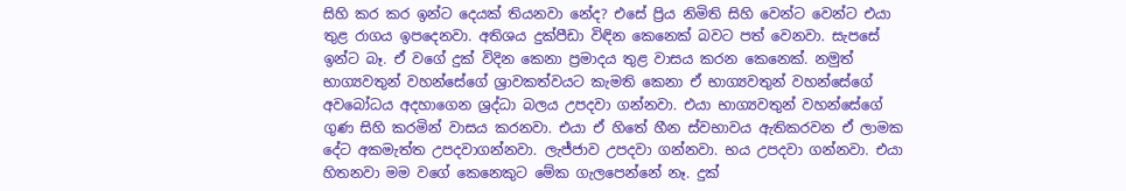සිහි කර කර ඉන්ට දෙයක් තියනවා නේද? එසේ ප්‍රිය නිමිති සිහි වෙන්ට වෙන්ට එයා තුළ රාගය ඉපදෙනවා. අතිශය දුක්පීඩා විඳින කෙනෙක් බවට පත් වෙනවා. සැපසේ ඉන්ට බෑ. ඒ වගේ දුක් විදින කෙනා ප්‍රමාදය තුළ වාසය කරන කෙනෙක්. නමුත් භාග්‍යවතුන් වහන්සේගේ ශ්‍රාවකත්වයට කැමති කෙනා ඒ භාග්‍යවතුන් වහන්සේගේ අවබෝධය අදහාගෙන ශ්‍රද්ධා බලය උපදවා ගන්නවා. එයා භාග්‍යවතුන් වහන්සේගේ ගුණ සිහි කරමින් වාසය කරනවා. එයා ඒ හිතේ හීන ස්වභාවය ඇතිකරවන ඒ ලාමක දේට අකමැත්ත උපදවාගන්නවා. ලැජ්ජාව උපදවා ගන්නවා. භය උපදවා ගන්නවා. එයා හිතනවා මම වගේ කෙනෙකුට මේක ගැලපෙන්නේ නෑ. දුක්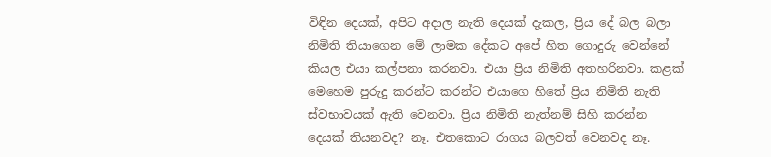විඳින දෙයක්, අපිට අදාල නැති දෙයක් දැකල, ප්‍රිය දේ බල බලා නිමිති තියාගෙන මේ ලාමක දේකට අපේ හිත ගොදුරු වෙන්නේ කියල එයා කල්පනා කරනවා. එයා ප්‍රිය නිමිති අතහරිනවා. කළක් මෙහෙම පුරුදු කරන්ට කරන්ට එයාගෙ හිතේ ප්‍රිය නිමිති නැති ස්වභාවයක් ඇති වෙනවා. ප්‍රිය නිමිති නැත්නම් සිහි කරන්න දෙයක් තියනවද? නෑ. එතකොට රාගය බලවත් වෙනවද නෑ.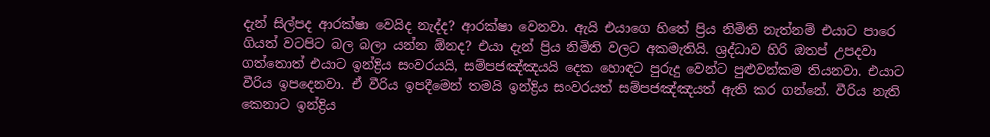දැන් සිල්පද ආරක්ෂා වෙයිද නැද්ද? ආරක්ෂා වෙනවා. ඇයි එයාගෙ හිතේ ප්‍රිය නිමිති නැත්නම් එයාට පාරෙ ගියත් වටපිට බල බලා යන්න ඕනද? එයා දැන් ප්‍රිය නිමිති වලට අකමැතියි. ශ්‍රද්ධාව හිරි ඔතප් උපදවා ගත්තොත් එයාට ඉන්ද්‍රිය සංවරයයි, සම්පජඤ්ඤයයි දෙක හොඳට පුරුදු වෙන්ට පුළුවන්කම තියනවා. එයාට වීරිය ඉපදෙනවා. ඒ වීරිය ඉපදීමෙන් තමයි ඉන්ද්‍රිය සංවරයත් සම්පජඤ්ඤයත් ඇති කර ගන්නේ. වීරිය නැති කෙනාට ඉන්ද්‍රිය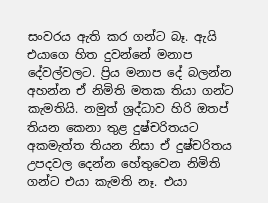සංවරය ඇති කර ගන්ට බෑ. ඇයි එයාගෙ හිත දුවන්නේ මනාප දේවල්වලට. ප්‍රිය මනාප දේ බලන්න අහන්න ඒ නිමිති මතක තියා ගන්ට කැමතියි. නමුත් ශ්‍රද්ධාව හිරි ඔතප් තියන කෙනා තුළ දුෂ්චරිතයට අකමැත්ත තියන නිසා ඒ දුෂ්චරිතය උපදවල දෙන්න හේතුවෙන නිමිති ගන්ට එයා කැමති නෑ. එයා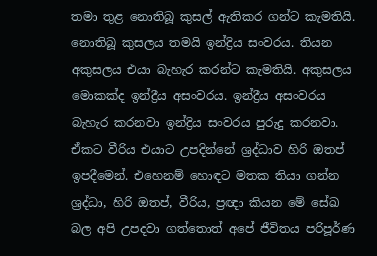තමා තුළ නොතිබූ කුසල් ඇතිකර ගන්ට කැමතියි. නොතිබූ කුසලය තමයි ඉන්ද්‍රිය සංවරය. තියන අකුසලය එයා බැහැර කරන්ට කැමතියි. අකුසලය මොකක්ද ඉන්ද්‍රීය අසංවරය. ඉන්ද්‍රීය අසංවරය බැහැර කරනවා ඉන්ද්‍රිය සංවරය පුරුදු කරනවා. ඒකට වීරිය එයාට උපදින්නේ ශ්‍රද්ධාව හිරි ඔතප් ඉපදීමෙන්. එහෙනම් හොඳට මතක තියා ගන්න ශ්‍රද්ධා, හිරි ඔතප්, වීරිය, ප්‍රඥා කියන මේ සේඛ බල අපි උපදවා ගත්තොත් අපේ ජීවිතය පරිපූර්ණ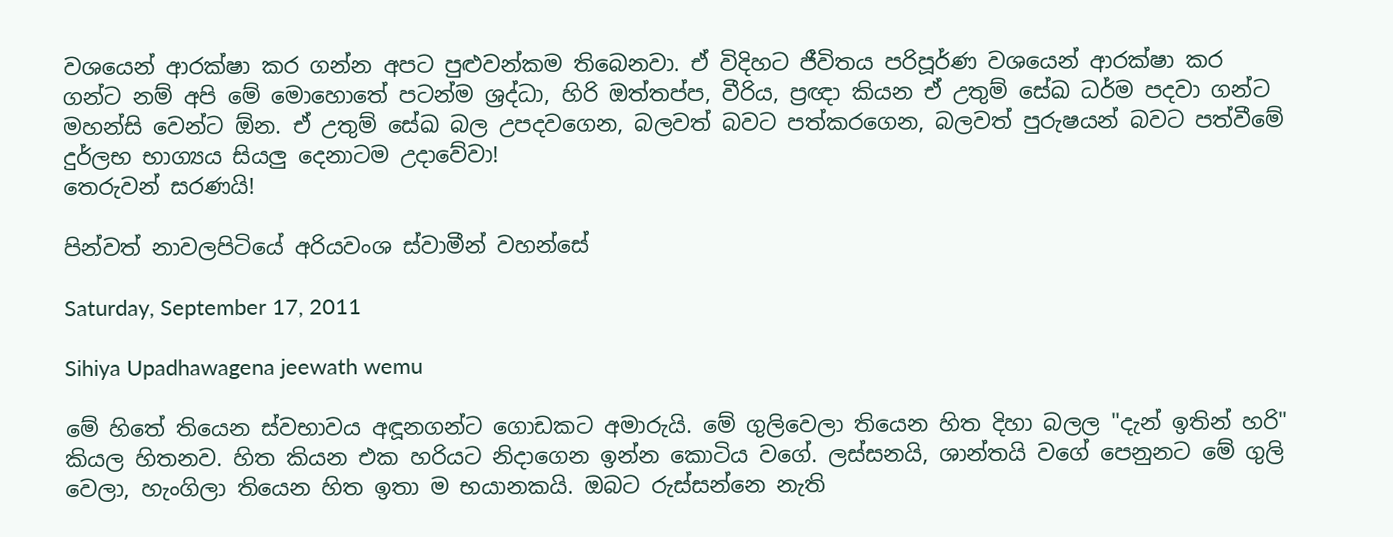වශයෙන් ආරක්ෂා කර ගන්න අපට පුළුවන්කම තිබෙනවා. ඒ විදිහට ජීවිතය පරිපූර්ණ වශයෙන් ආරක්ෂා කර ගන්ට නම් අපි මේ මොහොතේ පටන්ම ශ්‍රද්ධා, හිරි ඔත්තප්ප, වීරිය, ප්‍රඥා කියන ඒ උතුම් සේඛ ධර්ම පදවා ගන්ට මහන්සි වෙන්ට ඕන. ඒ උතුම් සේඛ බල උපදවගෙන, බලවත් බවට පත්කරගෙන, බලවත් පුරුෂයන් බවට පත්වීමේ දුර්ලභ භාග්‍යය සියලු දෙනාටම උදාවේවා!
තෙරුවන් සරණයි!

පින්වත් නාවලපිටියේ අරියවංශ ස්වාමීන් වහන්සේ

Saturday, September 17, 2011

Sihiya Upadhawagena jeewath wemu

මේ හිතේ තියෙන ස්වභාවය අඳූනගන්ට ගොඩකට අමාරුයි. මේ ගුලිවෙලා තියෙන හිත දිහා බලල "දැන් ඉතින් හරි" කියල හිතනව. හිත කියන එක හරියට නිදාගෙන ඉන්න කොටිය වගේ. ලස්සනයි, ශාන්තයි වගේ පෙනුනට මේ ගුලි වෙලා, හැංගිලා තියෙන හිත ඉතා ම භයානකයි. ඔබට රුස්සන්නෙ නැති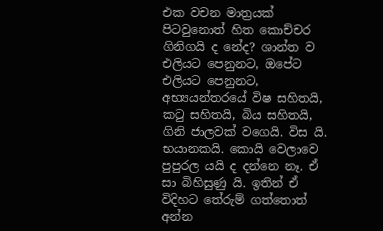එක වචන මාත්‍රයක් පිටවුනොත් හිත කොච්චර ගිනිගයි ද නේද? ශාන්ත ව එලියට පෙනුනට, ඔපේට එලියට පෙනුනට, අභ්‍යයන්තරයේ විෂ සහිතයි, කටු සහිතයි, බිය සහිතයි, ගිනි ජාලවක් වගෙයි. විස යි. භයානකයි. කොයි වෙලාවෙ පුපුරල යයි ද දන්නෙ නෑ. ඒ සා බිහිසුණු යි. ඉතින් ඒ විදිහට තේරුම් ගත්තොත් අන්න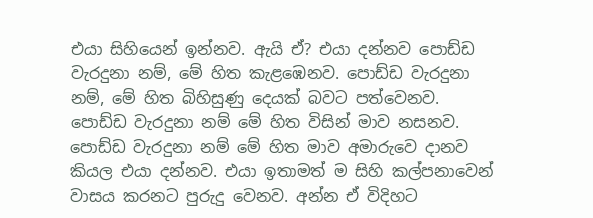එයා සිහියෙන් ඉන්නව. ඇයි ඒ? එයා දන්නව පොඩ්ඩ වැරදුනා නම්, මේ හිත කැළඹෙනව. පොඩ්ඩ වැරදුනා නම්, මේ හිත බිහිසුණු දෙයක් බවට පත්වෙනව. පොඩ්ඩ වැරදුනා නම් මේ හිත විසින් මාව නසනව. පොඩ්ඩ වැරදුනා නම් මේ හිත මාව අමාරුවෙ දානව කියල එයා දන්නව. එයා ඉතාමත් ම සිහි කල්පනාවෙන් වාසය කරනට පුරුදු වෙනව. අන්න ඒ විදිහට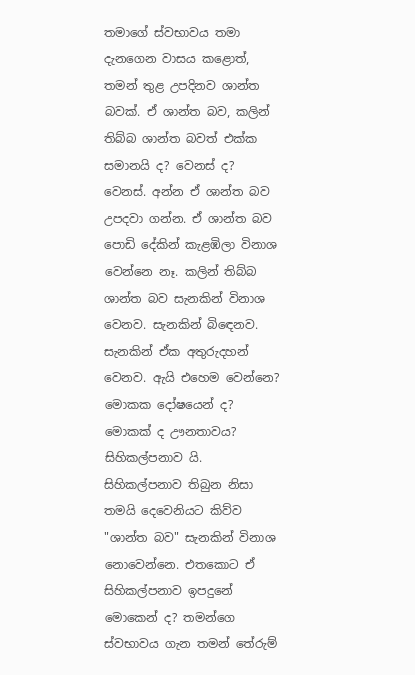තමාගේ ස්වභාවය තමා දැනගෙන වාසය කළොත්, තමන් තුළ උපදිනව ශාන්ත බවක්. ඒ ශාන්ත බව, කලින් තිබ්බ ශාන්ත බවත් එක්ක සමානයි ද? වෙනස් ද? වෙනස්. අන්න ඒ ශාන්ත බව උපදවා ගන්න. ඒ ශාන්ත බව පොඩි දේකින් කැළඹිලා විනාශ වෙන්නෙ නෑ. කලින් තිබ්බ ශාන්ත බව සැනකින් විනාශ වෙනව. සැනකින් බි‍ඳෙනව. සැනකින් ඒක අතුරුදහන් වෙනව. ඇයි එහෙම වෙන්නෙ? මොකක දෝෂයෙන් ද? මොකක් ද ඌනතාවය? සිහිකල්පනාව යි. සිහිකල්පනාව තිබුන නිසා තමයි දෙවෙනියට කිව්ව "ශාන්ත බව" සැනකින් විනාශ නොවෙන්නෙ. එතකොට ඒ සිහිකල්පනාව ඉපදුනේ මොකෙන් ද? තමන්ගෙ ස්වභාවය ගැන තමන් තේරුම්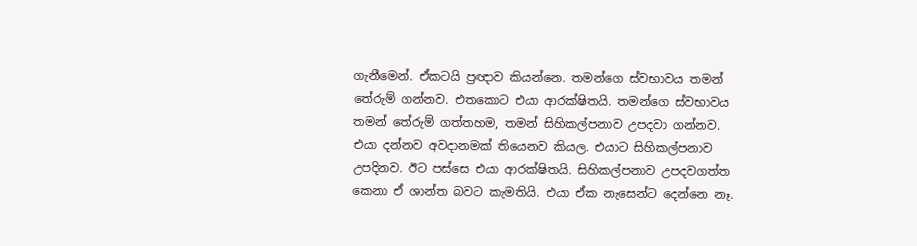ගැනීමෙන්. ඒකටයි ප්‍රඥාව කියන්නෙ. තමන්ගෙ ස්වභාවය තමන් තේරුම් ගන්නව. එතකොට එයා ආරක්ෂිතයි. තමන්ගෙ ස්වභාවය තමන් තේරුම් ගත්තහම, තමන් සිහිකල්පනාව උපදවා ගන්නව. එයා දන්නව අවදානමක් තියෙනව කියල. එයාට සිහිකල්පනාව උපදිනව. ඊට පස්සෙ එයා ආරක්ෂිතයි. සිහිකල්පනාව උපදවගත්ත කෙනා ඒ ශාන්ත බවට කැමතියි. එයා ඒක නැසෙන්ට දෙන්නෙ නෑ.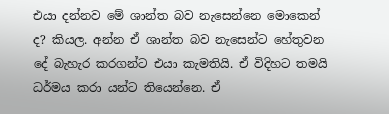එයා දන්නව මේ ශාන්ත බව නැසෙන්නෙ මොකෙන් ද? කියල. අන්න ඒ ශාන්ත බව නැසෙන්ට හේතුවන දේ බැහැර කරගන්ට එයා කැමතියි. ඒ විදිහට තමයි ධර්මය කරා යන්ට තියෙන්නෙ. ඒ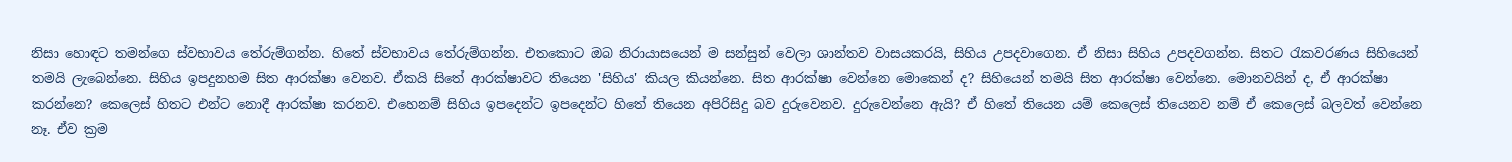නිසා හොඳට තමන්ගෙ ස්වභාවය තේරුම්ගන්න. හිතේ ස්වභාවය තේරුම්ගන්න. එතකොට ඔබ නිරායාසයෙන් ම සන්සුන් වෙලා ශාන්තව වාසයකරයි, සිහිය උපදවාගෙන. ඒ නිසා සිහිය උපදවගන්න. සිතට රැකවරණය සිහියෙන් තමයි ලැබෙන්නෙ. සිහිය ඉපදුනහම සිත ආරක්ෂා වෙනව. ඒකයි සිතේ ආරක්ෂාවට තියෙන 'සිහිය' කියල කියන්නෙ. සිත ආරක්ෂා වෙන්නෙ මොකෙන් ද? සිහියෙන් තමයි සිත ආරක්ෂා වෙන්නෙ. මොනවයින් ද, ඒ ආරක්ෂා කරන්නෙ? කෙලෙස් හිතට එන්ට නොදී ආරක්ෂා කරනව. එහෙනම් සිහිය ඉපදෙන්ට ඉපදෙන්ට හිතේ තියෙන අපිරිසිදු බව දුරුවෙනව. දුරුවෙන්නෙ ඇයි? ඒ හිතේ තියෙන යම් කෙලෙස් තියෙනව නම් ඒ කෙලෙස් බලවත් වෙන්නෙ නෑ. ඒව ක්‍රම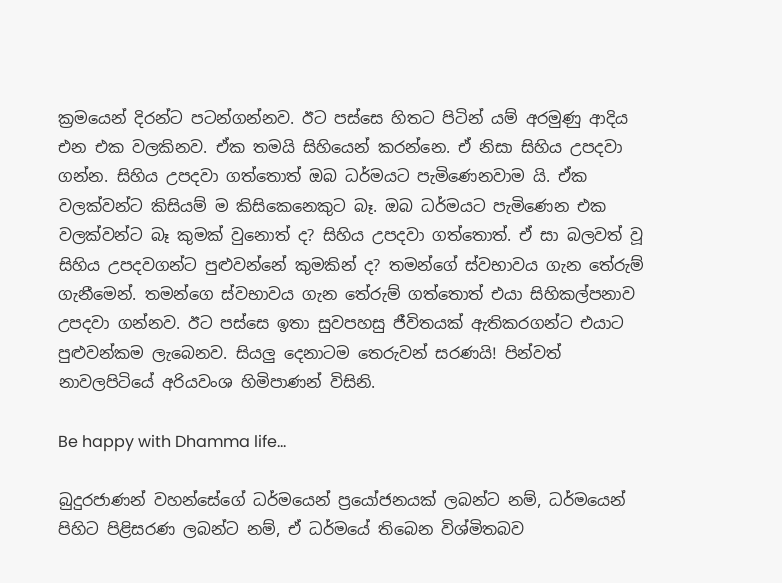ක්‍රමයෙන් දිරන්ට පටන්ගන්නව. ඊට පස්සෙ හිතට පිටින් යම් අරමුණු ආදිය එන එක වලකිනව. ඒක තමයි සිහියෙන් කරන්නෙ. ඒ නිසා සිහිය උපදවා ගන්න. සිහිය උපදවා ගත්තොත් ඔබ ධර්මයට පැමිණෙනවාම යි. ඒක වලක්වන්ට කිසියම් ම කිසිකෙනෙකුට බෑ. ඔබ ධර්මයට පැමිණෙන එක වලක්වන්ට බෑ කුමක් වුනොත් ද? සිහිය උපදවා ගත්තොත්. ඒ සා බලවත් වූ සිහිය උපදවගන්ට පුළුවන්නේ කුමකින් ද? තමන්ගේ ස්වභාවය ගැන තේරුම් ගැනීමෙන්. තමන්ගෙ ස්වභාවය ගැන තේරුම් ගත්තොත් එයා සිහිකල්පනාව උපදවා ගන්නව. ඊට පස්සෙ ඉතා සුවපහසු ජීවිතයක් ඇතිකරගන්ට එයාට පුළුවන්කම ලැබෙනව. සියලු දෙනාටම තෙරුවන් සරණයි! පින්වත් නාවලපිටියේ අරියවංශ හිමිපාණන් විසිනි.

Be happy with Dhamma life...

බුදුරජාණන් වහන්සේගේ ධර්මයෙන් ප්‍රයෝජනයක් ලබන්ට නම්, ධර්මයෙන් පිහිට පිළිසරණ ලබන්ට නම්, ඒ ධර්මයේ තිබෙන විශ්මිතබව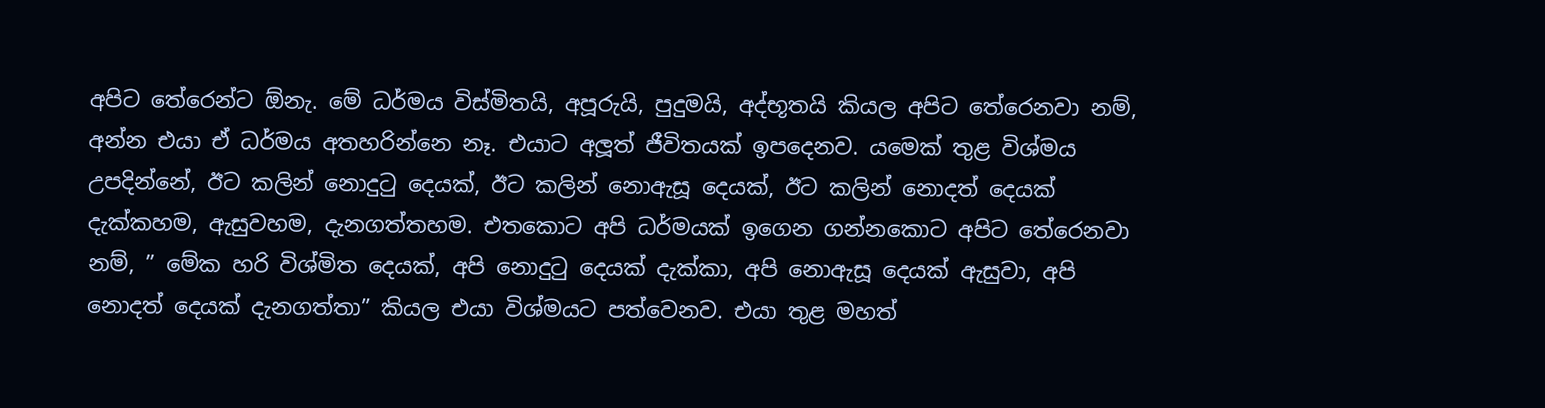අපිට තේරෙන්ට ඕනැ. මේ ධර්මය විස්මිතයි, අපූරුයි, පුදුමයි, අද්භූතයි කියල අපිට තේරෙනවා නම්, අන්න එයා ඒ ධර්මය අතහරින්නෙ නෑ. එයාට අලූත් ජීවිතයක් ඉපදෙනව. යමෙක් තුළ විශ්මය උපදින්නේ, ඊට කලින් නොදුටු දෙයක්, ඊට කලින් නොඇසූ දෙයක්, ඊට කලින් නොදත් දෙයක් දැක්කහම, ඇසුවහම, දැනගත්තහම. එතකොට අපි ධර්මයක් ඉගෙන ගන්නකොට අපිට තේරෙනවා නම්, ” මේක හරි විශ්මිත දෙයක්, අපි නොදුටු දෙයක් දැක්කා, අපි නොඇසූ දෙයක් ඇසුවා, අපි නොදත් දෙයක් දැනගත්තා” කියල එයා විශ්මයට පත්වෙනව. එයා තුළ මහත්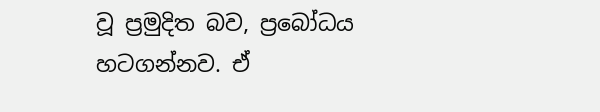වූ ප්‍රමුදිත බව, ප්‍රබෝධය හටගන්නව. ඒ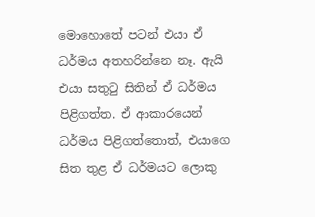මොහොතේ පටන් එයා ඒ ධර්මය අතහරින්නෙ නෑ. ඇයි එයා සතුටු සිතින් ඒ ධර්මය පිළිගත්ත. ඒ ආකාරයෙන් ධර්මය පිළිගත්තොත්, එයාගෙ සිත තුළ ඒ ධර්මයට ලොකු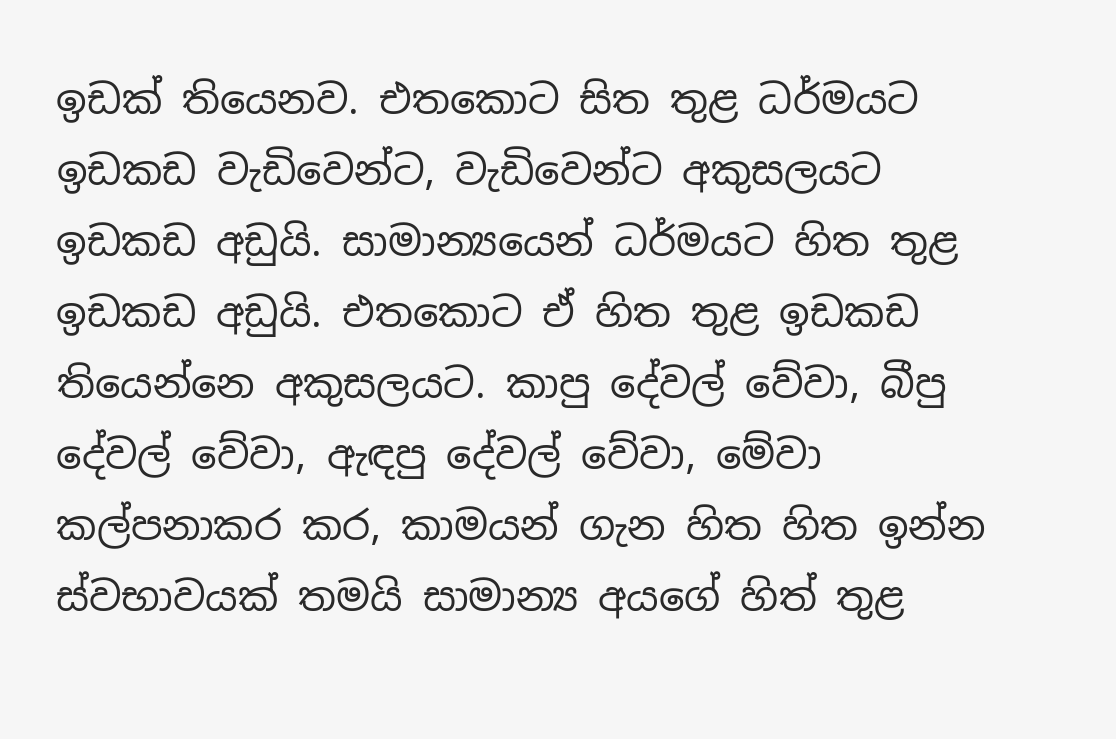ඉඩක් තියෙනව. එතකොට සිත තුළ ධර්මයට ඉඩකඩ වැඩිවෙන්ට, වැඩිවෙන්ට අකුසලයට ඉඩකඩ අඩුයි. සාමාන්‍යයෙන් ධර්මයට හිත තුළ ඉඩකඩ අඩුයි. එතකොට ඒ හිත තුළ ඉඩකඩ තියෙන්නෙ අකුසලයට. කාපු දේවල් වේවා, බීපු දේවල් වේවා, ඇඳපු දේවල් වේවා, මේවා කල්පනාකර කර, කාමයන් ගැන හිත හිත ඉන්න ස්වභාවයක් තමයි සාමාන්‍ය අයගේ හිත් තුළ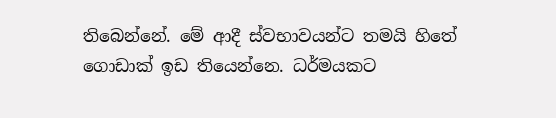තිබෙන්නේ. මේ ආදී ස්වභාවයන්ට තමයි හිතේ ගොඩාක් ඉඩ තියෙන්නෙ. ධර්මයකට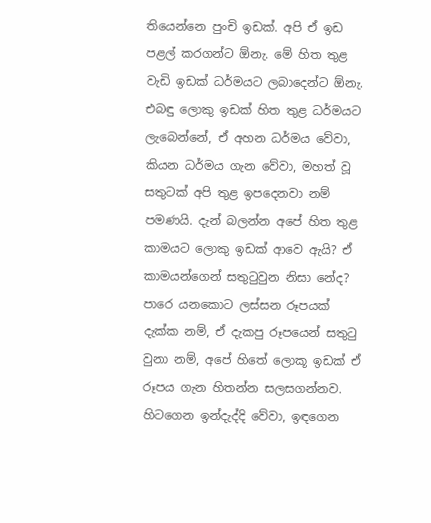තියෙන්නෙ පුංචි ඉඩක්. අපි ඒ ඉඩ පළල් කරගන්ට ඕනැ. මේ හිත තුළ වැඩි ඉඩක් ධර්මයට ලබාදෙන්ට ඕනැ. එබඳු ලොකු ඉඩක් හිත තුළ ධර්මයට ලැබෙන්නේ, ඒ අහන ධර්මය වේවා, කියන ධර්මය ගැන වේවා, මහත් වූ සතුටක් අපි තුළ ඉපදෙනවා නම් පමණයි. දැන් බලන්න අපේ හිත තුළ කාමයට ලොකු ඉඩක් ආවෙ ඇයි? ඒ කාමයන්ගෙන් සතුටුවුන නිසා නේද? පාරෙ යනකොට ලස්සන රූපයක් දැක්ක නම්, ඒ දැකපු රූපයෙන් සතුටු වුනා නම්, අපේ හිතේ ලොකූ ඉඩක් ඒ රූපය ගැන හිතන්න සලසගන්නව. හිටගෙන ඉන්දැද්දි වේවා, ඉඳගෙන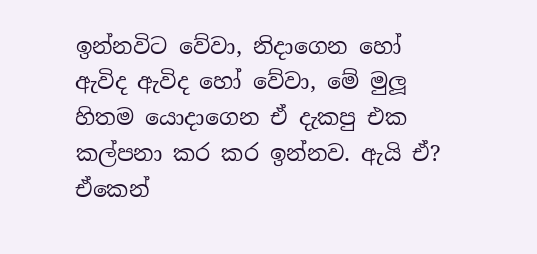ඉන්නවිට වේවා, නිදාගෙන හෝ ඇවිද ඇවිද හෝ වේවා, මේ මුලූ හිතම යොදාගෙන ඒ දැකපු එක කල්පනා කර කර ඉන්නව. ඇයි ඒ? ඒකෙන්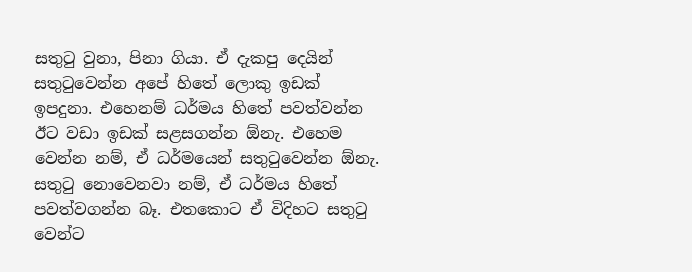සතුටු වුනා, පිනා ගියා. ඒ දැකපු දෙයින් සතුටුවෙන්න අපේ හිතේ ලොකු ඉඩක් ඉපදුනා. එහෙනම් ධර්මය හිතේ පවත්වන්න ඊට වඩා ඉඩක් සළසගන්න ඕනැ. එහෙම වෙන්න නම්, ඒ ධර්මයෙන් සතුටුවෙන්න ඕනැ. සතුටු නොවෙනවා නම්, ඒ ධර්මය හිතේ පවත්වගන්න බෑ. එතකොට ඒ විදිහට සතුටු වෙන්ට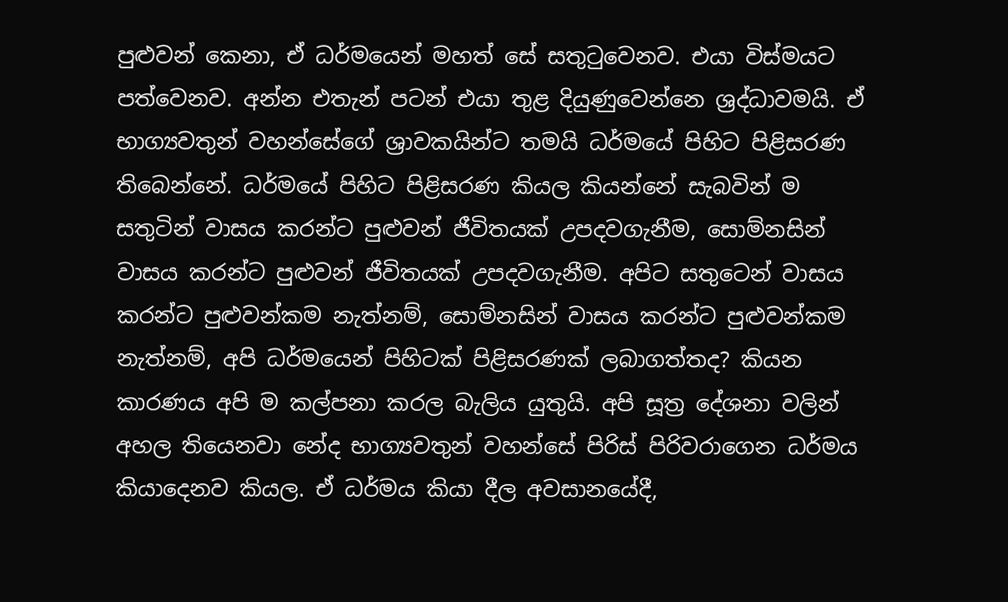පුළුවන් කෙනා, ඒ ධර්මයෙන් මහත් සේ සතුටුවෙනව. එයා විස්මයට පත්වෙනව. අන්න එතැන් පටන් එයා තුළ දියුණුවෙන්නෙ ශ්‍රද්ධාවමයි. ඒ භාග්‍යවතුන් වහන්සේගේ ශ්‍රාවකයින්ට තමයි ධර්මයේ පිහිට පිළිසරණ තිබෙන්නේ. ධර්මයේ පිහිට පිළිසරණ කියල කියන්නේ සැබවින් ම සතුටින් වාසය කරන්ට පුළුවන් ජීවිතයක් උපදවගැනීම, සොම්නසින් වාසය කරන්ට පුළුවන් ජීවිතයක් උපදවගැනීම. අපිට සතුටෙන් වාසය කරන්ට පුළුවන්කම නැත්නම්, සොම්නසින් වාසය කරන්ට පුළුවන්කම නැත්නම්, අපි ධර්මයෙන් පිහිටක් පිළිසරණක් ලබාගත්තද? කියන කාරණය අපි ම කල්පනා කරල බැලිය යුතුයි. අපි සූත්‍ර දේශනා වලින් අහල තියෙනවා නේද භාග්‍යවතුන් වහන්සේ පිරිස් පිරිවරාගෙන ධර්මය කියාදෙනව කියල. ඒ ධර්මය කියා දීල අවසානයේදී,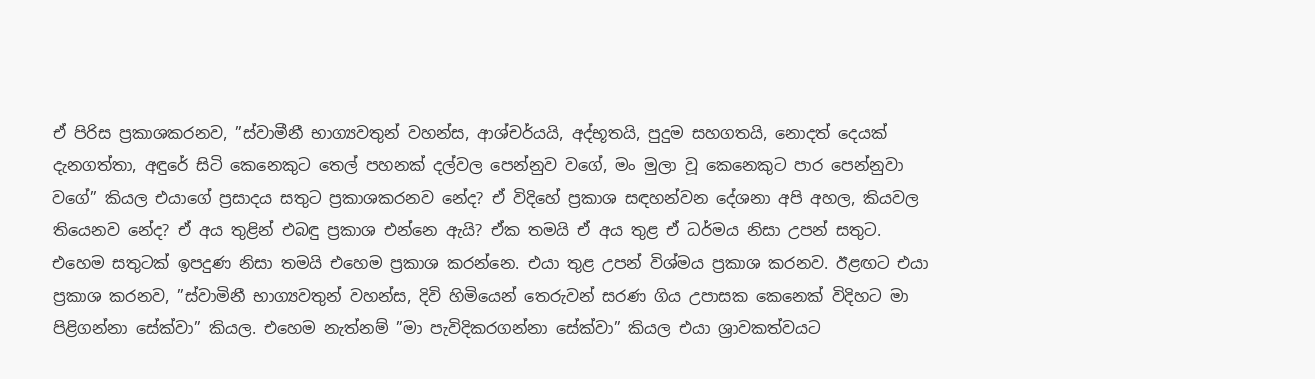ඒ පිරිස ප්‍රකාශකරනව, ”ස්වාමීනී භාග්‍යවතුන් වහන්ස, ආශ්චර්යයි, අද්භූතයි, පුදුම සහගතයි, නොදත් දෙයක් දැනගත්තා, අඳුරේ සිටි කෙනෙකුට තෙල් පහනක් දල්වල පෙන්නුව වගේ, මං මුලා වූ කෙනෙකුට පාර පෙන්නුවා වගේ” කියල එයාගේ ප්‍රසාදය සතුට ප්‍රකාශකරනව නේද? ඒ විදිහේ ප්‍රකාශ සඳහන්වන දේශනා අපි අහල, කියවල තියෙනව නේද? ඒ අය තුළින් එබඳු ප්‍රකාශ එන්නෙ ඇයි? ඒක තමයි ඒ අය තුළ ඒ ධර්මය නිසා උපන් සතුට. එහෙම සතුටක් ඉපදුණ නිසා තමයි එහෙම ප්‍රකාශ කරන්නෙ. එයා තුළ උපන් විශ්මය ප්‍රකාශ කරනව. ඊළඟට එයා ප්‍රකාශ කරනව, ”ස්වාමිනී භාග්‍යවතුන් වහන්ස, දිවි හිමියෙන් තෙරුවන් සරණ ගිය උපාසක කෙනෙක් විදිහට මා පිළිගන්නා සේක්වා” කියල. එහෙම නැත්නම් ”මා පැවිදිකරගන්නා සේක්වා” කියල එයා ශ්‍රාවකත්වයට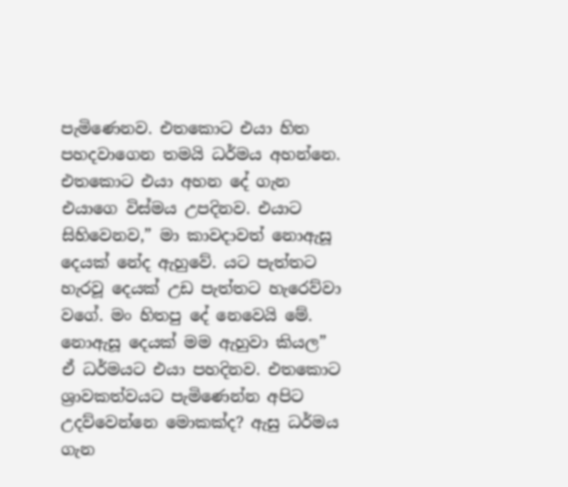පැමිණෙනව. එතකොට එයා හිත පහදවාගෙන තමයි ධර්මය අහන්නෙ. එතකොට එයා අහන දේ ගැන එයාගෙ විස්මය උපදිනව. එයාට සිහිවෙනව,” මා කාවදාවත් නොඇසූ දෙයක් නේද ඇහුවේ. යට පැත්තට හැරවූ දෙයක් උඩ පැත්තට හැරෙව්වා වගේ. මං හිතපු දේ නෙවෙයි මේ. නොඇසූ දෙයක් මම ඇහුවා කියල” ඒ ධර්මයට එයා පහදිනව. එතකොට ශ්‍රාවකත්වයට පැමිණෙන්න අපිට උදව්වෙන්නෙ මොකක්ද? ඇසු ධර්මය ගැන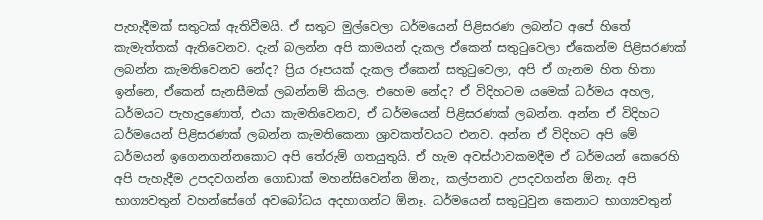පැහැදීමක් සතුටක් ඇතිවීමයි. ඒ සතුට මුල්වෙලා ධර්මයෙන් පිළිසරණ ලබන්ට අපේ හිතේ කැමැත්තක් ඇතිවෙනව. දැන් බලන්න අපි කාමයන් දැකල ඒකෙන් සතුටුවෙලා ඒකෙන්ම පිළිසරණක් ලබන්න කැමතිවෙනව නේද? ප්‍රිය රූපයක් දැකල ඒකෙන් සතුටුවෙලා, අපි ඒ ගැනම හිත හිතා ඉන්නෙ, ඒකෙන් සැනසීමක් ලබන්නම් කියල. එහෙම නේද? ඒ විදිහටම යමෙක් ධර්මය අහල, ධර්මයට පැහැදුණොත්, එයා කැමතිවෙනව, ඒ ධර්මයෙන් පිළිසරණක් ලබන්න. අන්න ඒ විදිහට ධර්මයෙන් පිළිසරණක් ලබන්න කැමතිකෙනා ශ්‍රාවකත්වයට එනව. අන්න ඒ විදිහට අපි මේ ධර්මයන් ඉගෙනගන්නකොට අපි තේරුම් ගතයුතුයි. ඒ හැම අවස්ථාවකමදීම ඒ ධර්මයන් කෙරෙහි අපි පැහැදීම උපදවගන්න ගොඩාක් මහන්සිවෙන්න ඕනැ, කල්පනාව උපදවගන්න ඕනැ. අපි භාග්‍යවතුන් වහන්සේගේ අවබෝධය අදහාගන්ට ඕනෑ. ධර්මයෙන් සතුටුවුන කෙනාට භාග්‍යවතුන්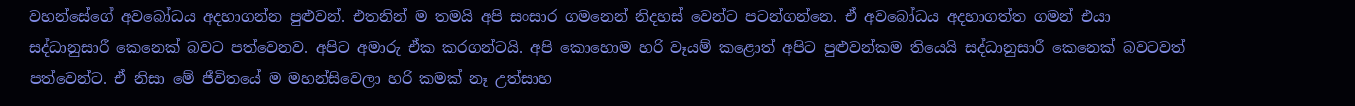වහන්සේගේ අවබෝධය අදහාගන්න පුළුවන්. එතනින් ම තමයි අපි සංසාර ගමනෙන් නිදහස් වෙන්ට පටන්ගන්නෙ. ඒ අවබෝධය අදහාගත්ත ගමන් එයා සද්ධානුසාරී කෙනෙක් බවට පත්වෙනව. අපිට අමාරු ඒක කරගන්ටයි. අපි කොහොම හරි වෑයම් කළොත් අපිට පුළුවන්කම තියෙයි සද්ධානුසාරී කෙනෙක් බවටවත් පත්වෙන්ට. ඒ නිසා මේ ජීවිතයේ ම මහන්සිවෙලා හරි කමක් නෑ උත්සාහ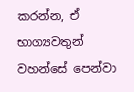කරන්න, ඒ භාග්‍යවතුන් වහන්සේ පෙන්වා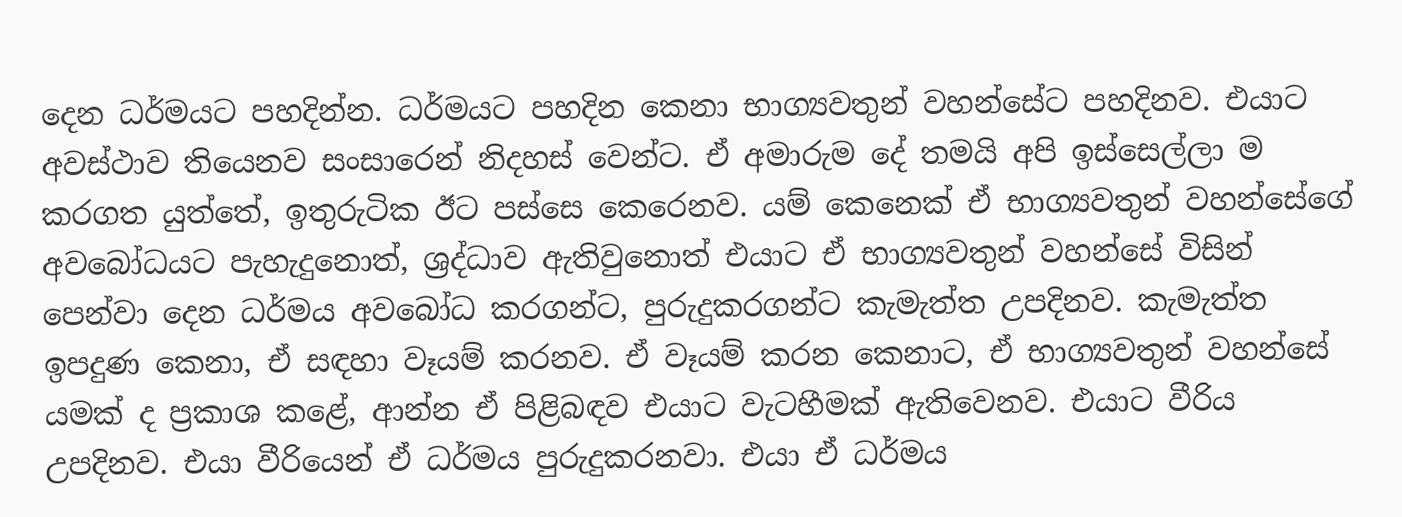දෙන ධර්මයට පහදින්න. ධර්මයට පහදින කෙනා භාග්‍යවතුන් වහන්සේට පහදිනව. එයාට අවස්ථාව තියෙනව සංසාරෙන් නිදහස් වෙන්ට. ඒ අමාරුම දේ තමයි අපි ඉස්සෙල්ලා ම කරගත යුත්තේ, ඉතුරුටික ඊට පස්සෙ කෙරෙනව. යම් කෙනෙක් ඒ භාග්‍යවතුන් වහන්සේගේ අවබෝධයට පැහැදුනොත්, ශ්‍රද්ධාව ඇතිවුනොත් එයාට ඒ භාග්‍යවතුන් වහන්සේ විසින් පෙන්වා දෙන ධර්මය අවබෝධ කරගන්ට, පුරුදුකරගන්ට කැමැත්ත උපදිනව. කැමැත්ත ඉපදුණ කෙනා, ඒ සඳහා වෑයම් කරනව. ඒ වෑයම් කරන කෙනාට, ඒ භාග්‍යවතුන් වහන්සේ යමක් ද ප්‍රකාශ කළේ, ආන්න ඒ පිළිබඳව එයාට වැටහීමක් ඇතිවෙනව. එයාට වීරිය උපදිනව. එයා වීරියෙන් ඒ ධර්මය පුරුදුකරනවා. එයා ඒ ධර්මය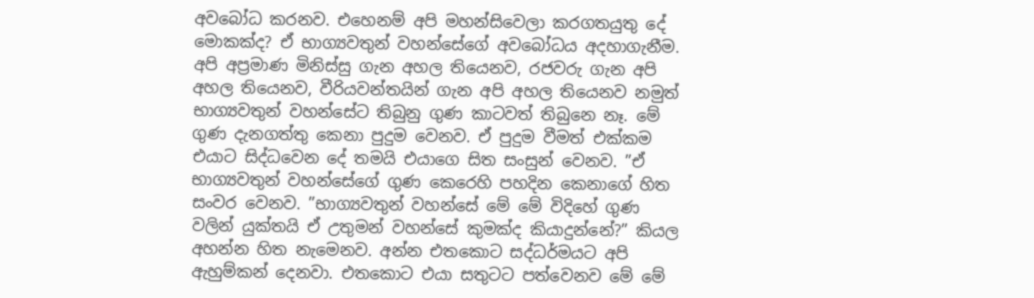අවබෝධ කරනව. එහෙනම් අපි මහන්සිවෙලා කරගතයුතු දේ මොකක්ද? ඒ භාග්‍යවතුන් වහන්සේගේ අවබෝධය අදහාගැනීම. අපි අප්‍රමාණ මිනිස්සු ගැන අහල තියෙනව, රජවරු ගැන අපි අහල තියෙනව, වීරියවන්තයින් ගැන අපි අහල තියෙනව නමුත් භාග්‍යවතුන් වහන්සේට තිබුනු ගුණ කාටවත් තිබුනෙ නෑ. මේ ගුණ දැනගත්තු කෙනා පුදුම වෙනව. ඒ පුදුම වීමත් එක්කම එයාට සිද්ධවෙන දේ තමයි එයාගෙ සිත සංසුන් වෙනව. ”ඒ භාග්‍යවතුන් වහන්සේගේ ගුණ කෙරෙහි පහදින කෙනාගේ හිත සංවර වෙනව. ”භාග්‍යවතුන් වහන්සේ මේ මේ විදිහේ ගුණ වලින් යුක්තයි ඒ උතුමන් වහන්සේ කුමක්ද කියාදුන්නේ?” කියල අහන්න හිත නැමෙනව. අන්න එතකොට සද්ධර්මයට අපි ඇහුම්කන් දෙනවා. එතකොට එයා සතුටට පත්වෙනව මේ මේ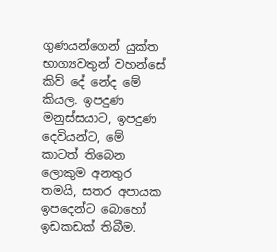ගුණයන්ගෙන් යුක්ත භාග්‍යවතුන් වහන්සේ කිව් දේ නේද මේ කියල. ඉපදුණ මනුස්සයාට, ඉපදුණ දෙවියන්ට, මේ කාටත් තිබෙන ලොකුම අනතුර තමයි, සතර අපායක ඉපදෙන්ට බොහෝ ඉඩකඩක් තිබීම.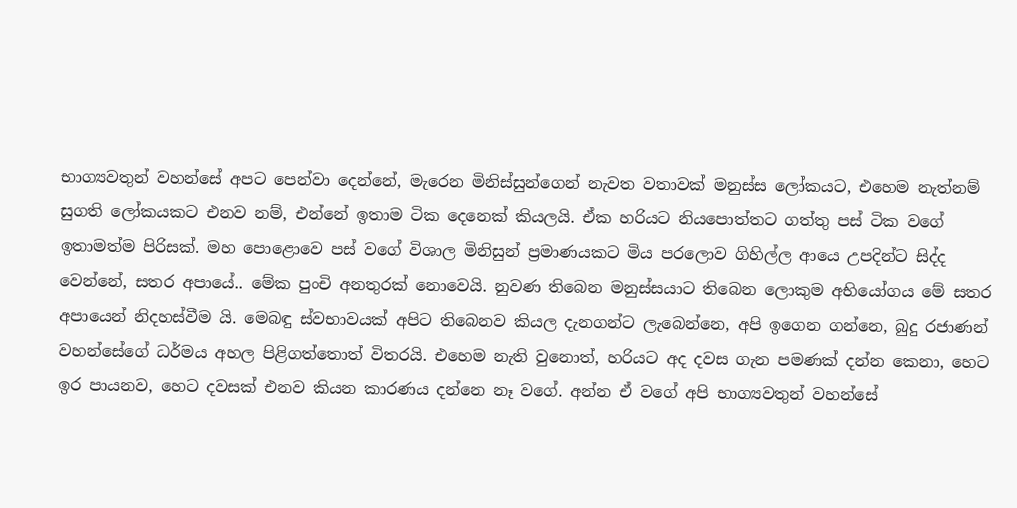භාග්‍යවතුන් වහන්සේ අපට පෙන්වා දෙන්නේ, මැරෙන මිනිස්සුන්ගෙන් නැවත වතාවක් මනුස්ස ලෝකයට, එහෙම නැත්නම් සුගති ලෝකයකට එනව නම්, එන්නේ ඉතාම ටික දෙනෙක් කියලයි. ඒක හරියට නියපොත්තට ගත්තු පස් ටික වගේ ඉතාමත්ම පිරිසක්. මහ පොළොවෙ පස් වගේ විශාල මිනිසුන් ප්‍රමාණයකට මිය පරලොව ගිහිල්ල ආයෙ උපදින්ට සිද්ද වෙන්නේ, සතර අපායේ.. මේක පුංචි අනතුරක් නොවෙයි. නුවණ තිබෙන මනුස්සයාට තිබෙන ලොකුම අභියෝගය මේ සතර අපායෙන් නිදහස්වීම යි. මෙබඳු ස්වභාවයක් අපිට තිබෙනව කියල දැනගන්ට ලැබෙන්නෙ, අපි ඉගෙන ගන්නෙ, බුදු රජාණන් වහන්සේගේ ධර්මය අහල පිළිගත්තොත් විතරයි. එහෙම නැති වුනොත්, හරියට අද දවස ගැන පමණක් දන්න කෙනා, හෙට ඉර පායනව, හෙට දවසක් එනව කියන කාරණය දන්නෙ නෑ වගේ. අන්න ඒ වගේ අපි භාග්‍යවතුන් වහන්සේ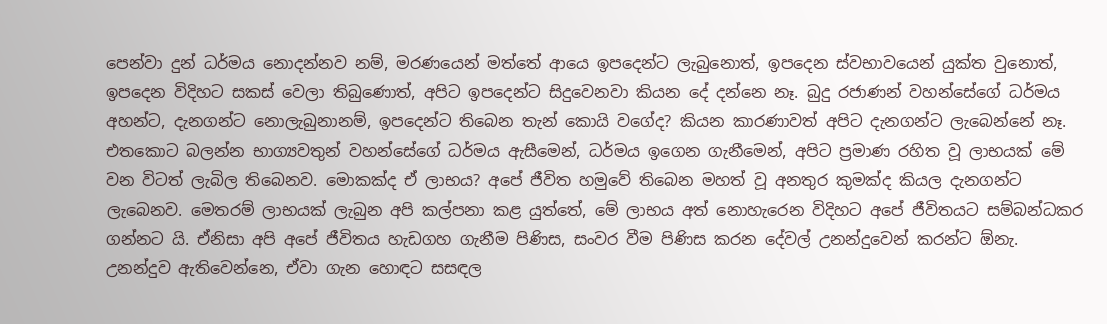පෙන්වා දුන් ධර්මය නොදන්නව නම්, මරණයෙන් මත්තේ ආයෙ ඉපදෙන්ට ලැබුනොත්, ඉපදෙන ස්වභාවයෙන් යුක්ත වුනොත්, ඉපදෙන විදිහට සකස් වෙලා තිබුණොත්, අපිට ඉපදෙන්ට සිදුවෙනවා කියන දේ දන්නෙ නෑ. බුදු රජාණන් වහන්සේගේ ධර්මය අහන්ට, දැනගන්ට නොලැබුනානම්, ඉපදෙන්ට තිබෙන තැන් කොයි වගේද? කියන කාරණාවත් අපිට දැනගන්ට ලැබෙන්නේ නෑ. එතකොට බලන්න භාග්‍යවතුන් වහන්සේගේ ධර්මය ඇසීමෙන්, ධර්මය ඉගෙන ගැනීමෙන්, අපිට ප්‍රමාණ රහිත වූ ලාභයක් මේ වන විටත් ලැබිල තිබෙනව. මොකක්ද ඒ ලාභය? අපේ ජීවිත හමුවේ තිබෙන මහත් වූ අනතුර කුමක්ද කියල දැනගන්ට ලැබෙනව. මෙතරම් ලාභයක් ලැබුන අපි කල්පනා කළ යුත්තේ, මේ ලාභය අත් නොහැරෙන විදිහට අපේ ජීවිතයට සම්බන්ධකර ගන්නට යි. ඒනිසා අපි අපේ ජීවිතය හැඩගහ ගැනීම පිණිස, සංවර වීම පිණිස කරන දේවල් උනන්දුවෙන් කරන්ට ඕනැ. උනන්දුව ඇතිවෙන්නෙ, ඒවා ගැන හොඳට සසඳල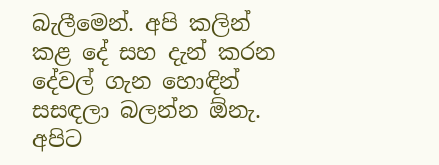බැලීමෙන්. අපි කලින් කළ දේ සහ දැන් කරන දේවල් ගැන හොඳින් සසඳලා බලන්න ඕනැ. අපිට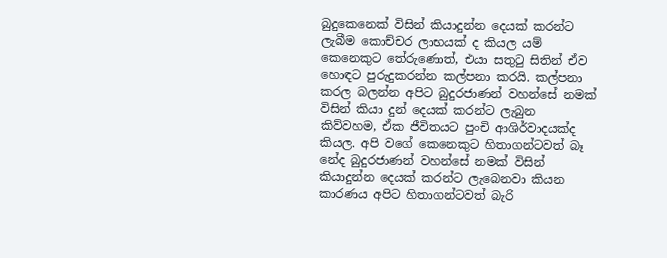බුදුකෙනෙක් විසින් කියාදුන්න දෙයක් කරන්ට ලැබීම කොච්චර ලාභයක් ද කියල යම් කෙනෙකුට තේරුණොත්, එයා සතුටු සිතින් ඒව හොඳට පුරුදුකරන්න කල්පනා කරයි. කල්පනා කරල බලන්න අපිට බුදුරජාණන් වහන්සේ නමක් විසින් කියා දුන් දෙයක් කරන්ට ලැබුන කිව්වහම, ඒක ජීවිතයට පුංචි ආශිර්වාදයක්ද කියල. අපි වගේ කෙනෙකුට හිතාගන්ටවත් බෑ නේද බුදුරජාණන් වහන්සේ නමක් විසින් කියාදුන්න දෙයක් කරන්ට ලැබෙනවා කියන කාරණය අපිට හිතාගන්ටවත් බැරි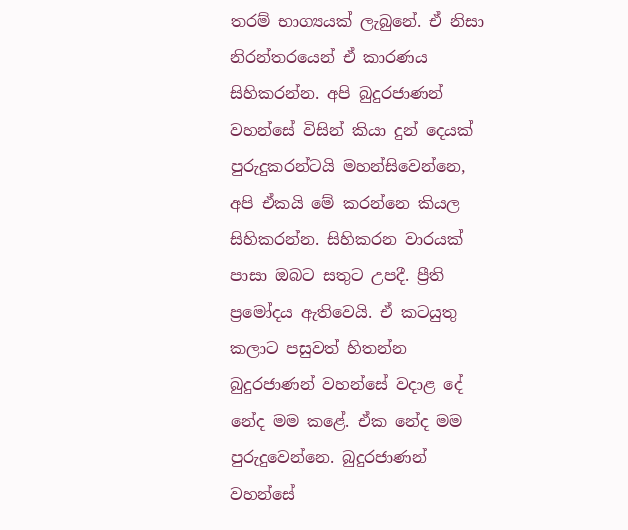තරම් භාග්‍යයක් ලැබුනේ. ඒ නිසා නිරන්තරයෙන් ඒ කාරණය සිහිකරන්න. අපි බුදුරජාණන් වහන්සේ විසින් කියා දුන් දෙයක් පුරුදුකරන්ටයි මහන්සිවෙන්නෙ, අපි ඒකයි මේ කරන්නෙ කියල සිහිකරන්න. සිහිකරන වාරයක් පාසා ඔබට සතුට උපදී. ප්‍රීති ප්‍රමෝදය ඇතිවෙයි. ඒ කටයුතු කලාට පසුවත් හිතන්න බුදුරජාණන් වහන්සේ වදාළ දේ නේද මම කළේ. ඒක නේද මම පුරුදුවෙන්නෙ. බුදුරජාණන් වහන්සේ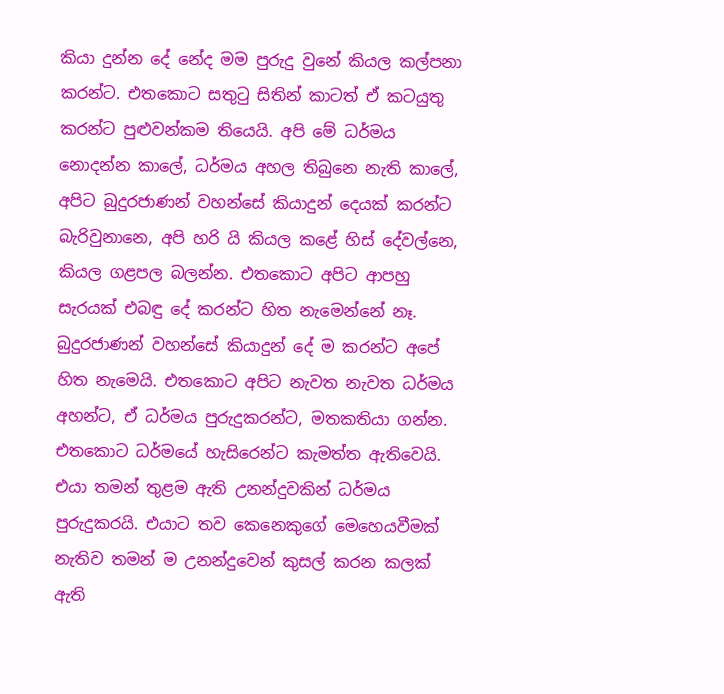කියා දුන්න දේ නේද මම පුරුදු වුනේ කියල කල්පනා කරන්ට. එතකොට සතුටු සිතින් කාටත් ඒ කටයුතු කරන්ට පුළුවන්කම තියෙයි. අපි මේ ධර්මය නොදන්න කාලේ, ධර්මය අහල තිබුනෙ නැති කාලේ, අපිට බුදුරජාණන් වහන්සේ කියාදුන් දෙයක් කරන්ට බැරිවුනානෙ, අපි හරි යි කියල කළේ හිස් දේවල්නෙ, කියල ගළපල බලන්න. එතකොට අපිට ආපහු සැරයක් එබඳු දේ කරන්ට හිත නැමෙන්නේ නෑ. බුදුරජාණන් වහන්සේ කියාදුන් දේ ම කරන්ට අපේ හිත නැමෙයි. එතකොට අපිට නැවත නැවත ධර්මය අහන්ට, ඒ ධර්මය පුරුදුකරන්ට, මතකතියා ගන්න. එතකොට ධර්මයේ හැසිරෙන්ට කැමත්ත ඇතිවෙයි. එයා තමන් තුළම ඇති උනන්දුවකින් ධර්මය පුරුදුකරයි. එයාට තව කෙනෙකුගේ මෙහෙයවීමක් නැතිව තමන් ම උනන්දුවෙන් කුසල් කරන කලක් ඇති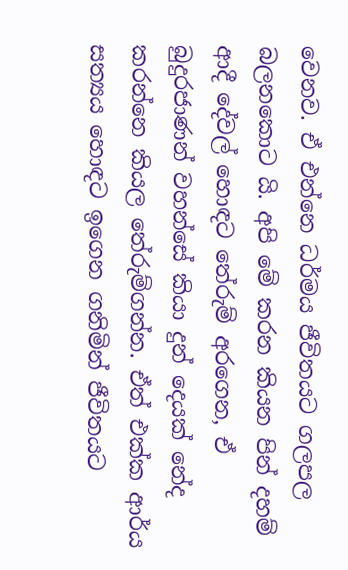වෙනව. ඒ එන්නෙ ධර්මය ජීවිතයට ගලපල බලනකොට යි. අපි මේ කරන කියන පින් දහම් ආදී දේවල් හොඳට තේරුම් අරගෙන, ඒ බුදුරජාණන් වහන්සේ කියා දුන් දෙයක් නේද කරන්නෙ කියල තේරුම්ගන්න. ඒත් එක්ක ආර්ය සත්‍යය හොඳට ඉගෙන ගනිමින් ජීවිතයට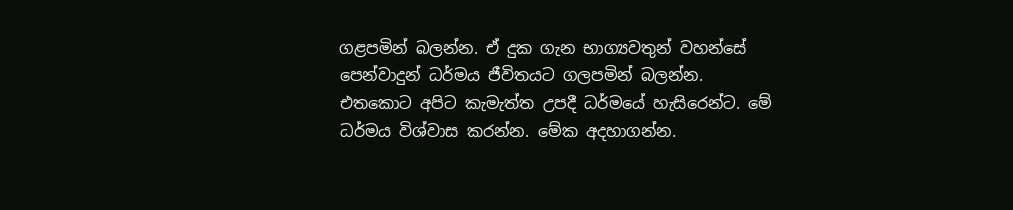ගළපමින් බලන්න. ඒ දුක ගැන භාග්‍යවතුන් වහන්සේ පෙන්වාදුන් ධර්මය ජීවිතයට ගලපමින් බලන්න. එතකොට අපිට කැමැත්ත උපදී ධර්මයේ හැසිරෙන්ට. මේ ධර්මය විශ්වාස කරන්න. මේක අදහාගන්න.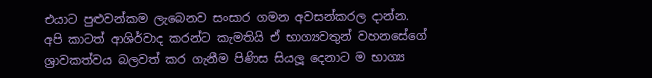එයාට පුළුවන්කම ලැබෙනව සංසාර ගමන අවසන්කරල දාන්න. අපි කාටත් ආශිර්වාද කරන්ට කැමතියි ඒ භාග්‍යවතුන් වහනසේගේ ශ්‍රාවකත්වය බලවත් කර ගැනීම පිණිස සියලූ දෙනාට ම භාග්‍ය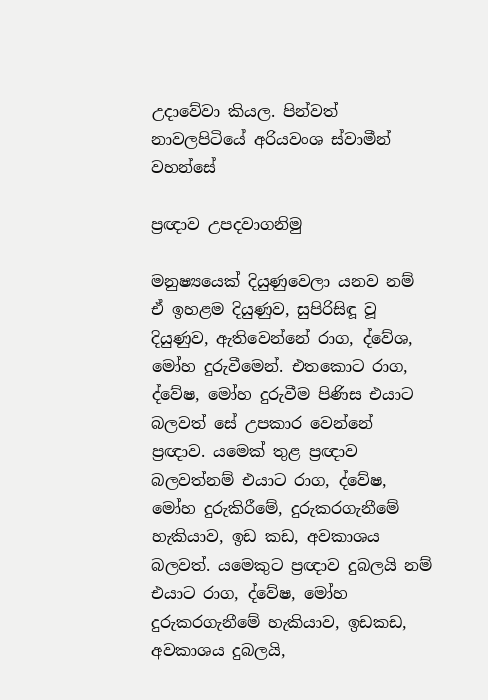උදාවේවා කියල. පින්වත් නාවලපිටියේ අරියවංශ ස්වාමීන් වහන්සේ

ප්‍රඥාව උපදවාගනිමු

මනුෂ්‍යයෙක් දියුණුවෙලා යනව නම් ඒ ඉහළම දියුණුව, සුපිරිසිඳූ වූ දියුණුව, ඇතිවෙන්නේ රාග, ද්වේශ, මෝහ දුරුවීමෙන්. එතකොට රාග, ද්වේෂ, මෝහ දුරුවීම පිණිස එයාට බලවත් සේ උපකාර වෙන්නේ ප්‍රඥාව. යමෙක් තුළ ප්‍රඥාව බලවත්නම් එයාට රාග, ද්වේෂ, මෝහ දුරුකිරීමේ, දුරුකරගැනීමේ හැකියාව, ඉඩ කඩ, අවකාශය බලවත්. යමෙකුට ප්‍රඥාව දුබලයි නම් එයාට රාග, ද්වේෂ, මෝහ දුරුකරගැනීමේ හැකියාව, ඉඩකඩ, අවකාශය දුබලයි,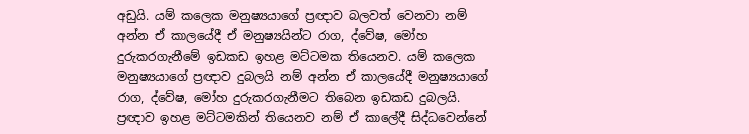අඩුයි. යම් කලෙක මනුෂ්‍යයාගේ ප්‍රඥාව බලවත් වෙනවා නම් අන්න ඒ කාලයේදී ඒ මනුෂ්‍යයින්ට රාග, ද්වේෂ, මෝහ දුරුකරගැනීමේ ඉඩකඩ ඉහළ මට්ටමක තියෙනව. යම් කලෙක මනුෂ්‍යයාගේ ප්‍රඥාව දුබලයි නම් අන්න ඒ කාලයේදී මනුෂ්‍යයාගේ රාග, ද්වේෂ, මෝහ දුරුකරගැනීමට තිබෙන ඉඩකඩ දුබලයි. ප්‍රඥාව ඉහළ මට්ටමකින් තියෙනව නම් ඒ කාලේදී සිද්ධවෙන්නේ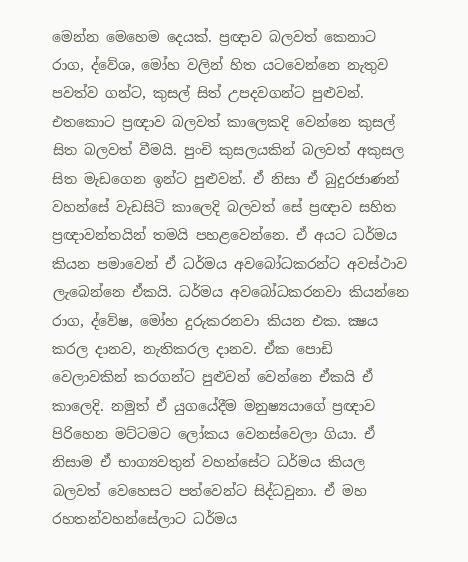මෙන්න මෙහෙම දෙයක්. ප්‍රඥාව බලවත් කෙනාට රාග, ද්වේශ, මෝහ වලින් හිත යටවෙන්නෙ නැතුව පවත්ව ගන්ට, කුසල් සිත් උපදවගන්ට පුළුවන්. එතකොට ප්‍රඥාව බලවත් කාලෙකදි වෙන්නෙ කුසල් සිත බලවත් වීමයි. පුංචි කුසලයකින් බලවත් අකුසල සිත මැඩගෙන ඉන්ට පුළුවන්. ඒ නිසා ඒ බුදුරජාණන් වහන්සේ වැඩසිටි කාලෙදි බලවත් සේ ප්‍රඥාව සහිත ප්‍රඥාවන්තයින් තමයි පහළවෙන්නෙ. ඒ අයට ධර්මය කියන පමාවෙන් ඒ ධර්මය අවබෝධකරන්ට අවස්ථාව ලැබෙන්නෙ ඒකයි. ධර්මය අවබෝධකරනවා කියන්නෙ රාග, ද්වේෂ, මෝහ දුරුකරනවා කියන එක. ක්‍ෂය කරල දානව, නැතිකරල දානව. ඒක පොඩි වෙලාවකින් කරගන්ට පුළුවන් වෙන්නෙ ඒකයි ඒ කාලෙදි. නමුත් ඒ යුගයේදීම මනුෂ්‍යයාගේ ප්‍රඥාව පිරිහෙන මට්ටමට ලෝකය වෙනස්වෙලා ගියා. ඒ නිසාම ඒ භාග්‍යවතුන් වහන්සේට ධර්මය කියල බලවත් වෙහෙසට පත්වෙන්ට සිද්ධවුනා. ඒ මහ රහතන්වහන්සේලාට ධර්මය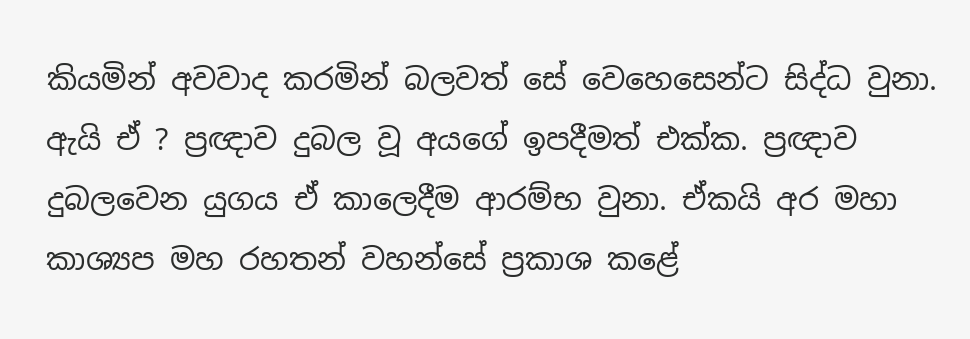කියමින් අවවාද කරමින් බලවත් සේ වෙහෙසෙන්ට සිද්ධ වුනා. ඇයි ඒ ? ප්‍රඥාව දුබල වූ අයගේ ඉපදීමත් එක්ක. ප්‍රඥාව දුබලවෙන යුගය ඒ කාලෙදීම ආරම්භ වුනා. ඒකයි අර මහා කාශ්‍යප මහ රහතන් වහන්සේ ප්‍රකාශ කළේ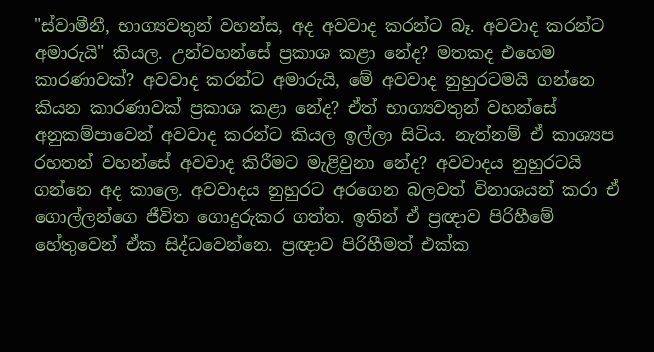"ස්වාමීනී, භාග්‍යවතුන් වහන්ස, අද අවවාද කරන්ට බෑ. අවවාද කරන්ට අමාරුයි" කියල. උන්වහන්සේ ප්‍රකාශ කළා නේද? මතකද එහෙම කාරණාවක්? අවවාද කරන්ට අමාරුයි, මේ අවවාද නුහුරටමයි ගන්නෙ කියන කාරණාවක් ප්‍රකාශ කළා නේද? ඒත් භාග්‍යවතුන් වහන්සේ අනුකම්පාවෙන් අවවාද කරන්ට කියල ඉල්ලා සිටිය. නැත්නම් ඒ කාශ්‍යප රහතන් වහන්සේ අවවාද කිරීමට මැළිවුනා නේද? අවවාදය නුහුරටයි ගන්නෙ අද කාලෙ. අවවාදය නුහුරට අරගෙන බලවත් විනාශයන් කරා ඒ ගොල්ලන්ගෙ ජීවිත ගොදුරුකර ගත්ත. ඉතින් ඒ ප්‍රඥාව පිරිහීමේ හේතුවෙන් ඒක සිද්ධවෙන්නෙ. ප්‍රඥාව පිරිහීමත් එක්ක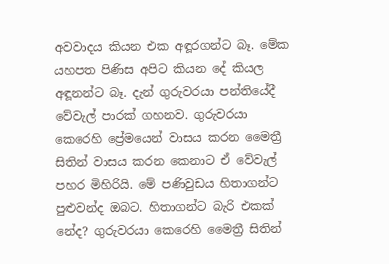අවවාදය කියන එක අඳූරගන්ට බෑ. මේක යහපත පිණිස අපිට කියන දේ කියල අඳූනන්ට බෑ. දැන් ගුරුවරයා පන්තියේදී වේවැල් පාරක් ගහනව. ගුරුවරයා කෙරෙහි ප්‍රේමයෙන් වාසය කරන මෛත්‍රී සිතින් වාසය කරන කෙනාට ඒ වේවැල් පහර මිහිරියි. මේ පණිවුඩය හිතාගන්ට පුළුවන්ද ඔබට. හිතාගන්ට බැරි එකක් නේද? ගුරුවරයා කෙරෙහි මෛත්‍රී සිතින්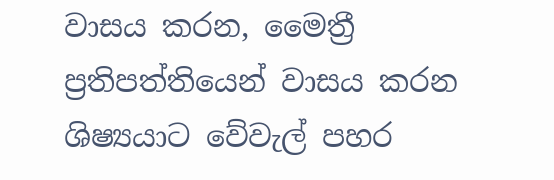වාසය කරන, මෛත්‍රී ප්‍රතිපත්තියෙන් වාසය කරන ශිෂ්‍යයාට වේවැල් පහර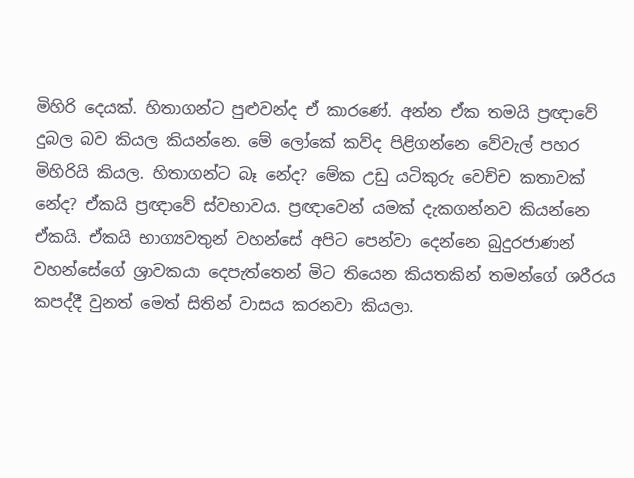මිහිරි දෙයක්. හිතාගන්ට පුළුවන්ද ඒ කාරණේ. අන්න ඒක තමයි ප්‍රඥාවේ දුබල බව කියල කියන්නෙ. මේ ලෝකේ කව්ද පිළිගන්නෙ වේවැල් පහර මිහිරියි කියල. හිතාගන්ට බෑ නේද? මේක උඩු යටිකුරු වෙච්ච කතාවක් නේද? ඒකයි ප්‍රඥාවේ ස්වභාවය. ප්‍රඥාවෙන් යමක් දැකගන්නව කියන්නෙ ඒකයි. ඒකයි භාග්‍යවතුන් වහන්සේ අපිට පෙන්වා දෙන්නෙ බුදුරජාණන් වහන්සේගේ ශ්‍රාවකයා දෙපැත්තෙන් මිට තියෙන කියතකින් තමන්ගේ ශරීරය කපද්දී වුනත් මෙත් සිතින් වාසය කරනවා කියලා.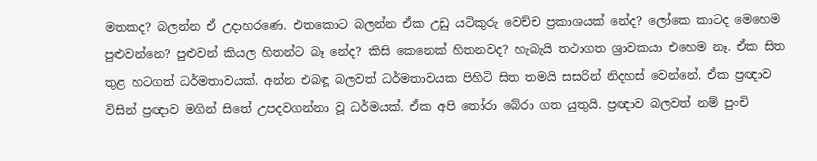මතකද? බලන්න ඒ උදාහරණෙ. එතකොට බලන්න ඒක උඩු යටිකුරු වෙච්ච ප්‍රකාශයක් නේද? ලෝකෙ කාටද මෙහෙම පුළුවන්නෙ? පුළුවන් කියල හිතන්ට බෑ නේද? කිසි කෙනෙක් හිතනවද? හැබැයි තථාගත ශ්‍රාවකයා එහෙම නෑ. ඒක සිත තුළ හටගත් ධර්මතාවයක්. අන්න එබඳූ බලවත් ධර්මතාවයක පිහිටි සිත තමයි සසරින් නිදහස් වෙන්නේ. ඒක ප්‍රඥාව විසින් ප්‍රඥාව මගින් සිතේ උපදවගන්නා වූ ධර්මයක්. ඒක අපි තෝරා බේරා ගත යුතුයි. ප්‍රඥාව බලවත් නම් පුංචි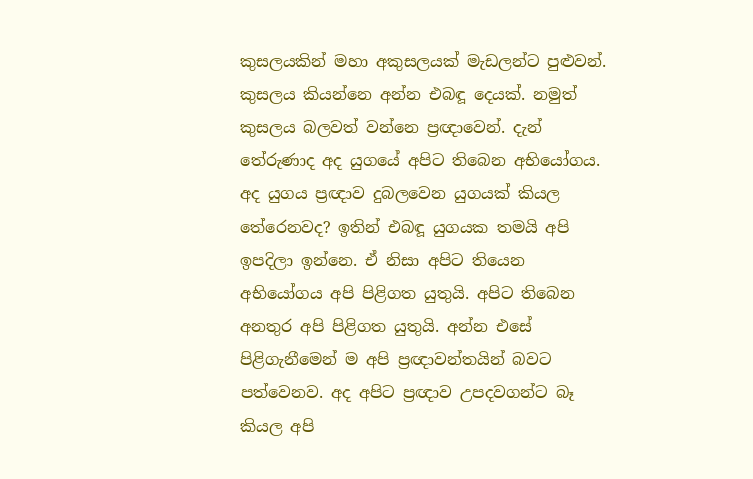කුසලයකින් මහා අකුසලයක් මැඩලන්ට පුළුවන්. කුසලය කියන්නෙ අන්න එබඳූ දෙයක්. නමුත් කුසලය බලවත් වන්නෙ ප්‍රඥාවෙන්. දැන් තේරුණාද අද යුගයේ අපිට තිබෙන අභියෝගය. අද යුගය ප්‍රඥාව දුබලවෙන යුගයක් කියල තේරෙනවද? ඉතින් එබඳූ යුගයක තමයි අපි ඉපදිලා ඉන්නෙ. ඒ නිසා අපිට තියෙන අභියෝගය අපි පිළිගත යුතුයි. අපිට තිබෙන අනතුර අපි පිළිගත යුතුයි. අන්න එසේ පිළිගැනීමෙන් ම අපි ප්‍රඥාවන්තයින් බවට පත්වෙනව. අද අපිට ප්‍රඥාව උපදවගන්ට බෑ කියල අපි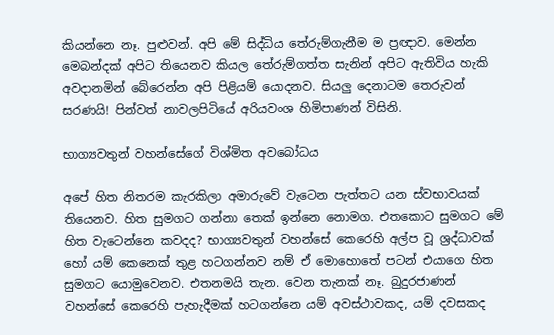කියන්නෙ නෑ. පුළුවන්. අපි මේ සිද්ධිය තේරුම්ගැනීම ම ප්‍රඥාව. මෙන්න මෙබන්දක් අපිට තියෙනව කියල තේරුම්ගත්ත සැනින් අපිට ඇතිවිය හැකි අවදානමින් බේරෙන්න අපි පිළියම් යොදනව. සියලු දෙනාටම තෙරුවන් සරණයි! පින්වත් නාවලපිටියේ අරියවංශ හිමිපාණන් විසිනි.

භාග්‍යවතුන් වහන්සේගේ විශ්මිත අවබෝධය

අපේ හිත නිතරම කැරකිලා අමාරුවේ වැටෙන පැත්තට යන ස්වභාවයක් තියෙනව. හිත සුමගට ගන්නා තෙක් ඉන්නෙ නොමග. එතකොට සුමගට මේ හිත වැටෙන්නෙ කවදද? භාග්‍යවතුන් වහන්සේ කෙරෙහි අල්ප වූ ශ්‍රද්ධාවක් හෝ යම් කෙනෙක් තුළ හටගන්නව නම් ඒ මොහොතේ පටන් එයාගෙ හිත සුමගට යොමුවෙනව. එතනමයි තැන. වෙන තැනක් නෑ. බුදුරජාණන් වහන්සේ කෙරෙහි පැහැදීමක් හටගන්නෙ යම් අවස්ථාවකද, යම් දවසකද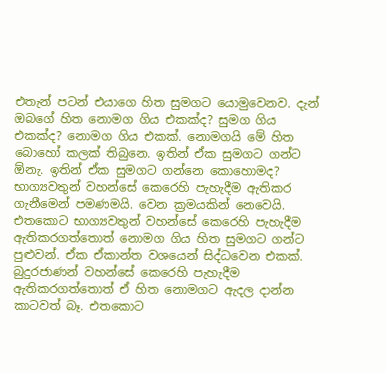එතැන් පටන් එයාගෙ හිත සුමගට යොමුවෙනව. දැන් ඔබගේ හිත නොමග ගිය එකක්ද? සුමග ගිය එකක්ද? නොමග ගිය එකක්. නොමගයි මේ හිත බොහෝ කලක් තිබුනෙ. ඉතින් ඒක සුමගට ගන්ට ඕනැ. ඉතින් ඒක සුමගට ගන්නෙ කොහොමද? භාග්‍යවතුන් වහන්සේ කෙරෙහි පැහැදීම ඇතිකර ගැනීමෙන් පමණමයි. වෙන ක්‍රමයකින් නෙවෙයි. එතකොට භාග්‍යවතුන් වහන්සේ කෙරෙහි පැහැදීම ඇතිකරගත්තොත් නොමග ගිය හිත සුමගට ගන්ට පුළුවන්. ඒක ඒකාන්ත වශයෙන් සිද්ධවෙන එකක්. බුදුරජාණන් වහන්සේ කෙරෙහි පැහැදීම ඇතිකරගත්තොත් ඒ හිත නොමගට ඇදල දාන්න කාටවත් බෑ. එතකොට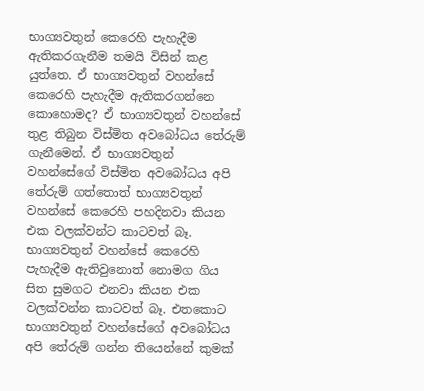භාග්‍යවතුන් කෙරෙහි පැහැදීම ඇතිකරගැනීම තමයි විසින් කළ යුත්තෙ. ඒ භාග්‍යවතුන් වහන්සේ කෙරෙහි පැහැදීම ඇතිකරගන්නෙ කොහොමද? ඒ භාග්‍යවතුන් වහන්සේ තුළ තිබුන විස්මිත අවබෝධය තේරුම් ගැනීමෙන්. ඒ භාග්‍යවතුන් වහන්සේගේ විස්මිත අවබෝධය අපි තේරුම් ගත්තොත් භාග්‍යවතුන් වහන්සේ කෙරෙහි පහදිනවා කියන එක වලක්වන්ට කාටවත් බෑ. භාග්‍යවතුන් වහන්සේ කෙරෙහි පැහැදීම ඇතිවුනොත් නොමග ගිය සිත සුමගට එනවා කියන එක වලක්වන්න කාටවත් බෑ. එතකොට භාග්‍යවතුන් වහන්සේගේ අවබෝධය අපි තේරුම් ගන්න තියෙන්නේ කුමක්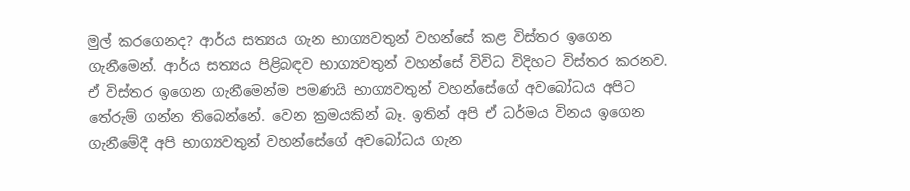මුල් කරගෙනද? ආර්ය සත්‍යය ගැන භාග්‍යවතුන් වහන්සේ කළ විස්තර ඉගෙන ගැනීමෙන්. ආර්ය සත්‍යය පිළිබඳව භාග්‍යවතුන් වහන්සේ විවිධ විදිහට විස්තර කරනව. ඒ විස්තර ඉගෙන ගැනීමෙන්ම පමණයි භාග්‍යවතුන් වහන්සේගේ අවබෝධය අපිට තේරුම් ගන්න තිබෙන්නේ. වෙන ක්‍රමයකින් බෑ. ඉතින් අපි ඒ ධර්මය විනය ඉගෙන ගැනීමේදී අපි භාග්‍යවතුන් වහන්සේගේ අවබෝධය ගැන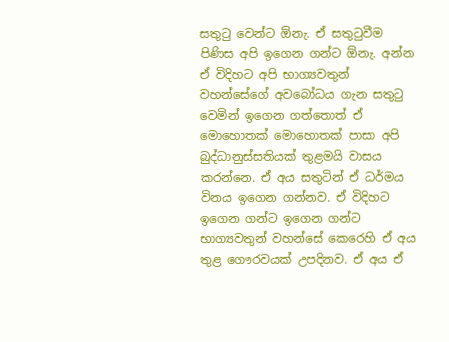සතුටු වෙන්ට ඕනැ. ඒ සතුටුවීම පිණිස අපි ඉගෙන ගන්ට ඕනැ. අන්න ඒ විදිහට අපි භාග්‍යවතුන් වහන්සේගේ අවබෝධය ගැන සතුටු වෙමින් ඉගෙන ගත්තොත් ඒ මොහොතක් මොහොතක් පාසා අපි බුද්ධානුස්සතියක් තුළමයි වාසය කරන්නෙ. ඒ අය සතුටින් ඒ ධර්මය විනය ඉගෙන ගන්නව. ඒ විදිහට ඉගෙන ගන්ට ඉගෙන ගන්ට භාග්‍යවතුන් වහන්සේ කෙරෙහි ඒ අය තුළ ගෞරවයක් උපදිනව. ඒ අය ඒ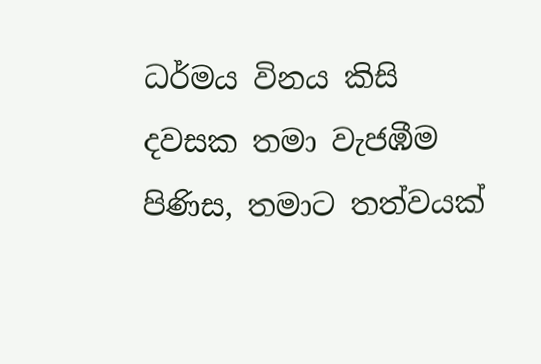ධර්මය විනය කිසි දවසක තමා වැජඹීම පිණිස, තමාට තත්වයක්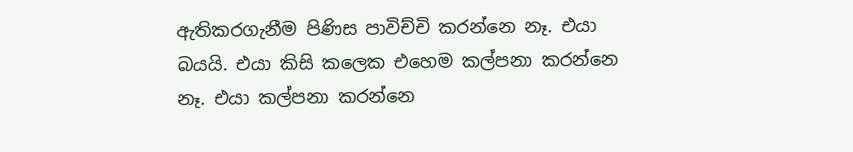ඇතිකරගැනීම පිණිස පාවිච්චි කරන්නෙ නෑ. එයා බයයි. එයා කිසි කලෙක එහෙම කල්පනා කරන්නෙ නෑ. එයා කල්පනා කරන්නෙ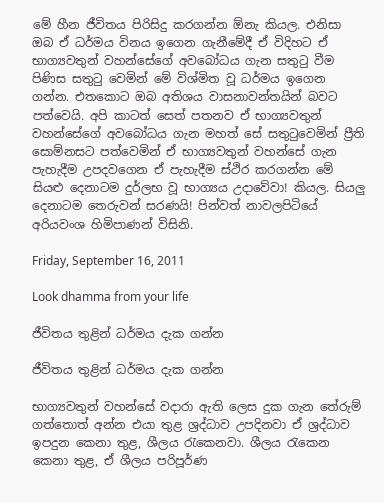මේ හීන ජීවිතය පිරිසිදු කරගන්න ඕනැ කියල. එනිසා ඔබ ඒ ධර්මය විනය ඉගෙන ගැනීමේදී ඒ විදිහට ඒ භාග්‍යවතුන් වහන්සේගේ අවබෝධය ගැන සතුටු වීම පිණිස සතුටු වෙමින් මේ විශ්මිත වූ ධර්මය ඉගෙන ගන්න. එතකොට ඔබ අතිශය වාසනාවන්තයින් බවට පත්වෙයි. අපි කාටත් සෙත් පතනව ඒ භාග්‍යවතුන් වහන්සේගේ අවබෝධය ගැන මහත් සේ සතුටුවෙමින් ප්‍රීති සොම්නසට පත්වෙමින් ඒ භාග්‍යවතුන් වහන්සේ ගැන පැහැදීම උපදවගෙන ඒ පැහැදීම ස්ථිර කරගන්න මේ සියළු දෙනාටම දුර්ලභ වූ භාග්‍යය උදාවේවා! කියල. සියලු දෙනාටම තෙරුවන් සරණයි! පින්වත් නාවලපිටියේ අරියවංශ හිමිපාණන් විසිනි.

Friday, September 16, 2011

Look dhamma from your life

ජීවිතය තුළින් ධර්මය දැක ගන්න

ජීවිතය තුළින් ධර්මය දැක ගන්න

භාග්‍යවතුන් වහන්සේ වදාරා ඇති ලෙස දුක ගැන තේරුම් ගත්තොත් අන්න එයා තුළ ශ්‍රද්ධාව උපදිනවා ඒ ශ්‍රද්ධාව ඉපදුන කෙනා තුළ, ශීලය රැකෙනවා. ශීලය රැකෙන කෙනා තුළ, ඒ ශීලය පරිපූර්ණ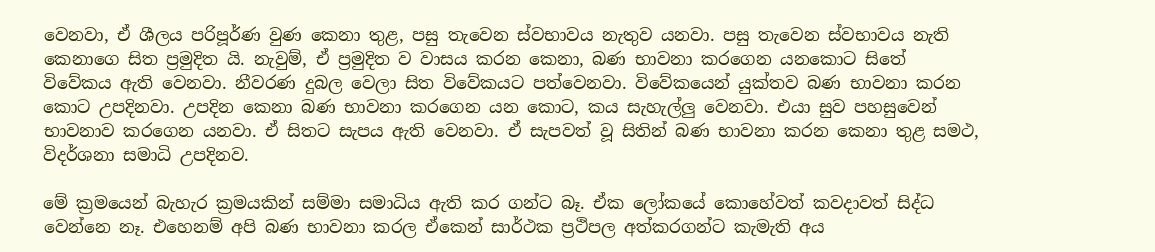වෙනවා, ඒ ශීලය පරිපූර්ණ වුණ කෙනා තුළ, පසු තැවෙන ස්වභාවය නැතුව යනවා. පසු තැවෙන ස්වභාවය නැති කෙනාගෙ සිත ප්‍රමුදිත යි. නැවුම්, ඒ ප්‍රමුදිත ව වාසය කරන කෙනා, බණ භාවනා කරගෙන යනකොට සිතේ විවේකය ඇති වෙනවා. නීවරණ දුබල වෙලා සිත විවේකයට පත්වෙනවා. විවේකයෙන් යුක්තව බණ භාවනා කරන කොට උපදිනවා. උපදින කෙනා බණ භාවනා කරගෙන යන කොට, කය සැහැල්ලු වෙනවා. එයා සුව පහසුවෙන් භාවනාව කරගෙන යනවා. ඒ සිතට සැපය ඇති වෙනවා. ඒ සැපවත් වූ සිතින් බණ භාවනා කරන කෙනා තුළ සමථ, විදර්ශනා සමාධි උපදිනව.

මේ ක්‍රමයෙන් බැහැර ක්‍රමයකින් සම්මා සමාධිය ඇති කර ගන්ට බෑ. ඒක ලෝකයේ කොහේවත් කවදාවත් සිද්ධ වෙන්නෙ නෑ. එහෙනම් අපි බණ භාවනා කරල ඒකෙන් සාර්ථක ප්‍රථිපල අත්කරගන්ට කැමැති අය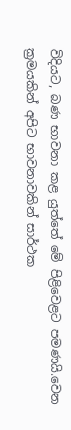විදියට, බණ භාවනා කළ යුත්තේ මේ පිළිවෙළට පමණයි.වෙන ක්‍රමයකින් අපිට භාවනාවකින් සාර්ථක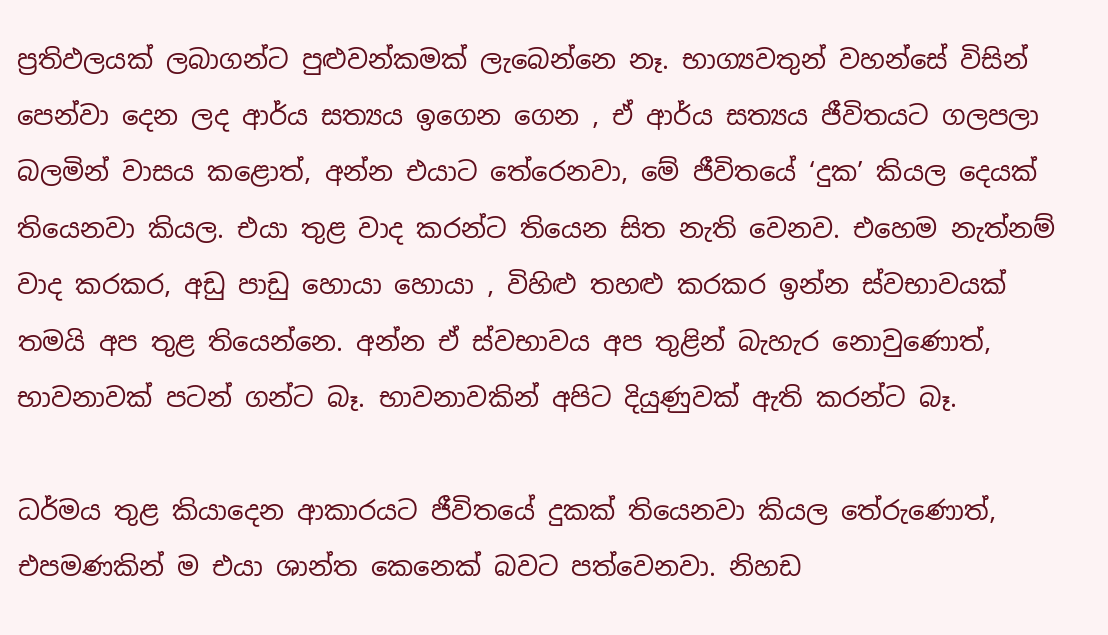ප්‍රතිඵලයක් ලබාගන්ට පුළුවන්කමක් ලැබෙන්නෙ නෑ. භාග්‍යවතුන් වහන්සේ විසින් පෙන්වා දෙන ලද ආර්ය සත්‍යය ඉගෙන ගෙන , ඒ ආර්ය සත්‍යය ජීවිතයට ගලපලා බලමින් වාසය කළොත්, අන්න එයාට තේරෙනවා, මේ ජීවිතයේ ‘දුක’ කියල දෙයක් තියෙනවා කියල. එයා තුළ වාද කරන්ට තියෙන සිත නැති වෙනව. එහෙම නැත්නම් වාද කරකර, අඩු පාඩු හොයා හොයා , විහිළු තහළු කරකර ඉන්න ස්වභාවයක් තමයි අප තුළ තියෙන්නෙ. අන්න ඒ ස්වභාවය අප තුළින් බැහැර නොවුණොත්, භාවනාවක් පටන් ගන්ට බෑ. භාවනාවකින් අපිට දියුණුවක් ඇති කරන්ට බෑ.

ධර්මය තුළ කියාදෙන ආකාරයට ජීවිතයේ දුකක් තියෙනවා කියල තේරුණොත්, එපමණකින් ම එයා ශාන්ත කෙනෙක් බවට පත්වෙනවා. නිහඩ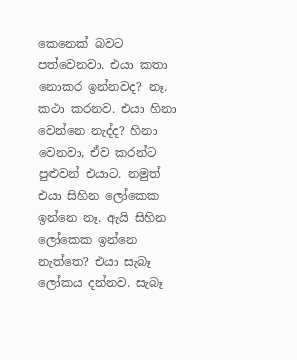කෙනෙක් බවට පත්වෙනවා. එයා කතා නොකර ඉන්නවද? නෑ. කථා කරනව. එයා හිනා වෙන්නෙ නැද්ද? හිනා වෙනවා, ඒව කරන්ට පුළුවන් එයාට. නමුත් එයා සිහින ලෝකෙක ඉන්නෙ නෑ. ඇයි සිහින ලෝකෙක ඉන්නෙ නැත්තෙ? එයා සැබෑ ලෝකය දන්නව. සැබෑ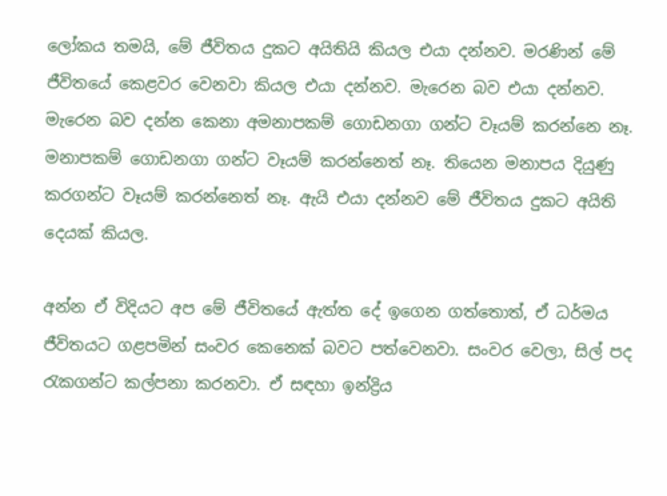ලෝකය තමයි, මේ ජීවිතය දුකට අයිතියි කියල එයා දන්නව. මරණින් මේ ජීවිතයේ කෙළවර වෙනවා කියල එයා දන්නව. මැරෙන බව එයා දන්නව. මැරෙන බව දන්න කෙනා අමනාපකම් ගොඩනගා ගන්ට වෑයම් කරන්නෙ නෑ. මනාපකම් ගොඩනගා ගන්ට වෑයම් කරන්නෙත් නෑ. තියෙන මනාපය දියුණු කරගන්ට වෑයම් කරන්නෙත් නෑ. ඇයි එයා දන්නව මේ ජීවිතය දුකට අයිති දෙයක් කියල.

අන්න ඒ විදියට අප මේ ජීවිතයේ ඇත්ත දේ ඉගෙන ගත්තොත්, ඒ ධර්මය ජීවිතයට ගළපමින් සංවර කෙනෙක් බවට පත්වෙනවා. සංවර වෙලා, සිල් පද රැකගන්ට කල්පනා කරනවා. ඒ සඳහා ඉන්ද්‍රිය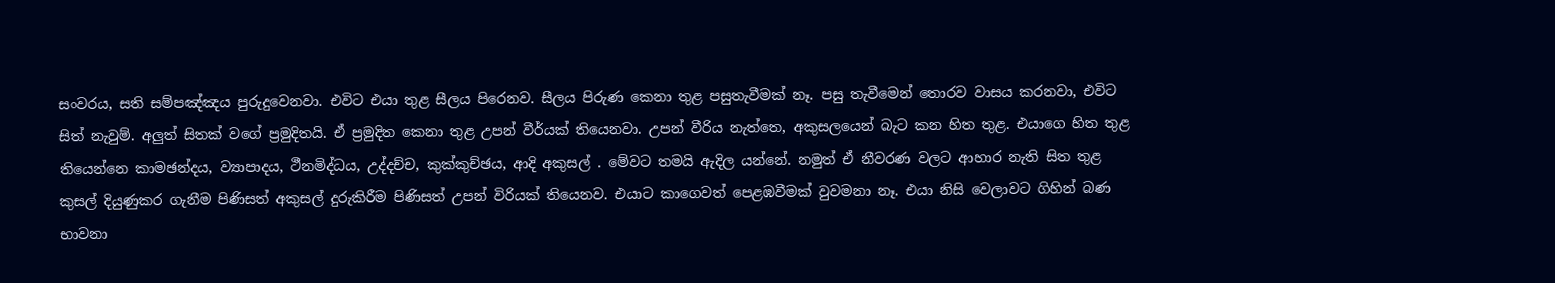සංවරය, සති සම්පඤ්ඤය පුරුදුවෙනවා. එවිට එයා තුළ සීලය පිරෙනව. සීලය පිරුණ කෙනා තුළ පසුතැවීමක් නෑ. පසු තැවීමෙන් තොරව වාසය කරනවා, එවිට සිත් නැවුම්. අලුත් සිතක් වගේ ප්‍රමුදිතයි. ඒ ප්‍රමුදිත කෙනා තුළ උපන් වීර්යක් තියෙනවා. උපන් වීරිය නැත්තෙ, අකුසලයෙන් බැට කන හිත තුළ. එයාගෙ හිත තුළ තියෙන්නෙ කාමඡන්දය, ව්‍යාපාදය, ථීනමිද්ධය, උද්දච්ච, කුක්කුච්ඡය, ආදි අකුසල් . මේවට තමයි ඇදිල යන්නේ. නමුත් ඒ නීවරණ වලට ආහාර නැති සිත තුළ කුසල් දියුණුකර ගැනීම පිණිසත් අකුසල් දුරුකිරීම පිණිසත් උපන් විරියක් තියෙනව. එයාට කාගෙවත් පෙළඹවීමක් වුවමනා නෑ. එයා නිසි වෙලාවට ගිහින් බණ භාවනා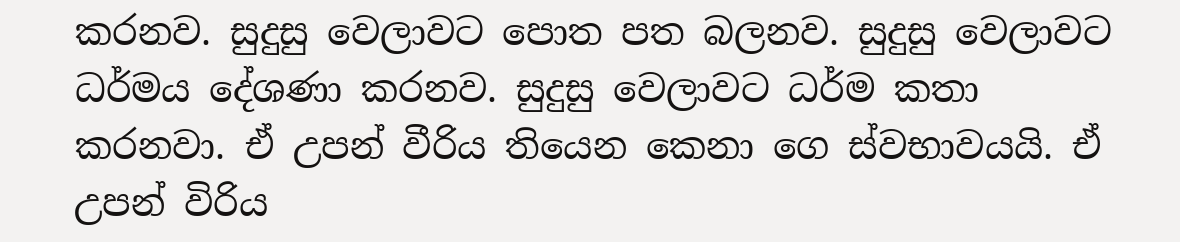කරනව. සුදුසු වෙලාවට පොත පත බලනව. සුදුසු වෙලාවට ධර්මය දේශණා කරනව. සුදුසු වෙලාවට ධර්ම කතා කරනවා. ඒ උපන් වීරිය තියෙන කෙනා ගෙ ස්වභාවයයි. ඒ උපන් විරිය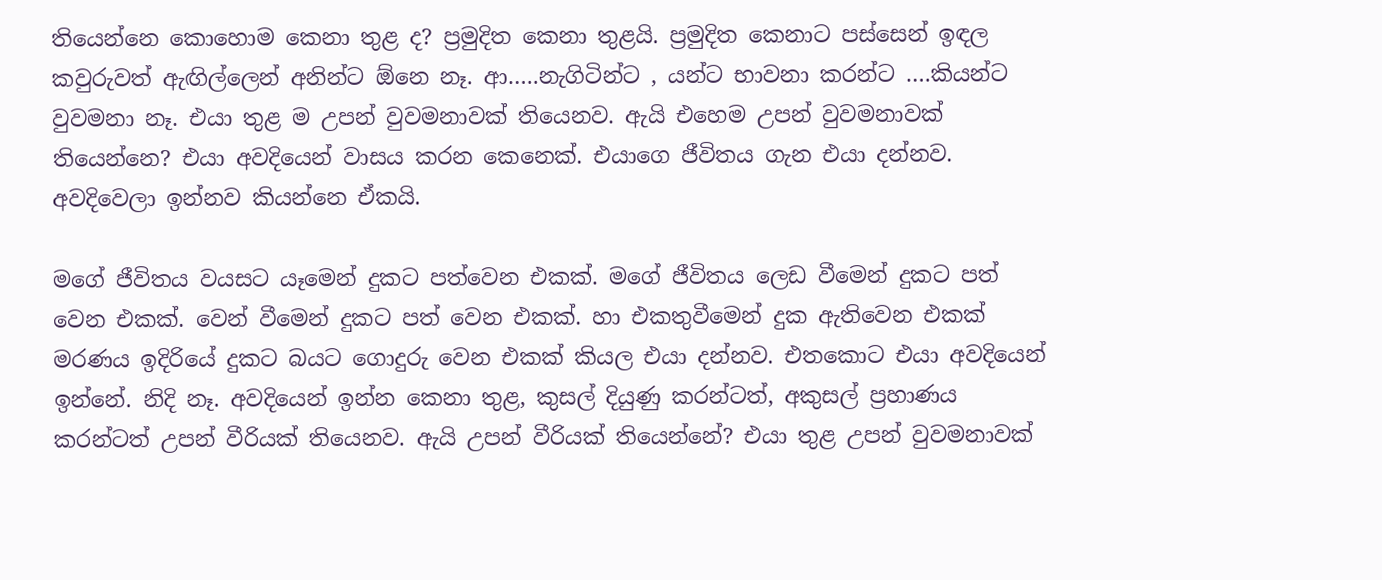තියෙන්නෙ කොහොම කෙනා තුළ ද? ප්‍රමුදිත කෙනා තුළයි. ප්‍රමුදිත කෙනාට පස්සෙන් ඉඳල කවුරුවත් ඇඟිල්ලෙන් අනින්ට ඕනෙ නෑ. ආ…..නැගිටින්ට , යන්ට භාවනා කරන්ට ….කියන්ට වුවමනා නෑ. එයා තුළ ම උපන් වුවමනාවක් තියෙනව. ඇයි එහෙම උපන් වුවමනාවක් තියෙන්නෙ? එයා අවදියෙන් වාසය කරන කෙනෙක්. එයාගෙ ජීවිතය ගැන එයා දන්නව. අවදිවෙලා ඉන්නව කියන්නෙ ඒකයි.

මගේ ජීවිතය වයසට යෑමෙන් දුකට පත්වෙන එකක්. මගේ ජීවිතය ලෙඩ වීමෙන් දුකට පත් වෙන එකක්. වෙන් වීමෙන් දුකට පත් වෙන එකක්. හා එකතුවීමෙන් දුක ඇතිවෙන එකක් මරණය ඉදිරියේ දුකට බයට ගොදුරු වෙන එකක් කියල එයා දන්නව. එතකොට එයා අවදියෙන් ඉන්නේ. නිදි නෑ. අවදියෙන් ඉන්න කෙනා තුළ, කුසල් දියුණු කරන්ටත්, අකුසල් ප්‍රහාණය කරන්ටත් උපන් වීරියක් තියෙනව. ඇයි උපන් වීරියක් තියෙන්නේ? එයා තුළ උපන් වුවමනාවක්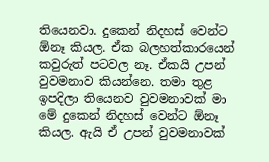තියෙනවා. දුකෙන් නිදහස් වෙන්ට ඕනෑ කියල. ඒක බලහත්කාරයෙන් කවුරුත් පටවල නෑ. ඒකයි උපන් වුවමනාව කියන්නෙ. තමා තුළ ඉපදිලා තියෙනව වුවමනාවක් මා මේ දුකෙන් නිදහස් වෙන්ට ඕනෑ කියල. ඇයි ඒ උපන් වුවමනාවක්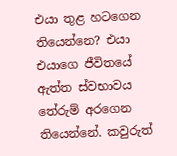එයා තුළ හටගෙන තියෙන්නෙ? එයා එයාගෙ ජීවිතයේ ඇත්ත ස්වභාවය තේරුම් අරගෙන තියෙන්නේ. කවුරුත්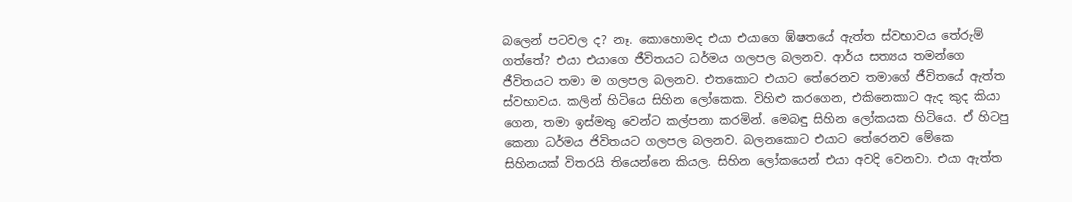බලෙන් පටවල ද? නෑ. කොහොමද එයා එයාගෙ ඹ්ෂතයේ ඇත්ත ස්වභාවය තේරුම් ගත්තේ? එයා එයාගෙ ජීවිතයට ධර්මය ගලපල බලනව. ආර්ය සත්‍යය තමන්ගෙ ජීවිතයට තමා ම ගලපල බලනව. එතකොට එයාට තේරෙනව තමාගේ ජීවිතයේ ඇත්ත ස්වභාවය. කලින් හිටියෙ සිහින ලෝකෙක. විහිළු කරගෙන, එකිනෙකාට ඇද කුද කියා ගෙන, තමා ඉස්මතු වෙන්ට කල්පනා කරමින්. මෙබඳු සිහින ලෝකයක හිටියෙ. ඒ හිටපු කෙනා ධර්මය ජිවිතයට ගලපල බලනව. බලනකොට එයාට තේරෙනව මේකෙ සිහිනයක් විතරයි තියෙන්නෙ කියල. සිහින ලෝකයෙන් එයා අවදි වෙනවා. එයා ඇත්ත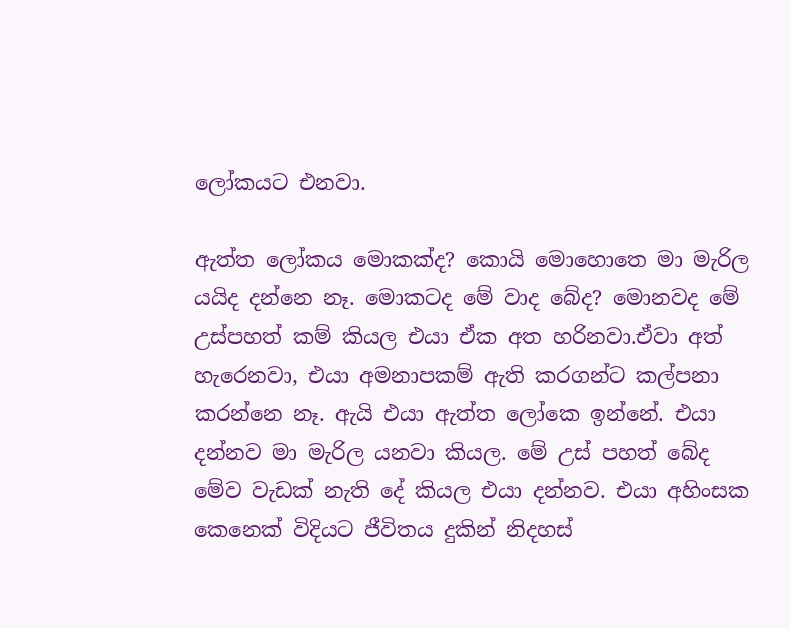ලෝකයට එනවා.

ඇත්ත ලෝකය මොකක්ද? කොයි මොහොතෙ මා මැරිල යයිද දන්නෙ නෑ. මොකටද මේ වාද බේද? මොනවද මේ උස්පහත් කම් කියල එයා ඒක අත හරිනවා.ඒවා අත් හැරෙනවා, එයා අමනාපකම් ඇති කරගන්ට කල්පනා කරන්නෙ නෑ. ඇයි එයා ඇත්ත ලෝකෙ ඉන්නේ. එයා දන්නව මා මැරිල යනවා කියල. මේ උස් පහත් බේද මේව වැඩක් නැති දේ කියල එයා දන්නව. එයා අහිංසක කෙනෙක් විදියට ජීවිතය දුකින් නිදහස්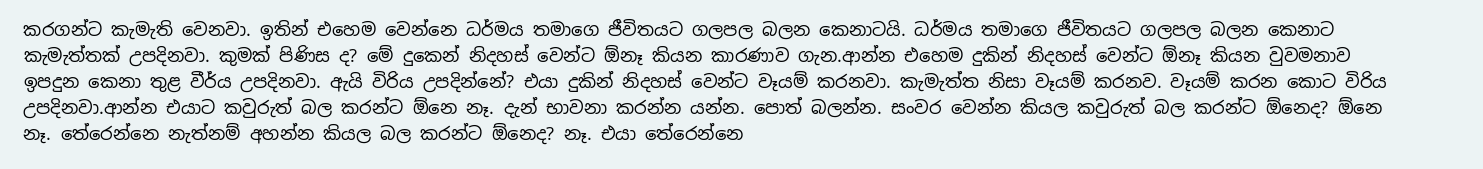කරගන්ට කැමැති වෙනවා. ඉතින් එහෙම වෙන්නෙ ධර්මය තමාගෙ ජීවිතයට ගලපල බලන කෙනාටයි. ධර්මය තමාගෙ ජීවිතයට ගලපල බලන කෙනාට කැමැත්තක් උපදිනවා. කුමක් පිණිස ද? මේ දුකෙන් නිදහස් වෙන්ට ඕනෑ කියන කාරණාව ගැන.ආන්න එහෙම දුකින් නිදහස් වෙන්ට ඕනෑ කියන වුවමනාව ඉපදුන කෙනා තුළ වීර්ය උපදිනවා. ඇයි විරිය උපදින්නේ? එයා දුකින් නිදහස් වෙන්ට වෑයම් කරනවා. කැමැත්ත නිසා වෑයම් කරනව. වෑයම් කරන කොට විරිය උපදිනවා.ආන්න එයාට කවුරුත් බල කරන්ට ඕනෙ නෑ. දැන් භාවනා කරන්න යන්න. පොත් බලන්න. සංවර වෙන්න කියල කවුරුත් බල කරන්ට ඕනෙද? ඕනෙ නෑ. තේරෙන්නෙ නැත්නම් අහන්න කියල බල කරන්ට ඕනෙද? නෑ. එයා තේරෙන්නෙ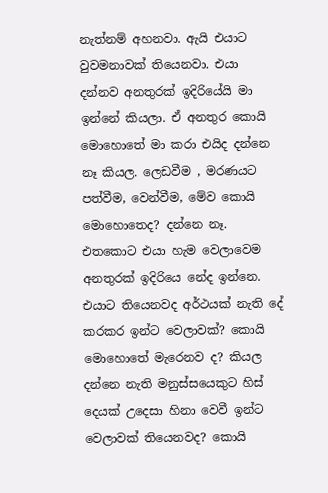නැත්නම් අහනවා. ඇයි එයාට වුවමනාවක් තියෙනවා. එයා දන්නව අනතුරක් ඉදිරියේයි මා ඉන්නේ කියලා. ඒ අනතුර කොයි මොහොතේ මා කරා එයිද දන්නෙ නෑ කියල. ලෙඩවීම , මරණයට පත්වීම, වෙන්වීම, මේව කොයි මොහොතෙද? දන්නෙ නෑ. එතකොට එයා හැම වෙලාවෙම අනතුරක් ඉදිරියෙ නේද ඉන්නෙ. එයාට තියෙනවද අර්ථයක් නැති දේ කරකර ඉන්ට වෙලාවක්? කොයි මොහොතේ මැරෙනව ද? කියල දන්නෙ නැති මනුස්සයෙකුට හිස් දෙයක් උදෙසා හිනා වෙවී ඉන්ට වෙලාවක් තියෙනවද? කොයි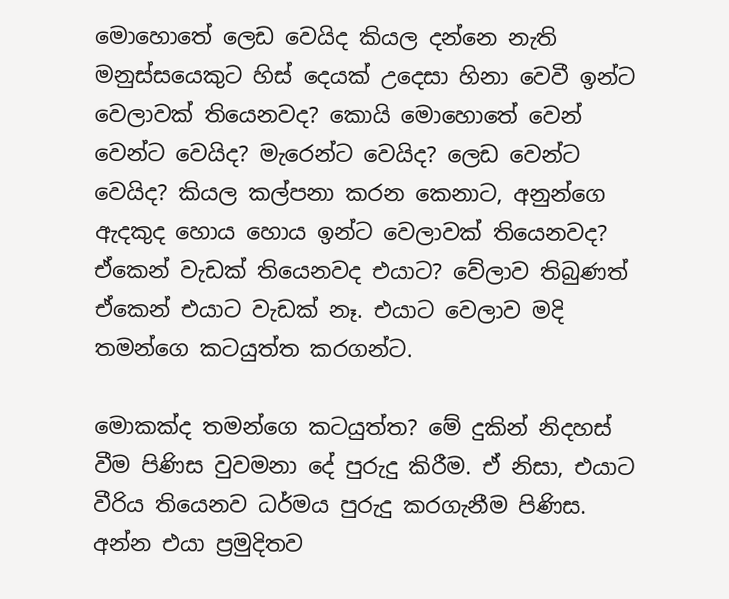මොහොතේ ලෙඩ වෙයිද කියල දන්නෙ නැති මනුස්සයෙකුට හිස් දෙයක් උදෙසා හිනා වෙවී ඉන්ට වෙලාවක් තියෙනවද? කොයි මොහොතේ වෙන් වෙන්ට වෙයිද? මැරෙන්ට වෙයිද? ලෙඩ වෙන්ට වෙයිද? කියල කල්පනා කරන කෙනාට, අනුන්ගෙ ඇදකුද හොය හොය ඉන්ට වෙලාවක් තියෙනවද? ඒකෙන් වැඩක් තියෙනවද එයාට? වේලාව තිබුණත් ඒකෙන් එයාට වැඩක් නෑ. එයාට වෙලාව මදි තමන්ගෙ කටයුත්ත කරගන්ට.

මොකක්ද තමන්ගෙ කටයුත්ත? මේ දුකින් නිදහස් වීම පිණිස වුවමනා දේ පුරුදු කිරීම. ඒ නිසා, එයාට වීරිය තියෙනව ධර්මය පුරුදු කරගැනීම පිණිස. අන්න එයා ප්‍රමුදිතව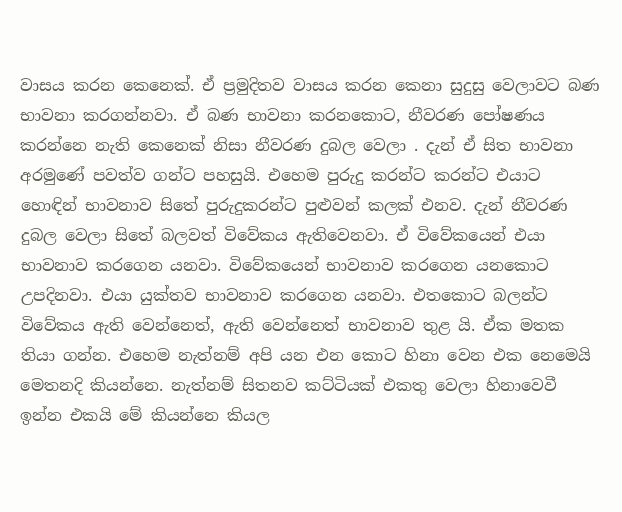වාසය කරන කෙනෙක්. ඒ ප්‍රමුදිතව වාසය කරන කෙනා සුදුසු වෙලාවට බණ භාවනා කරගන්නවා. ඒ බණ භාවනා කරනකොට, නීවරණ පෝෂණය කරන්නෙ නැති කෙනෙක් නිසා නීවරණ දුබල වෙලා . දැන් ඒ සිත භාවනා අරමුණේ පවත්ව ගන්ට පහසුයි. එහෙම පුරුදු කරන්ට කරන්ට එයාට හොඳින් භාවනාව සිතේ පුරුදුකරන්ට පුළුවන් කලක් එනව. දැන් නීවරණ දුබල වෙලා සිතේ බලවත් විවේකය ඇතිවෙනවා. ඒ විවේකයෙන් එයා භාවනාව කරගෙන යනවා. විවේකයෙන් භාවනාව කරගෙන යනකොට උපදිනවා. එයා යුක්තව භාවනාව කරගෙන යනවා. එතකොට බලන්ට විවේකය ඇති වෙන්නෙත්, ඇති වෙන්නෙත් භාවනාව තුළ යි. ඒක මතක තියා ගන්න. එහෙම නැත්නම් අපි යන එන කොට හිනා වෙන එක නෙමෙයි මෙතනදි කියන්නෙ. නැත්නම් සිතනව කට්ටියක් එකතු වෙලා හිනාවෙවී ඉන්න එකයි මේ කියන්නෙ කියල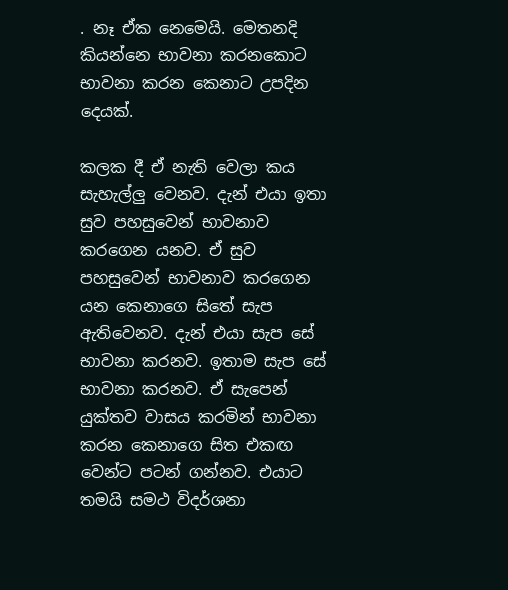. නෑ ඒක නෙමෙයි. මෙතනදි කියන්නෙ භාවනා කරනකොට භාවනා කරන කෙනාට උපදින දෙයක්.

කලක දී ඒ නැති වෙලා කය සැහැල්ලු වෙනව. දැන් එයා ඉතා සුව පහසුවෙන් භාවනාව කරගෙන යනව. ඒ සුව පහසුවෙන් භාවනාව කරගෙන යන කෙනාගෙ සිතේ සැප ඇතිවෙනව. දැන් එයා සැප සේ භාවනා කරනව. ඉතාම සැප සේ භාවනා කරනව. ඒ සැපෙන් යුක්තව වාසය කරමින් භාවනා කරන කෙනාගෙ සිත එකඟ වෙන්ට පටන් ගන්නව. එයාට තමයි සමථ විදර්ශනා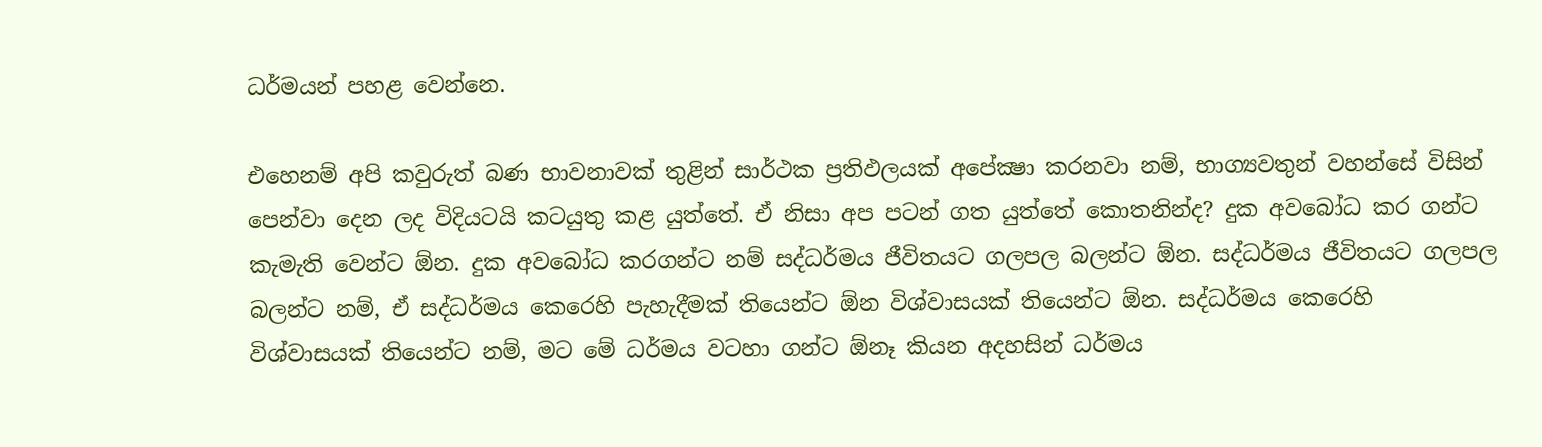ධර්මයන් පහළ වෙන්නෙ.

එහෙනම් අපි කවුරුත් බණ භාවනාවක් තුළින් සාර්ථක ප්‍රතිඵලයක් අපේක්‍ෂා කරනවා නම්, භාග්‍යවතුන් වහන්සේ විසින් පෙන්වා දෙන ලද විදියටයි කටයුතු කළ යුත්තේ. ඒ නිසා අප පටන් ගත යුත්තේ කොතනින්ද? දුක අවබෝධ කර ගන්ට කැමැති වෙන්ට ඕන. දුක අවබෝධ කරගන්ට නම් සද්ධර්මය ජීවිතයට ගලපල බලන්ට ඕන. සද්ධර්මය ජීවිතයට ගලපල බලන්ට නම්, ඒ සද්ධර්මය කෙරෙහි පැහැදීමක් තියෙන්ට ඕන විශ්වාසයක් තියෙන්ට ඕන. සද්ධර්මය කෙරෙහි විශ්වාසයක් තියෙන්ට නම්, මට මේ ධර්මය වටහා ගන්ට ඕනෑ කියන අදහසින් ධර්මය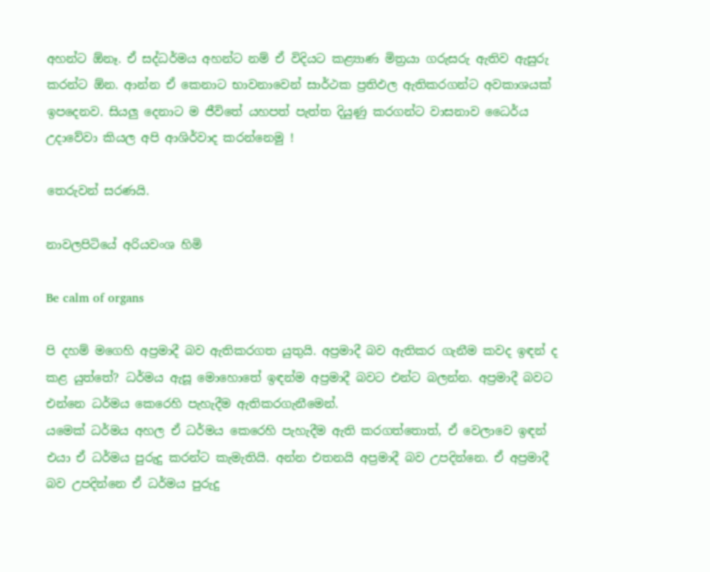අහන්ට ඕනෑ. ඒ සද්ධර්මය අහන්ට නම් ඒ විදියට කළ්‍යාණ මිත්‍රයා ගරුසරු ඇතිව ඇසුරු කරන්ට ඕන. ආන්න ඒ කෙනාට භාවනාවෙන් සාර්ථක ප්‍රතිඵල ඇතිකරගන්ට අවකාශයක් ඉපදෙනව. සියලු දෙනාට ම ජීවිතේ යහපත් පැත්ත දියුණු කරගන්ට වාසනාව ධෛර්ය උදාවේවා කියල අපි ආශිර්වාද කරන්නෙමු !

තෙරුවන් සරණයි.

නාවලපිටියේ අරියවංශ හිමි

Be calm of organs

පි දහම් මගෙහි අප්‍රමාදී බව ඇතිකරගත යුතුයි. අප්‍රමාදී බව ඇතිකර ගැනීම කවද ඉඳන් ද කළ යුත්තේ? ධර්මය ඇසූ මොහොතේ ඉඳන්ම අප්‍රමාදී බවට එන්ට බලන්න. අප්‍රමාදී බවට එන්නෙ ධර්මය කෙරෙහි පැහැදීම ඇතිකරගැනීමෙන්.
යමෙක් ධර්මය අහල ඒ ධර්මය කෙරෙහි පැහැදීම ඇති කරගත්තොත්, ඒ වෙලාවෙ ඉඳන් එයා ඒ ධර්මය පුරුදු කරන්ට කැමැතියි. අන්න එතනයි අප්‍රමාදී බව උපදින්නෙ. ඒ අප්‍රමාදී බව උපදින්නෙ ඒ ධර්මය පුරුදු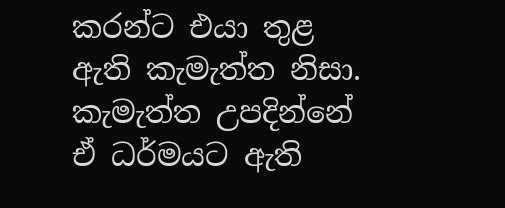කරන්ට එයා තුළ ඇති කැමැත්ත නිසා. කැමැත්ත උපදින්නේ ඒ ධර්මයට ඇති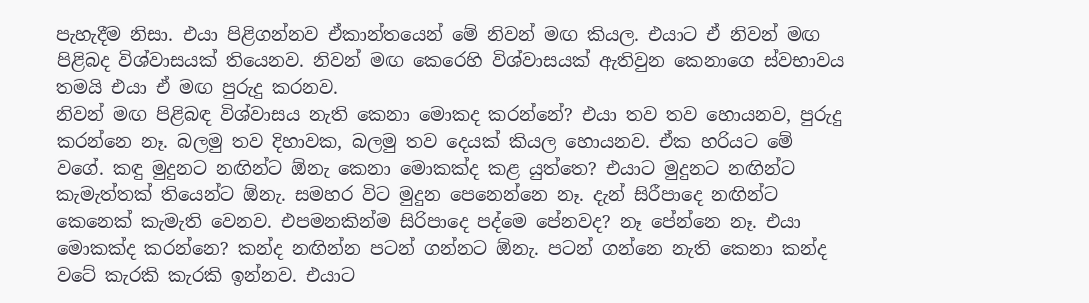පැහැදීම නිසා. එයා පිළිගන්නව ඒකාන්තයෙන් මේ නිවන් මඟ කියල. එයාට ඒ නිවන් මඟ පිළිබද විශ්වාසයක් තියෙනව. නිවන් මඟ කෙරෙහි විශ්වාසයක් ඇතිවුන කෙනාගෙ ස්වභාවය තමයි එයා ඒ මඟ පුරුදු කරනව.
නිවන් මඟ පිළිබඳ විශ්වාසය නැති කෙනා මොකද කරන්නේ? එයා තව තව හොයනව, පුරුදු කරන්නෙ නෑ. බලමු තව දිහාවක, බලමු තව දෙයක් කියල හොයනව. ඒක හරියට මේ වගේ. කඳු මුදුනට නඟින්ට ඕනැ කෙනා මොකක්ද කළ යුත්තෙ? එයාට මුදුනට නඟින්ට කැමැත්තක් තියෙන්ට ඕනැ. සමහර විට මුදුන පෙනෙන්නෙ නෑ. දැන් සිරීපාදෙ නඟින්ට කෙනෙක් කැමැති වෙනව. එපමනකින්ම සිරිපාදෙ පද්මෙ පේනවද? නෑ පේන්නෙ නෑ. එයා මොකක්ද කරන්නෙ? කන්ද නඟින්න පටන් ගන්නට ඕනැ. පටන් ගන්නෙ නැති කෙනා කන්ද වටේ කැරකි කැරකි ඉන්නව. එයාට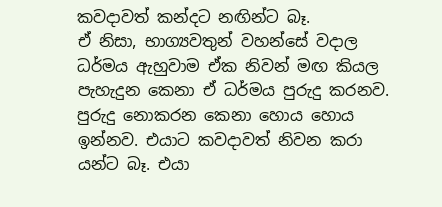කවදාවත් කන්දට නඟින්ට බෑ.
ඒ නිසා, භාග්‍යවතුන් වහන්සේ වදාල ධර්මය ඇහුවාම ඒක නිවන් මඟ කියල පැහැදුන කෙනා ඒ ධර්මය පුරුදු කරනව. පුරුදු නොකරන කෙනා හොය හොය ඉන්නව. එයාට කවදාවත් නිවන කරා යන්ට බෑ. එයා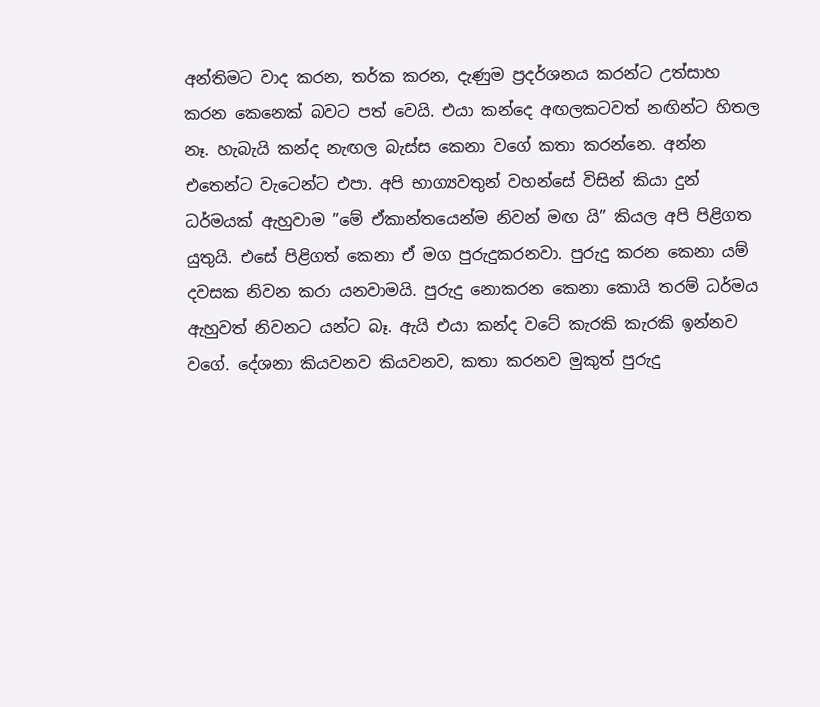අන්තිමට වාද කරන, තර්ක කරන, දැණුම ප්‍රදර්ශනය කරන්ට උත්සාහ කරන කෙනෙක් බවට පත් වෙයි. එයා කන්දෙ අඟලකටවත් නඟින්ට හිතල නෑ. හැබැයි කන්ද නැඟල බැස්ස කෙනා වගේ කතා කරන්නෙ. අන්න එතෙන්ට වැටෙන්ට එපා. අපි භාග්‍යවතුන් වහන්සේ විසින් කියා දුන් ධර්මයක් ඇහුවාම ”මේ ඒකාන්තයෙන්ම නිවන් මඟ යි” කියල අපි පිළිගත යුතුයි. එසේ පිළිගත් කෙනා ඒ මග පුරුදුකරනවා. පුරුදු කරන කෙනා යම් දවසක නිවන කරා යනවාමයි. පුරුදු නොකරන කෙනා කොයි තරම් ධර්මය ඇහුවත් නිවනට යන්ට බෑ. ඇයි එයා කන්ද වටේ කැරකි කැරකි ඉන්නව වගේ. දේශනා කියවනව කියවනව, කතා කරනව මුකුත් පුරුදු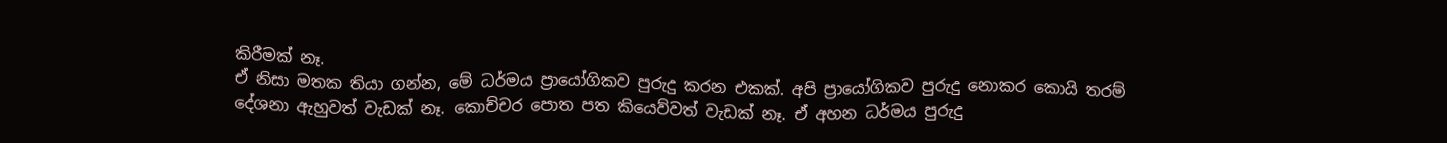කිරීමක් නෑ.
ඒ නිසා මතක තියා ගන්න, මේ ධර්මය ප්‍රායෝගිකව පුරුදු කරන එකක්. අපි ප්‍රායෝගිකව පුරුදු නොකර කොයි තරම් දේශනා ඇහුවත් වැඩක් නෑ. කොච්චර පොත පත කියෙව්වත් වැඩක් නෑ. ඒ අහන ධර්මය පුරුදු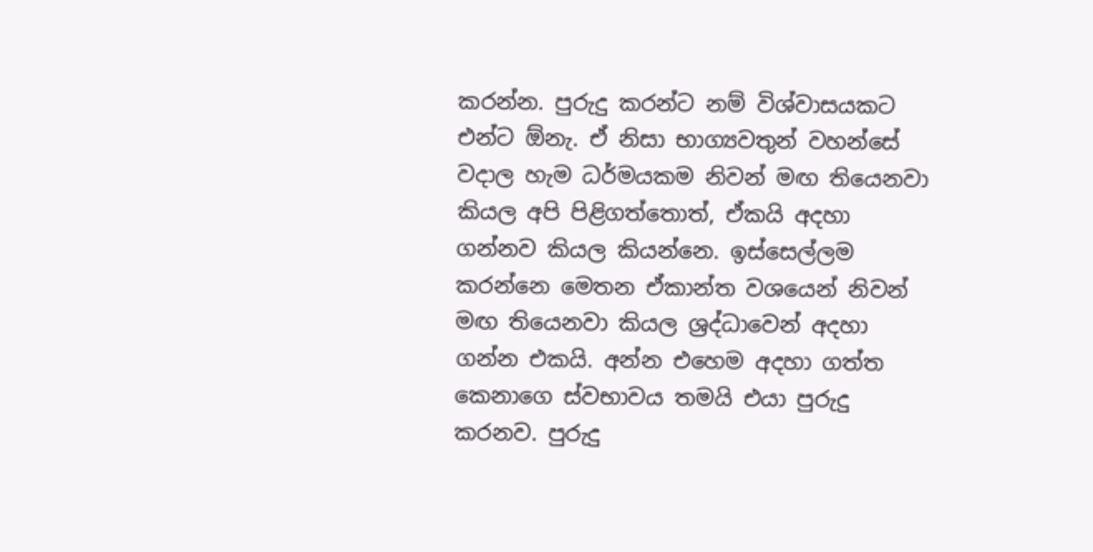කරන්න. පුරුදු කරන්ට නම් විශ්වාසයකට එන්ට ඕනැ. ඒ නිසා භාග්‍යවතුන් වහන්සේ වදාල හැම ධර්මයකම නිවන් මඟ තියෙනවා කියල අපි පිළිගත්තොත්, ඒකයි අදහා ගන්නව කියල කියන්නෙ. ඉස්සෙල්ලම කරන්නෙ මෙතන ඒකාන්ත වශයෙන් නිවන් මඟ තියෙනවා කියල ශ්‍රද්ධාවෙන් අදහා ගන්න එකයි. අන්න එහෙම අදහා ගත්ත කෙනාගෙ ස්වභාවය තමයි එයා පුරුදු කරනව. පුරුදු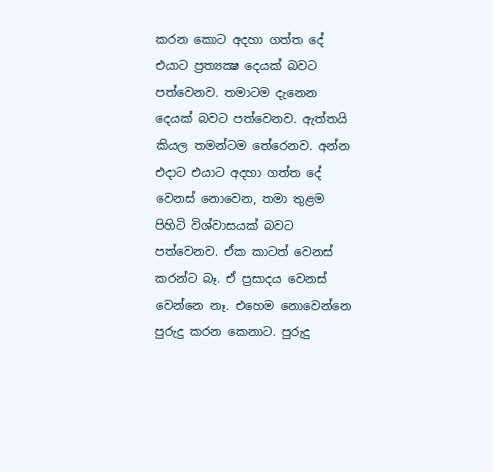කරන කොට අදහා ගත්ත දේ එයාට ප්‍රත්‍යක්‍ෂ දෙයක් බවට පත්වෙනව. තමාටම දැනෙන දෙයක් බවට පත්වෙනව. ඇත්තයි කියල තමන්ටම තේරෙනව. අන්න එදාට එයාට අදහා ගත්ත දේ වෙනස් නොවෙන, තමා තුළම පිහිටි විශ්වාසයක් බවට පත්වෙනව. ඒක කාටත් වෙනස් කරන්ට බෑ. ඒ ප්‍රසාදය වෙනස් වෙන්නෙ නෑ. එහෙම නොවෙන්නෙ පුරුදු කරන කෙනාට. පුරුදු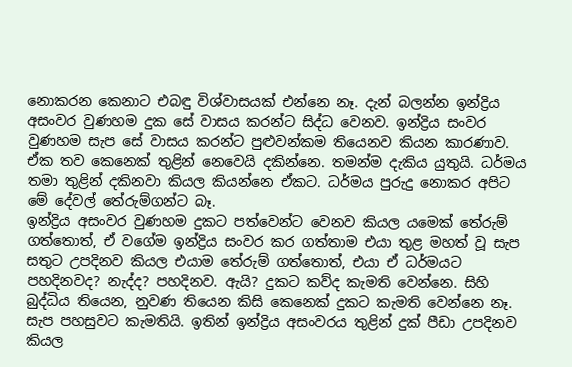නොකරන කෙනාට එබඳු විශ්වාසයක් එන්නෙ නෑ. දැන් බලන්න ඉන්ද්‍රිය අසංවර වුණහම දුක සේ වාසය කරන්ට සිද්ධ වෙනව. ඉන්ද්‍රිය සංවර වුණහම සැප සේ වාසය කරන්ට පුළුවන්කම තියෙනව කියන කාරණාව. ඒක තව කෙනෙක් තුළින් නෙවෙයි දකින්නෙ. තමන්ම දැකිය යුතුයි. ධර්මය තමා තුළින් දකිනවා කියල කියන්නෙ ඒකට. ධර්මය පුරුදු නොකර අපිට මේ දේවල් තේරුම්ගන්ට බෑ.
ඉන්ද්‍රිය අසංවර වුණහම දුකට පත්වෙන්ට වෙනව කියල යමෙක් තේරුම් ගත්තොත්, ඒ වගේම ඉන්ද්‍රිය සංවර කර ගත්තාම එයා තුළ මහත් වූ සැප සතුට උපදිනව කියල එයාම තේරුම් ගත්තොත්, එයා ඒ ධර්මයට පහදිනවද? නැද්ද? පහදිනව. ඇයි? දුකට කව්ද කැමති වෙන්නෙ. සිහි බුද්ධිය තියෙන, නුවණ තියෙන කිසි කෙනෙක් දුකට කැමති වෙන්නෙ නෑ. සැප පහසුවට කැමතියි. ඉතින් ඉන්ද්‍රිය අසංවරය තුළින් දුක් පීඩා උපදිනව කියල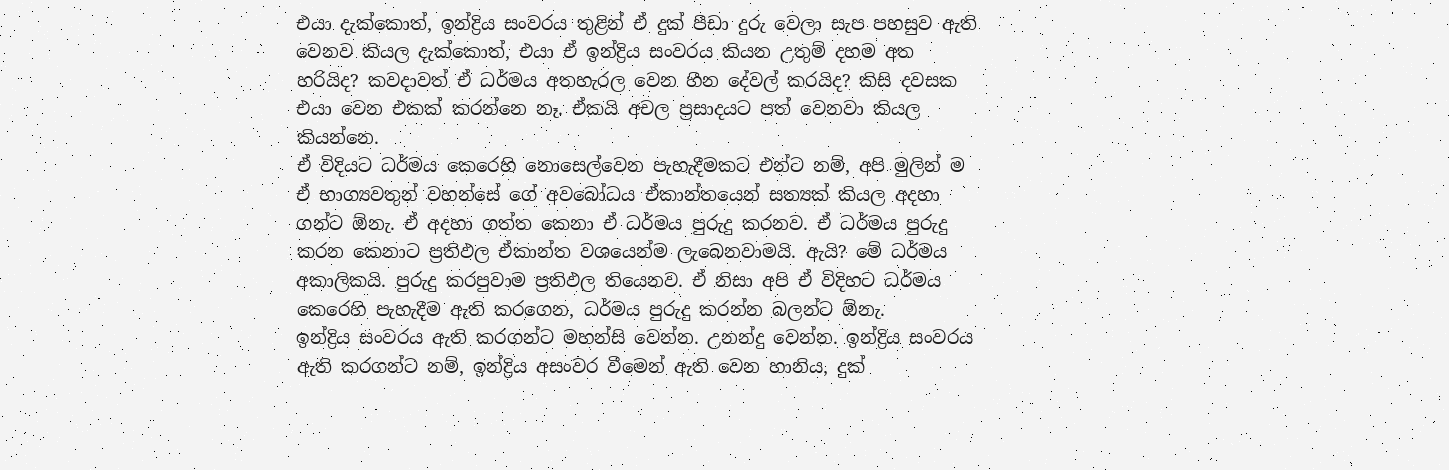එයා දැක්කොත්, ඉන්ද්‍රිය සංවරය තුළින් ඒ දුක් පීඩා දුරු වෙලා සැප පහසුව ඇති වෙනව කියල දැක්කොත්, එයා ඒ ඉන්ද්‍රිය සංවරය කියන උතුම් දහම අත හරියිද? කවදාවත් ඒ ධර්මය අතහැරල වෙන හීන දේවල් කරයිද? කිසි දවසක එයා වෙන එකක් කරන්නෙ නෑ. ඒකයි අචල ප්‍රසාදයට පත් වෙනවා කියල කියන්නෙ.
ඒ විදියට ධර්මය කෙරෙහි නොසෙල්වෙන පැහැදීමකට එන්ට නම්, අපි මුලින් ම ඒ භාග්‍යවතුන් වහන්සේ ගේ අවබෝධය ඒකාන්තයෙන් සත්‍යක් කියල අදහා ගන්ට ඕනැ. ඒ අදහා ගත්ත කෙනා ඒ ධර්මය පුරුදු කරනව. ඒ ධර්මය පුරුදු කරන කෙනාට ප්‍රතිඵල ඒකාන්ත වශයෙන්ම ලැබෙනවාමයි. ඇයි? මේ ධර්මය අකාලිකයි. පුරුදු කරපුවාම ප්‍රතිඵල තියෙනව. ඒ නිසා අපි ඒ විදිහට ධර්මය කෙරෙහි පැහැදීම ඇති කරගෙන, ධර්මය පුරුදු කරන්න බලන්ට ඕනැ.
ඉන්ද්‍රිය සංවරය ඇති කරගන්ට මහන්සි වෙන්න. උනන්දු වෙන්න. ඉන්ද්‍රිය සංවරය ඇති කරගන්ට නම්, ඉන්ද්‍රිය අසංවර වීමෙන් ඇති වෙන හානිය, දුක්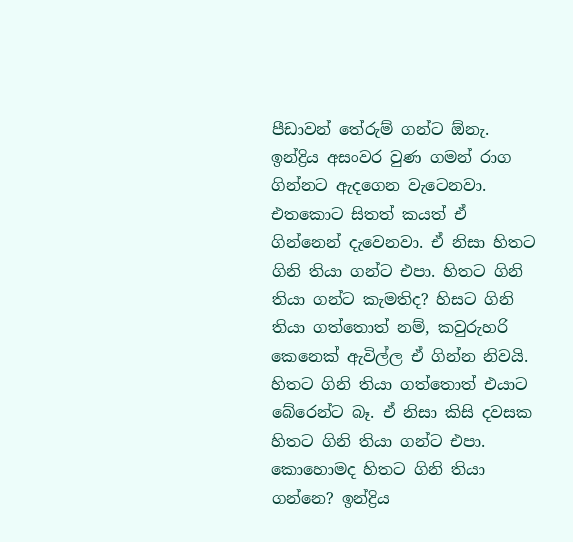පීඩාවන් තේරුම් ගන්ට ඕනැ. ඉන්ද්‍රිය අසංවර වුණ ගමන් රාග ගින්නට ඇදගෙන වැටෙනවා. එතකොට සිතත් කයත් ඒ ගින්නෙන් දැවෙනවා. ඒ නිසා හිතට ගිනි තියා ගන්ට එපා. හිතට ගිනි තියා ගන්ට කැමතිද? හිසට ගිනි තියා ගත්තොත් නම්, කවුරුහරි කෙනෙක් ඇවිල්ල ඒ ගින්න නිවයි. හිතට ගිනි තියා ගත්තොත් එයාට බේරෙන්ට බෑ. ඒ නිසා කිසි දවසක හිතට ගිනි තියා ගන්ට එපා.
කොහොමද හිතට ගිනි තියා ගන්නෙ? ඉන්ද්‍රිය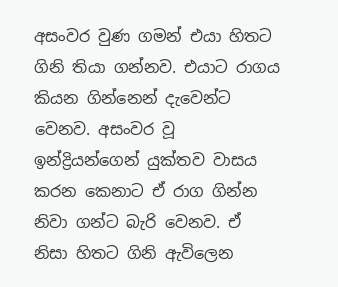අසංවර වුණ ගමන් එයා හිතට ගිනි තියා ගන්නව. එයාට රාගය කියන ගින්නෙන් දැවෙන්ට වෙනව. අසංවර වූ ඉන්ද්‍රියන්ගෙන් යුක්තව වාසය කරන කෙනාට ඒ රාග ගින්න නිවා ගන්ට බැරි වෙනව. ඒ නිසා හිතට ගිනි ඇවිලෙන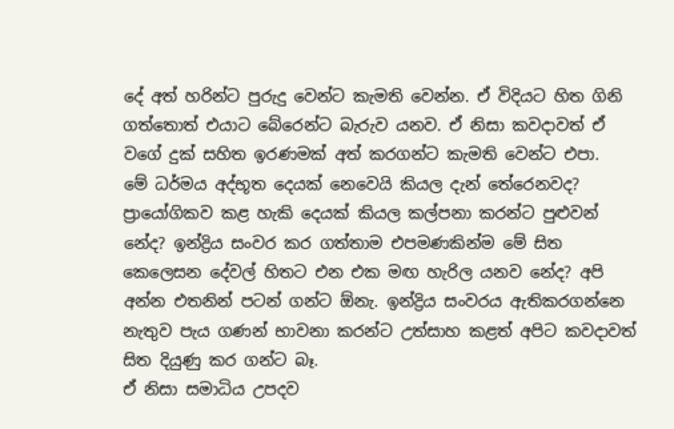දේ අත් හරින්ට පුරුදු වෙන්ට කැමති වෙන්න. ඒ විදියට හිත ගිනි ගත්තොත් එයාට බේරෙන්ට බැරුව යනව. ඒ නිසා කවදාවත් ඒ වගේ දුක් සහිත ඉරණමක් අත් කරගන්ට කැමති වෙන්ට එපා.
මේ ධර්මය අද්භූත දෙයක් නෙවෙයි කියල දැන් තේරෙනවද? ප්‍රායෝගිකව කළ හැකි දෙයක් කියල කල්පනා කරන්ට පුළුවන් නේද? ඉන්ද්‍රිය සංවර කර ගත්තාම එපමණකින්ම මේ සිත කෙලෙසන දේවල් හිතට එන එක මඟ හැරිල යනව නේද? අපි අන්න එතනින් පටන් ගන්ට ඕනැ. ඉන්ද්‍රිය සංවරය ඇතිකරගන්නෙ නැතුව පැය ගණන් භාවනා කරන්ට උත්සාහ කළත් අපිට කවදාවත් සිත දියුණු කර ගන්ට බෑ.
ඒ නිසා සමාධිය උපදව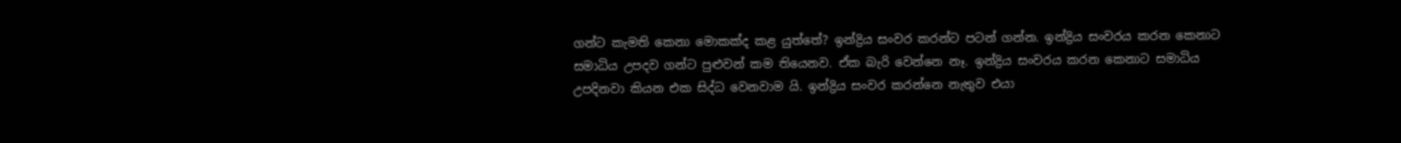ගන්ට කැමති කෙනා මොකක්ද කළ යුත්තේ? ඉන්ද්‍රිය සංවර කරන්ට පටන් ගන්න. ඉන්ද්‍රිය සංවරය කරන කෙනාට සමාධිය උපදව ගන්ට පුළුවන් කම තියෙනව. ඒක බැරි වෙන්නෙ නෑ. ඉන්ද්‍රිය සංවරය කරන කෙනාට සමාධිය උපදිනවා කියන එක සිද්ධ වෙනවාම යි. ඉන්ද්‍රිය සංවර කරන්නෙ නැතුව එයා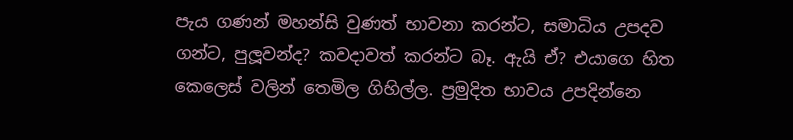පැය ගණන් මහන්සි වුණත් භාවනා කරන්ට, සමාධිය උපදව ගන්ට, පුලූවන්ද? කවදාවත් කරන්ට බෑ. ඇයි ඒ? එයාගෙ හිත කෙලෙස් වලින් තෙමිල ගිහිල්ල. ප්‍රමුදිත භාවය උපදින්නෙ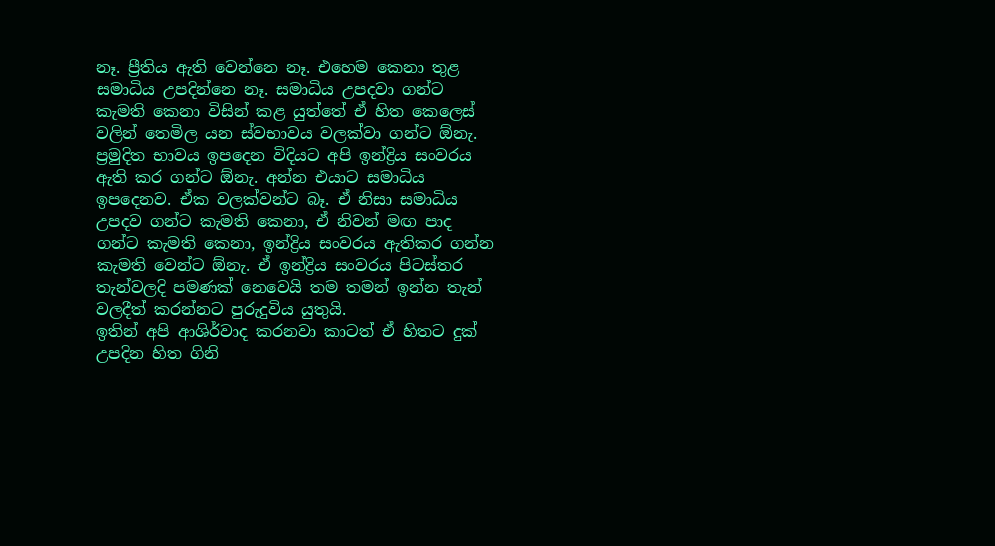නෑ. ප්‍රීතිය ඇති වෙන්නෙ නෑ. එහෙම කෙනා තුළ සමාධිය උපදින්නෙ නෑ. සමාධිය උපදවා ගන්ට කැමති කෙනා විසින් කළ යුත්තේ ඒ හිත කෙලෙස් වලින් තෙමිල යන ස්වභාවය වලක්වා ගන්ට ඕනැ. ප්‍රමුදිත භාවය ඉපදෙන විදියට අපි ඉන්ද්‍රිය සංවරය ඇති කර ගන්ට ඕනැ. අන්න එයාට සමාධිය ඉපදෙනව. ඒක වලක්වන්ට බෑ. ඒ නිසා සමාධිය උපදව ගන්ට කැමති කෙනා, ඒ නිවන් මඟ පාද ගන්ට කැමති කෙනා, ඉන්ද්‍රිය සංවරය ඇතිකර ගන්න කැමති වෙන්ට ඕනැ. ඒ ඉන්ද්‍රිය සංවරය පිටස්තර තැන්වලදි පමණක් නෙවෙයි තම තමන් ඉන්න තැන් වලදීත් කරන්නට පුරුදුවිය යුතුයි.
ඉතින් අපි ආශිර්වාද කරනවා කාටත් ඒ හිතට දුක් උපදින හිත ගිනි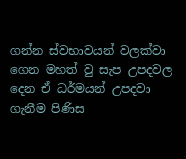ගන්න ස්වභාවයන් වලක්වා ගෙන මහත් වු සැප උපදවල දෙන ඒ ධර්මයන් උපදවා ගැනීම පිණිස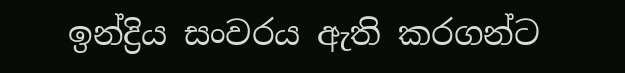ඉන්ද්‍රිය සංවරය ඇති කරගන්ට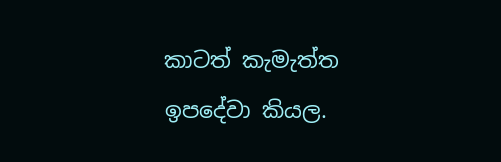කාටත් කැමැත්ත ඉපදේවා කියල.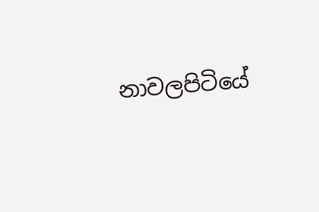නාවලපිටියේ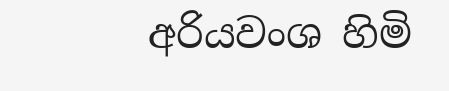අරියවංශ හිමි